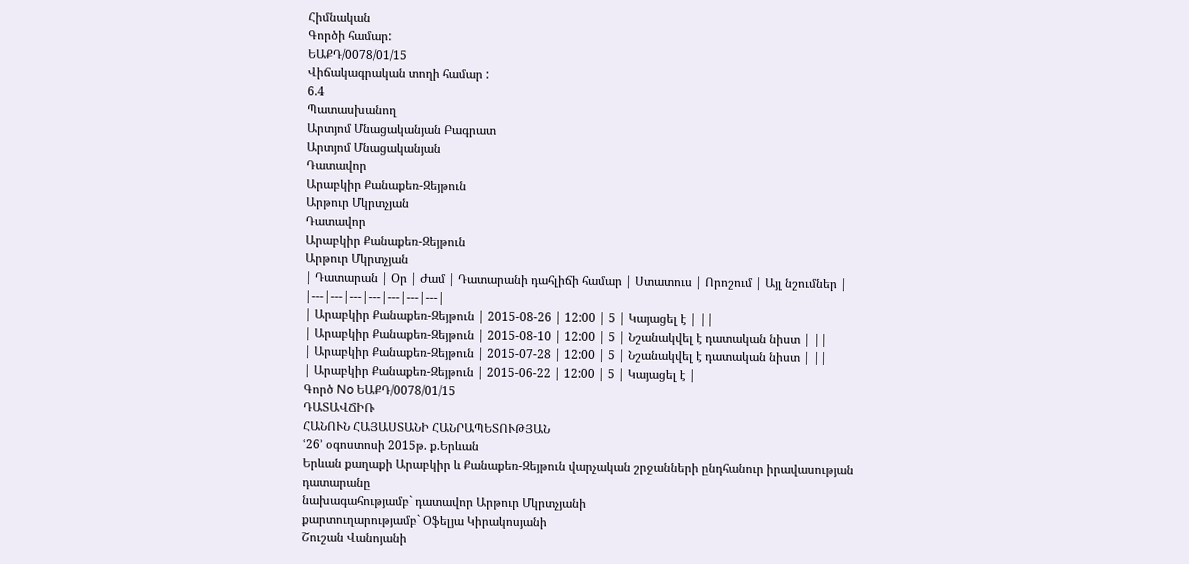Հիմնական
Գործի համար:
ԵԱՔԴ/0078/01/15
Վիճակագրական տողի համար :
6.4
Պատասխանող
Արտյոմ Մնացականյան Բագրատ
Արտյոմ Մնացականյան
Դատավոր
Արաբկիր Քանաքեռ-Զեյթուն
Արթուր Մկրտչյան
Դատավոր
Արաբկիր Քանաքեռ-Զեյթուն
Արթուր Մկրտչյան
| Դատարան | Օր | Ժամ | Դատարանի դահլիճի համար | Ստատուս | Որոշում | Այլ նշումներ |
|---|---|---|---|---|---|---|
| Արաբկիր Քանաքեռ-Զեյթուն | 2015-08-26 | 12:00 | 5 | Կայացել է | ||
| Արաբկիր Քանաքեռ-Զեյթուն | 2015-08-10 | 12:00 | 5 | Նշանակվել է դատական նիստ | ||
| Արաբկիր Քանաքեռ-Զեյթուն | 2015-07-28 | 12:00 | 5 | Նշանակվել է դատական նիստ | ||
| Արաբկիր Քանաքեռ-Զեյթուն | 2015-06-22 | 12:00 | 5 | Կայացել է |
Գործ No ԵԱՔԴ/0078/01/15
ԴԱՏԱՎՃԻՌ
ՀԱՆՈՒՆ ՀԱՅԱՍՏԱՆԻ ՀԱՆՐԱՊԵՏՈՒԹՅԱՆ
ՙ26՚ օգոստոսի 2015թ. ք.Երևան
Երևան քաղաքի Արաբկիր և Քանաքեռ-Զեյթուն վարչական շրջանների ընդհանուր իրավասության դատարանը
նախագահությամբ` դատավոր Արթուր Մկրտչյանի
քարտուղարությամբ` Օֆելյա Կիրակոսյանի
Շուշան Վանոյանի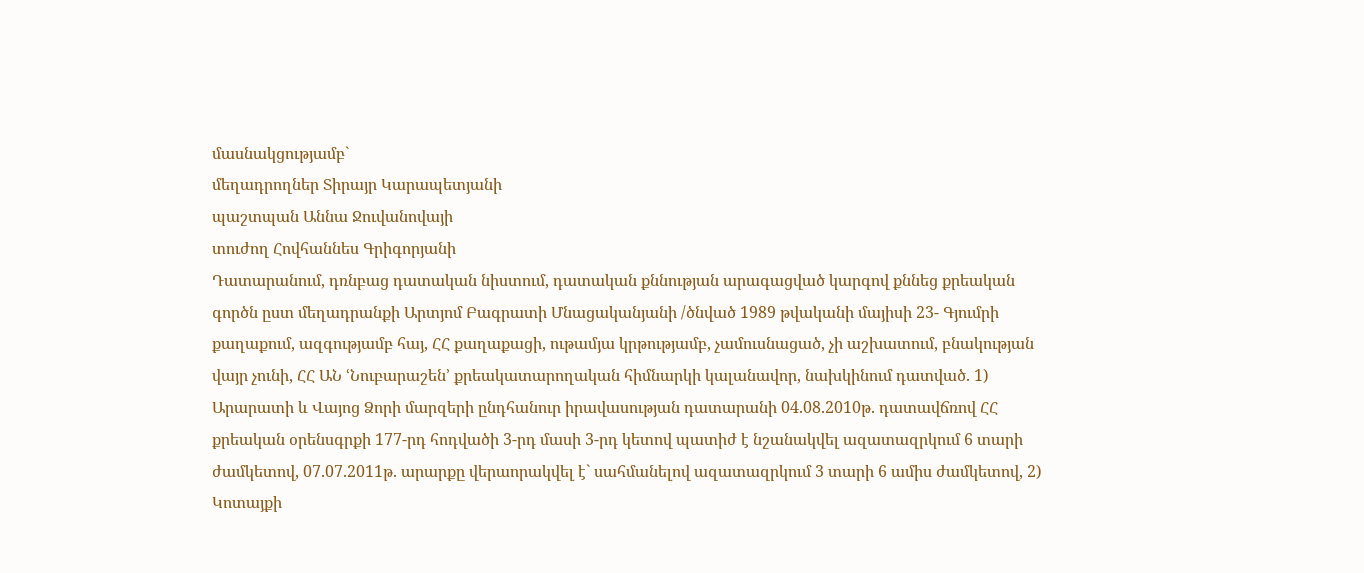մասնակցությամբ`
մեղադրողներ Տիրայր Կարապետյանի
պաշտպան Աննա Ջուվանովայի
տուժող Հովհաննես Գրիգորյանի
Դատարանում, դռնբաց դատական նիստում, դատական քննության արագացված կարգով քննեց քրեական գործն ըստ մեղադրանքի Արտյոմ Բագրատի Մնացականյանի /ծնված 1989 թվականի մայիսի 23- Գյումրի քաղաքում, ազգությամբ հայ, ՀՀ քաղաքացի, ութամյա կրթությամբ, չամուսնացած, չի աշխատում, բնակության վայր չունի, ՀՀ ԱՆ ՙՆուբարաշեն՚ քրեակատարողական հիմնարկի կալանավոր, նախկինում դատված. 1) Արարատի և Վայոց Ձորի մարզերի ընդհանուր իրավասության դատարանի 04.08.2010թ. դատավճռով ՀՀ քրեական օրենսգրքի 177-րդ հոդվածի 3-րդ մասի 3-րդ կետով պատիժ է նշանակվել ազատազրկում 6 տարի ժամկետով, 07.07.2011թ. արարքը վերաորակվել է` սահմանելով ազատազրկում 3 տարի 6 ամիս ժամկետով, 2) Կոտայքի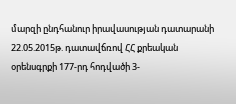մարզի ընդհանուր իրավասության դատարանի 22.05.2015թ. դատավճռով ՀՀ քրեական օրենսգրքի 177-րդ հոդվածի 3-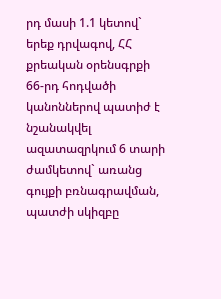րդ մասի 1.1 կետով` երեք դրվագով, ՀՀ քրեական օրենսգրքի 66-րդ հոդվածի կանոններով պատիժ է նշանակվել ազատազրկում 6 տարի ժամկետով` առանց գույքի բռնագրավման, պատժի սկիզբը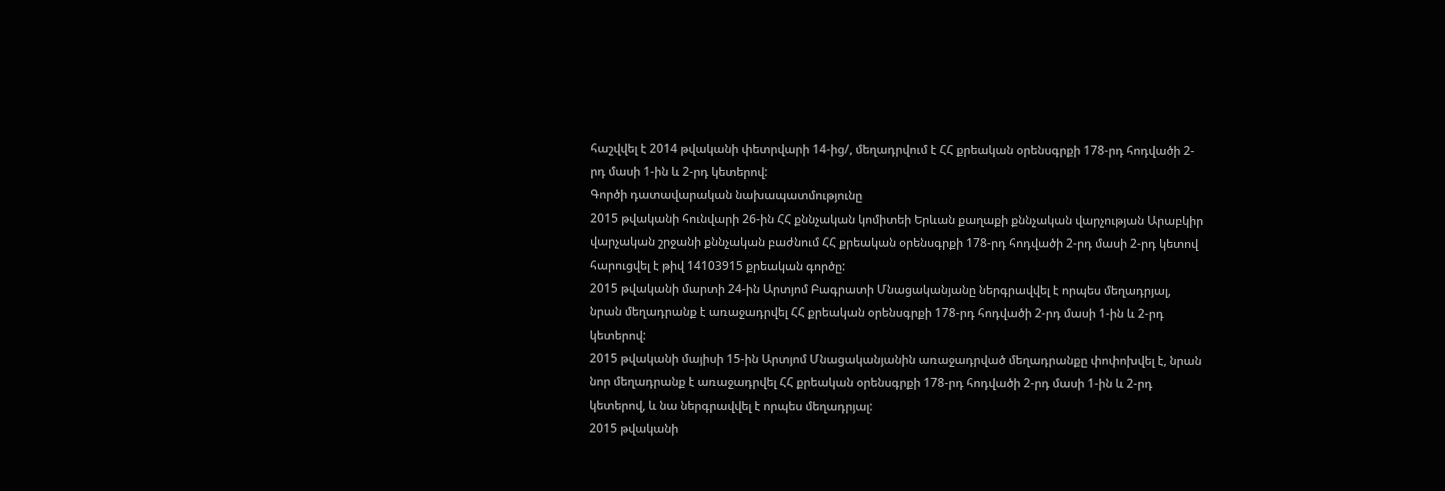հաշվվել է 2014 թվականի փետրվարի 14-ից/, մեղադրվում է ՀՀ քրեական օրենսգրքի 178-րդ հոդվածի 2-րդ մասի 1-ին և 2-րդ կետերով:
Գործի դատավարական նախապատմությունը
2015 թվականի հունվարի 26-ին ՀՀ քննչական կոմիտեի Երևան քաղաքի քննչական վարչության Արաբկիր վարչական շրջանի քննչական բաժնում ՀՀ քրեական օրենսգրքի 178-րդ հոդվածի 2-րդ մասի 2-րդ կետով հարուցվել է թիվ 14103915 քրեական գործը:
2015 թվականի մարտի 24-ին Արտյոմ Բագրատի Մնացականյանը ներգրավվել է որպես մեղադրյալ, նրան մեղադրանք է առաջադրվել ՀՀ քրեական օրենսգրքի 178-րդ հոդվածի 2-րդ մասի 1-ին և 2-րդ կետերով:
2015 թվականի մայիսի 15-ին Արտյոմ Մնացականյանին առաջադրված մեղադրանքը փոփոխվել է, նրան նոր մեղադրանք է առաջադրվել ՀՀ քրեական օրենսգրքի 178-րդ հոդվածի 2-րդ մասի 1-ին և 2-րդ կետերով, և նա ներգրավվել է որպես մեղադրյալ:
2015 թվականի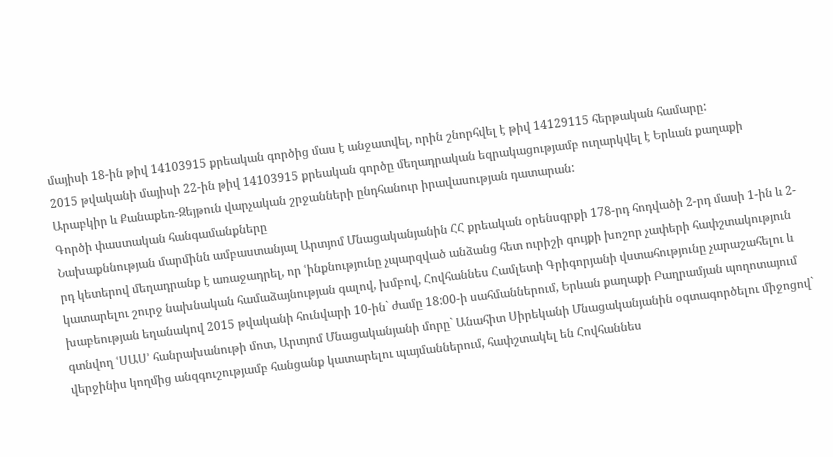մայիսի 18-ին թիվ 14103915 քրեական գործից մաս է անջատվել, որին շնորհվել է թիվ 14129115 հերթական համարը:
2015 թվականի մայիսի 22-ին թիվ 14103915 քրեական գործը մեղադրական եզրակացությամբ ուղարկվել է Երևան քաղաքի Արաբկիր և Քանաքեռ-Զեյթուն վարչական շրջանների ընդհանուր իրավասության դատարան:
Գործի փաստական հանգամանքները
Նախաքննության մարմինն ամբաստանյալ Արտյոմ Մնացականյանին ՀՀ քրեական օրենսգրքի 178-րդ հոդվածի 2-րդ մասի 1-ին և 2-րդ կետերով մեղադրանք է առաջադրել, որ ՙինքնությունը չպարզված անձանց հետ ուրիշի գույքի խոշոր չափերի հափշտակություն կատարելու շուրջ նախնական համաձայնության գալով, խմբով, Հովհաննես Համլետի Գրիգորյանի վստահությունը չարաշահելու և խաբեության եղանակով 2015 թվականի հունվարի 10-ին` ժամը 18:00-ի սահմաններում, Երևան քաղաքի Բաղրամյան պողոտայում գտնվող ՙՍԱՍ՚ հանրախանութի մոտ, Արտյոմ Մնացականյանի մորը` Անահիտ Սիրեկանի Մնացականյանին օգտագործելու միջոցով` վերջինիս կողմից անզգուշությամբ հանցանք կատարելու պայմաններում, հափշտակել են Հովհաննես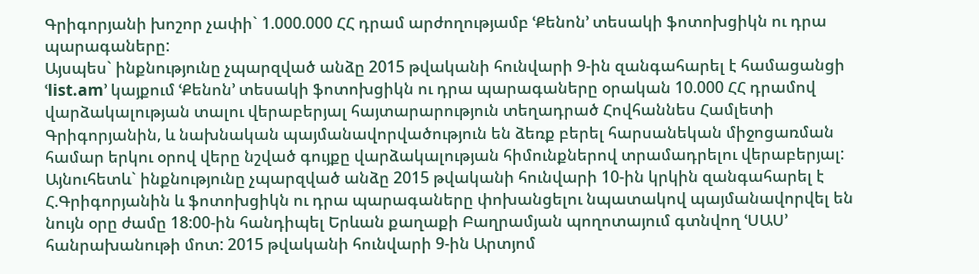Գրիգորյանի խոշոր չափի` 1.000.000 ՀՀ դրամ արժողությամբ ՙՔենոն՚ տեսակի ֆոտոխցիկն ու դրա պարագաները:
Այսպես` ինքնությունը չպարզված անձը 2015 թվականի հունվարի 9-ին զանգահարել է համացանցի ՙlist.am՚ կայքում ՙՔենոն՚ տեսակի ֆոտոխցիկն ու դրա պարագաները օրական 10.000 ՀՀ դրամով վարձակալության տալու վերաբերյալ հայտարարություն տեղադրած Հովհաննես Համլետի Գրիգորյանին, և նախնական պայմանավորվածություն են ձեռք բերել հարսանեկան միջոցառման համար երկու օրով վերը նշված գույքը վարձակալության հիմունքներով տրամադրելու վերաբերյալ: Այնուհետև` ինքնությունը չպարզված անձը 2015 թվականի հունվարի 10-ին կրկին զանգահարել է Հ.Գրիգորյանին և ֆոտոխցիկն ու դրա պարագաները փոխանցելու նպատակով պայմանավորվել են նույն օրը ժամը 18:00-ին հանդիպել Երևան քաղաքի Բաղրամյան պողոտայում գտնվող ՙՍԱՍ՚ հանրախանութի մոտ: 2015 թվականի հունվարի 9-ին Արտյոմ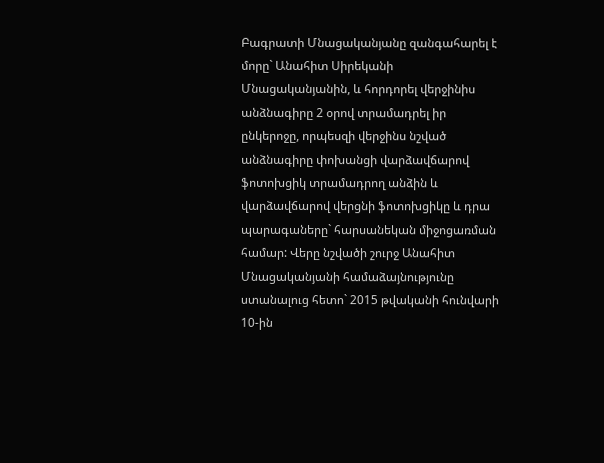Բագրատի Մնացականյանը զանգահարել է մորը` Անահիտ Սիրեկանի Մնացականյանին, և հորդորել վերջինիս անձնագիրը 2 օրով տրամադրել իր ընկերոջը, որպեսզի վերջինս նշված անձնագիրը փոխանցի վարձավճարով ֆոտոխցիկ տրամադրող անձին և վարձավճարով վերցնի ֆոտոխցիկը և դրա պարագաները` հարսանեկան միջոցառման համար: Վերը նշվածի շուրջ Անահիտ Մնացականյանի համաձայնությունը ստանալուց հետո` 2015 թվականի հունվարի 10-ին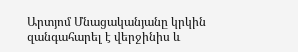Արտյոմ Մնացականյանը կրկին զանգահարել է վերջինիս և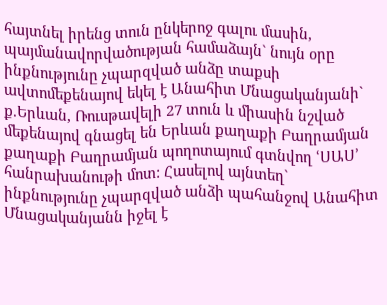հայտնել իրենց տուն ընկերոջ գալու մասին, պայմանավորվածության համաձայն` նույն օրը ինքնությունը չպարզված անձը տաքսի ավտոմեքենայով եկել է Անահիտ Մնացականյանի` ք.Երևան, Ռուսթավելի 27 տուն և միասին նշված մեքենայով գնացել են Երևան քաղաքի Բաղրամյան քաղաքի Բաղրամյան պողոտայում գտնվող ՙՍԱՍ՚ հանրախանութի մոտ: Հասելով այնտեղ` ինքնությունը չպարզված անձի պահանջով Անահիտ Մնացականյանն իջել է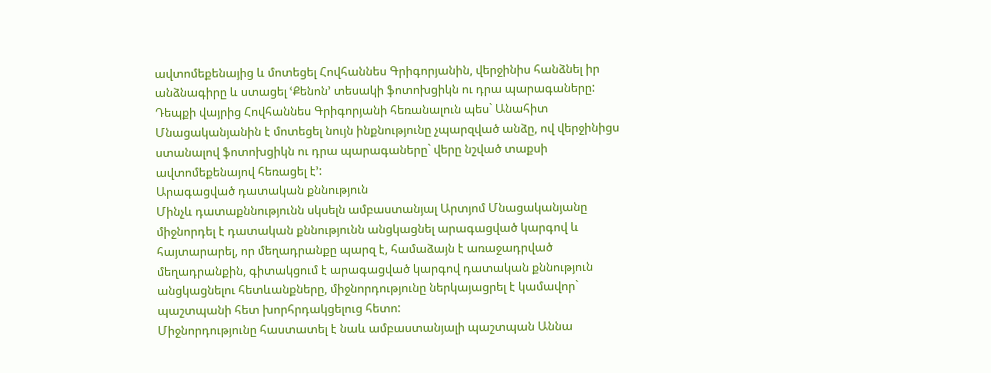ավտոմեքենայից և մոտեցել Հովհաննես Գրիգորյանին, վերջինիս հանձնել իր անձնագիրը և ստացել ՙՔենոն՚ տեսակի ֆոտոխցիկն ու դրա պարագաները: Դեպքի վայրից Հովհաննես Գրիգորյանի հեռանալուն պես` Անահիտ Մնացականյանին է մոտեցել նույն ինքնությունը չպարզված անձը, ով վերջինիցս ստանալով ֆոտոխցիկն ու դրա պարագաները` վերը նշված տաքսի ավտոմեքենայով հեռացել է՚:
Արագացված դատական քննություն
Մինչև դատաքննությունն սկսելն ամբաստանյալ Արտյոմ Մնացականյանը միջնորդել է դատական քննությունն անցկացնել արագացված կարգով և հայտարարել, որ մեղադրանքը պարզ է, համաձայն է առաջադրված մեղադրանքին, գիտակցում է արագացված կարգով դատական քննություն անցկացնելու հետևանքները, միջնորդությունը ներկայացրել է կամավոր` պաշտպանի հետ խորհրդակցելուց հետո:
Միջնորդությունը հաստատել է նաև ամբաստանյալի պաշտպան Աննա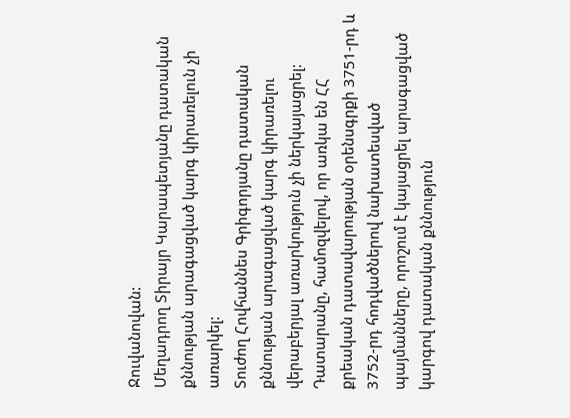Ջուվանովան:
Մեղադրող Տիրայր Կարապետյանը դատական քննության արագացված կարգ կիրառելուն չի առարկել:
Տուժող Հովհաննես Գրիգորյանը դատական քննության արագացված կարգ կիրառելու վերաբերյալ առարկություն չի ներկայացրել:
Դատարանը, համոզվելով, որ առկա են ՀՀ քրեական դատավարության օրենսգրքի 3751-րդ և 3752-րդ հոդվածներով նախատեսված պայմանները, որոշում է կայացրել արագացված կարգով դատական քննություն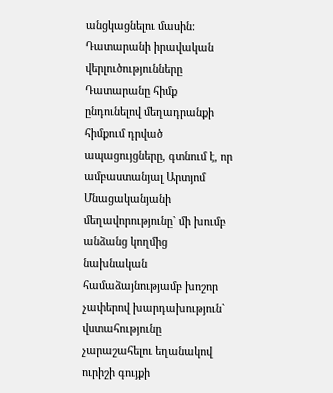անցկացնելու մասին:
Դատարանի իրավական վերլուծությունները
Դատարանը հիմք ընդունելով մեղադրանքի հիմքում դրված ապացույցները, գտնում է, որ ամբաստանյալ Արտյոմ Մնացականյանի մեղավորությունը` մի խումբ անձանց կողմից նախնական համաձայնությամբ խոշոր չափերով խարդախություն` վստահությունը չարաշահելու եղանակով ուրիշի գույքի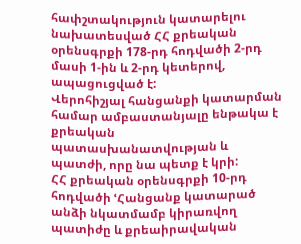հափշտակություն կատարելու նախատեսված ՀՀ քրեական օրենսգրքի 178-րդ հոդվածի 2-րդ մասի 1-ին և 2-րդ կետերով, ապացուցված է:
Վերոհիշյալ հանցանքի կատարման համար ամբաստանյալը ենթակա է քրեական պատասխանատվության և պատժի, որը նա պետք է կրի:
ՀՀ քրեական օրենսգրքի 10-րդ հոդվածի ՙՀանցանք կատարած անձի նկատմամբ կիրառվող պատիժը և քրեաիրավական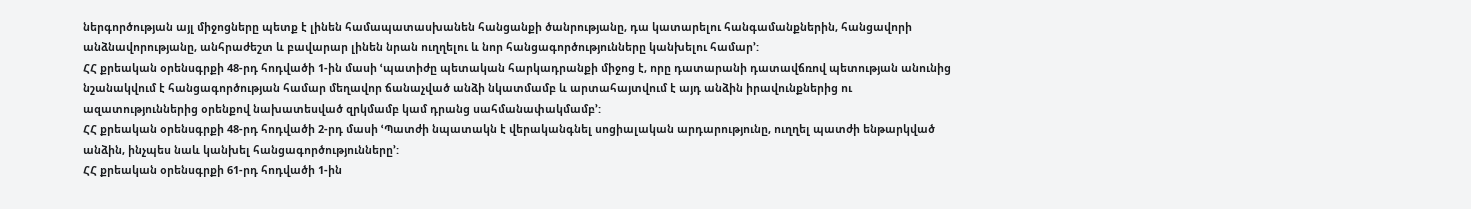ներգործության այլ միջոցները պետք է լինեն համապատասխանեն հանցանքի ծանրությանը, դա կատարելու հանգամանքներին, հանցավորի անձնավորությանը, անհրաժեշտ և բավարար լինեն նրան ուղղելու և նոր հանցագործությունները կանխելու համար՚:
ՀՀ քրեական օրենսգրքի 48-րդ հոդվածի 1-ին մասի ՙպատիժը պետական հարկադրանքի միջոց է, որը դատարանի դատավճռով պետության անունից նշանակվում է հանցագործության համար մեղավոր ճանաչված անձի նկատմամբ և արտահայտվում է այդ անձին իրավունքներից ու ազատություններից օրենքով նախատեսված զրկմամբ կամ դրանց սահմանափակմամբ՚:
ՀՀ քրեական օրենսգրքի 48-րդ հոդվածի 2-րդ մասի ՙՊատժի նպատակն է վերականգնել սոցիալական արդարությունը, ուղղել պատժի ենթարկված անձին, ինչպես նաև կանխել հանցագործությունները՚:
ՀՀ քրեական օրենսգրքի 61-րդ հոդվածի 1-ին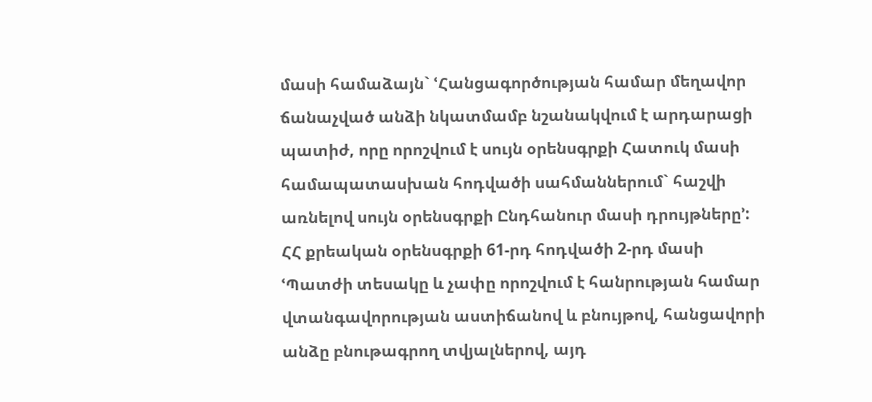մասի համաձայն` ՙՀանցագործության համար մեղավոր ճանաչված անձի նկատմամբ նշանակվում է արդարացի պատիժ, որը որոշվում է սույն օրենսգրքի Հատուկ մասի համապատասխան հոդվածի սահմաններում` հաշվի առնելով սույն օրենսգրքի Ընդհանուր մասի դրույթները՚:
ՀՀ քրեական օրենսգրքի 61-րդ հոդվածի 2-րդ մասի ՙՊատժի տեսակը և չափը որոշվում է հանրության համար վտանգավորության աստիճանով և բնույթով, հանցավորի անձը բնութագրող տվյալներով, այդ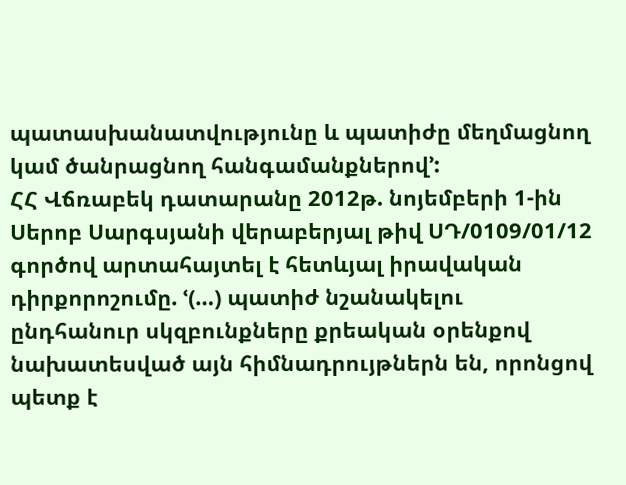պատասխանատվությունը և պատիժը մեղմացնող կամ ծանրացնող հանգամանքներով՚:
ՀՀ Վճռաբեկ դատարանը 2012թ. նոյեմբերի 1-ին Սերոբ Սարգսյանի վերաբերյալ թիվ ՍԴ/0109/01/12 գործով արտահայտել է հետևյալ իրավական դիրքորոշումը. ՙ(…) պատիժ նշանակելու ընդհանուր սկզբունքները քրեական օրենքով նախատեսված այն հիմնադրույթներն են, որոնցով պետք է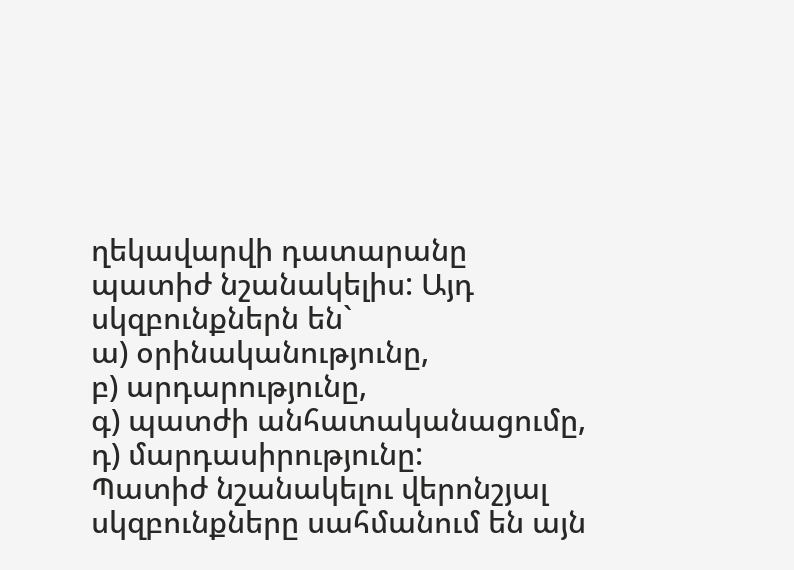ղեկավարվի դատարանը պատիժ նշանակելիս: Այդ սկզբունքներն են`
ա) օրինականությունը,
բ) արդարությունը,
գ) պատժի անհատականացումը,
դ) մարդասիրությունը:
Պատիժ նշանակելու վերոնշյալ սկզբունքները սահմանում են այն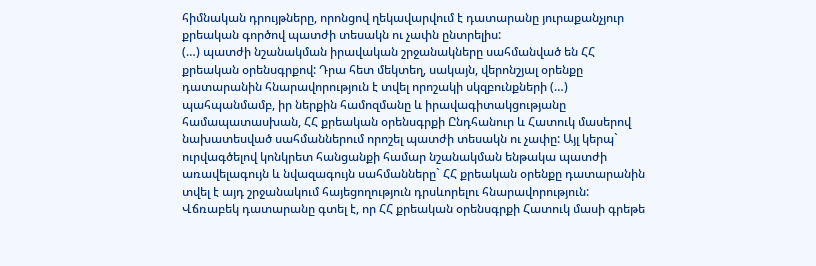հիմնական դրույթները, որոնցով ղեկավարվում է դատարանը յուրաքանչյուր քրեական գործով պատժի տեսակն ու չափն ընտրելիս:
(…) պատժի նշանակման իրավական շրջանակները սահմանված են ՀՀ քրեական օրենսգրքով: Դրա հետ մեկտեղ, սակայն, վերոնշյալ օրենքը դատարանին հնարավորություն է տվել որոշակի սկզբունքների (…) պահպանմամբ, իր ներքին համոզմանը և իրավագիտակցությանը համապատասխան, ՀՀ քրեական օրենսգրքի Ընդհանուր և Հատուկ մասերով նախատեսված սահմաններում որոշել պատժի տեսակն ու չափը: Այլ կերպ` ուրվագծելով կոնկրետ հանցանքի համար նշանակման ենթակա պատժի առավելագույն և նվազագույն սահմանները` ՀՀ քրեական օրենքը դատարանին տվել է այդ շրջանակում հայեցողություն դրսևորելու հնարավորություն:
Վճռաբեկ դատարանը գտել է, որ ՀՀ քրեական օրենսգրքի Հատուկ մասի գրեթե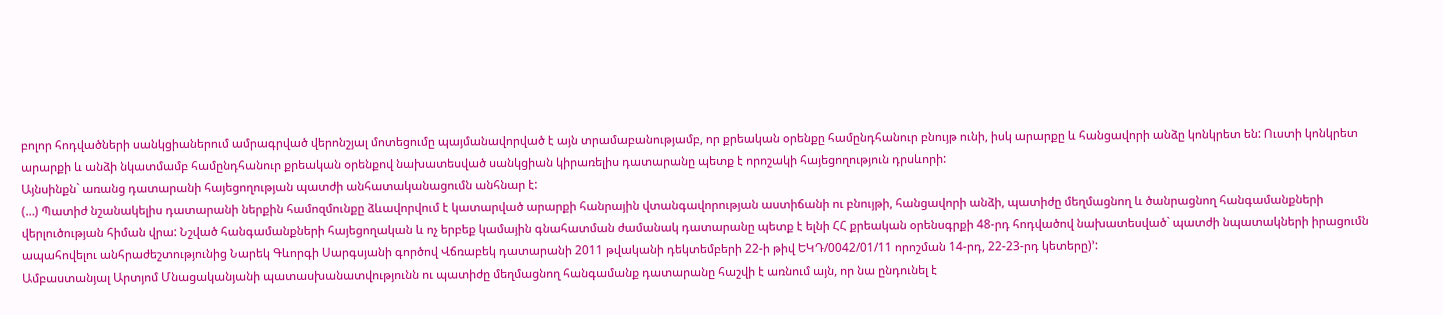բոլոր հոդվածների սանկցիաներում ամրագրված վերոնշյալ մոտեցումը պայմանավորված է այն տրամաբանությամբ, որ քրեական օրենքը համընդհանուր բնույթ ունի, իսկ արարքը և հանցավորի անձը կոնկրետ են: Ուստի կոնկրետ արարքի և անձի նկատմամբ համընդհանուր քրեական օրենքով նախատեսված սանկցիան կիրառելիս դատարանը պետք է որոշակի հայեցողություն դրսևորի:
Այնսինքն` առանց դատարանի հայեցողության պատժի անհատականացումն անհնար է:
(…) Պատիժ նշանակելիս դատարանի ներքին համոզմունքը ձևավորվում է կատարված արարքի հանրային վտանգավորության աստիճանի ու բնույթի, հանցավորի անձի, պատիժը մեղմացնող և ծանրացնող հանգամանքների վերլուծության հիման վրա: Նշված հանգամանքների հայեցողական և ոչ երբեք կամային գնահատման ժամանակ դատարանը պետք է ելնի ՀՀ քրեական օրենսգրքի 48-րդ հոդվածով նախատեսված` պատժի նպատակների իրացումն ապահովելու անհրաժեշտությունից Նարեկ Գևորգի Սարգսյանի գործով Վճռաբեկ դատարանի 2011 թվականի դեկտեմբերի 22-ի թիվ ԵԿԴ/0042/01/11 որոշման 14-րդ, 22-23-րդ կետերը)՚:
Ամբաստանյալ Արտյոմ Մնացականյանի պատասխանատվությունն ու պատիժը մեղմացնող հանգամանք դատարանը հաշվի է առնում այն, որ նա ընդունել է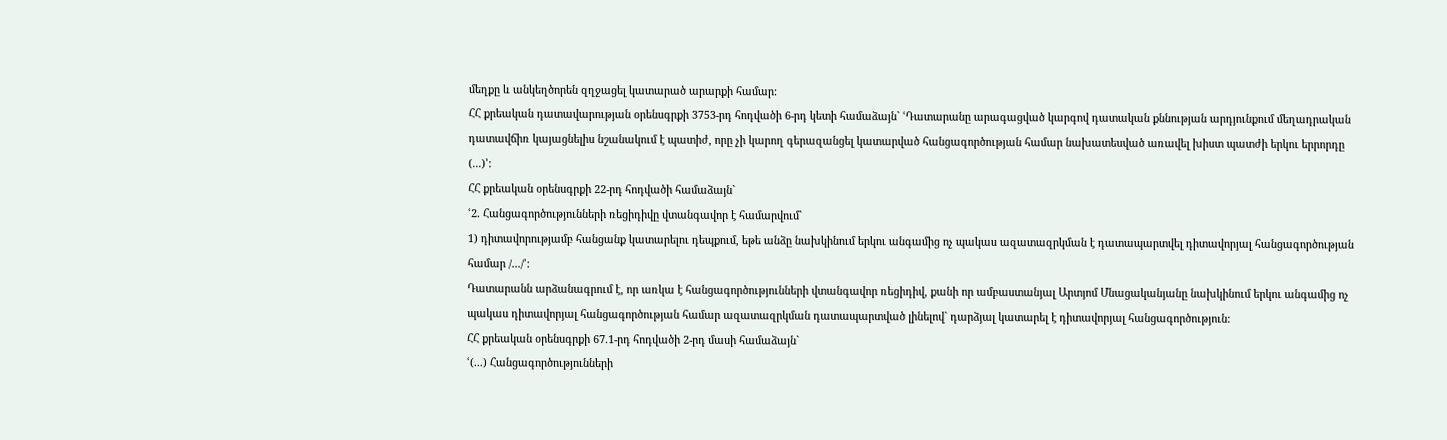մեղքը և անկեղծորեն զղջացել կատարած արարքի համար:
ՀՀ քրեական դատավարության օրենսգրքի 3753-րդ հոդվածի 6-րդ կետի համաձայն` ՙԴատարանը արագացված կարգով դատական քննության արդյունքում մեղադրական դատավճիռ կայացնելիս նշանակում է պատիժ, որը չի կարող գերազանցել կատարված հանցագործության համար նախատեսված առավել խիստ պատժի երկու երրորդը (...)՚:
ՀՀ քրեական օրենսգրքի 22-րդ հոդվածի համաձայն`
ՙ2. Հանցագործությունների ռեցիդիվը վտանգավոր է համարվում`
1) դիտավորությամբ հանցանք կատարելու դեպքում, եթե անձը նախկինում երկու անգամից ոչ պակաս ազատազրկման է դատապարտվել դիտավորյալ հանցագործության համար /.../՚:
Դատարանն արձանագրում է, որ առկա է հանցագործությունների վտանգավոր ռեցիդիվ, քանի որ ամբաստանյալ Արտյոմ Մնացականյանը նախկինում երկու անգամից ոչ պակաս դիտավորյալ հանցագործության համար ազատազրկման դատապարտված լինելով` դարձյալ կատարել է դիտավորյալ հանցագործություն:
ՀՀ քրեական օրենսգրքի 67.1-րդ հոդվածի 2-րդ մասի համաձայն`
ՙ(...) Հանցագործությունների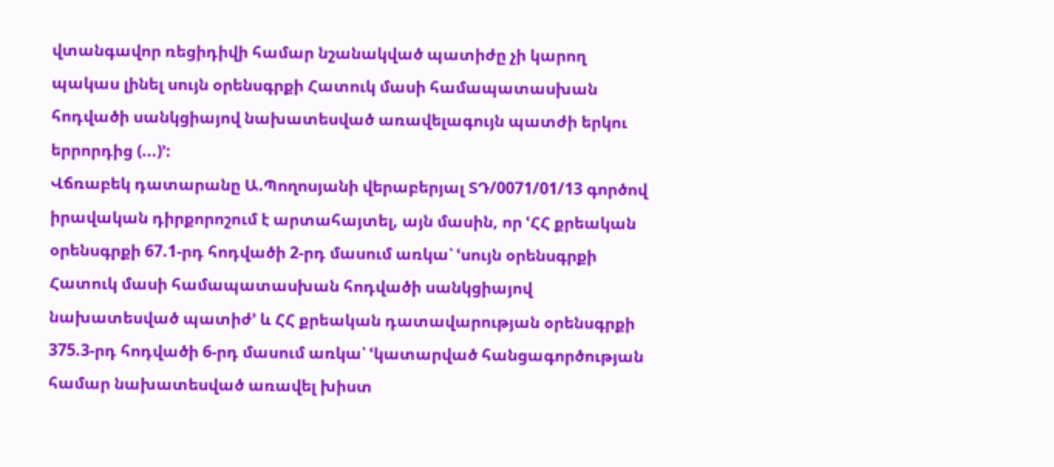վտանգավոր ռեցիդիվի համար նշանակված պատիժը չի կարող պակաս լինել սույն օրենսգրքի Հատուկ մասի համապատասխան հոդվածի սանկցիայով նախատեսված առավելագույն պատժի երկու երրորդից (...)՚:
Վճռաբեկ դատարանը Ա.Պողոսյանի վերաբերյալ ՏԴ/0071/01/13 գործով իրավական դիրքորոշում է արտահայտել, այն մասին, որ ՙՀՀ քրեական օրենսգրքի 67.1-րդ հոդվածի 2-րդ մասում առկա՝ ՙսույն օրենսգրքի Հատուկ մասի համապատասխան հոդվածի սանկցիայով նախատեսված պատիժ՚ և ՀՀ քրեական դատավարության օրենսգրքի 375.3-րդ հոդվածի 6-րդ մասում առկա՝ ՙկատարված հանցագործության համար նախատեսված առավել խիստ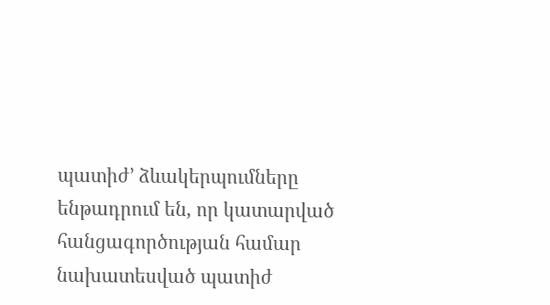պատիժ՚ ձևակերպումները ենթադրում են, որ կատարված հանցագործության համար նախատեսված պատիժ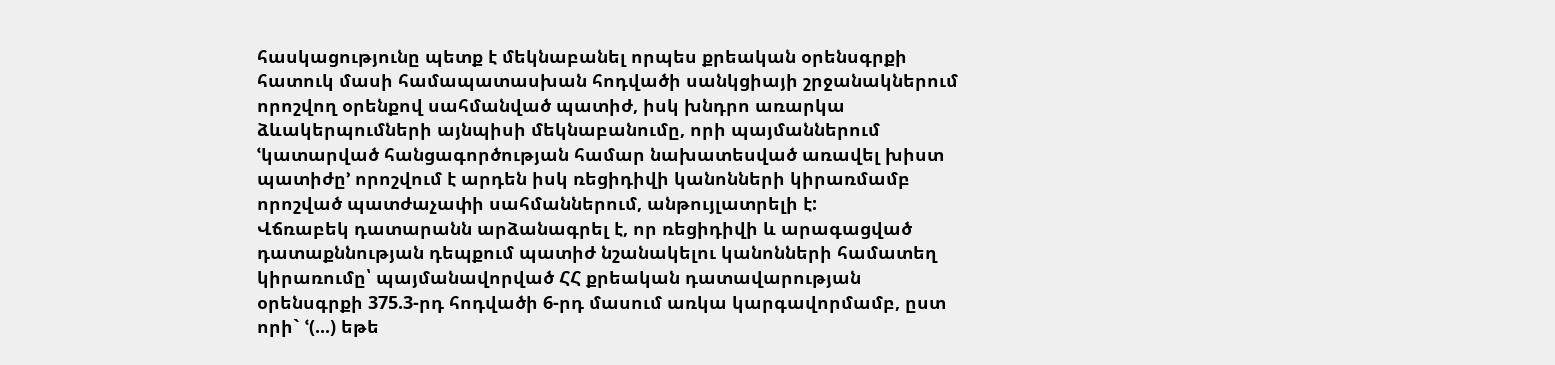հասկացությունը պետք է մեկնաբանել որպես քրեական օրենսգրքի հատուկ մասի համապատասխան հոդվածի սանկցիայի շրջանակներում որոշվող օրենքով սահմանված պատիժ, իսկ խնդրո առարկա ձևակերպումների այնպիսի մեկնաբանումը, որի պայմաններում ՙկատարված հանցագործության համար նախատեսված առավել խիստ պատիժը՚ որոշվում է արդեն իսկ ռեցիդիվի կանոնների կիրառմամբ որոշված պատժաչափի սահմաններում, անթույլատրելի է:
Վճռաբեկ դատարանն արձանագրել է, որ ռեցիդիվի և արագացված դատաքննության դեպքում պատիժ նշանակելու կանոնների համատեղ կիրառումը՝ պայմանավորված ՀՀ քրեական դատավարության օրենսգրքի 375.3-րդ հոդվածի 6-րդ մասում առկա կարգավորմամբ, ըստ որի` ՙ(...) եթե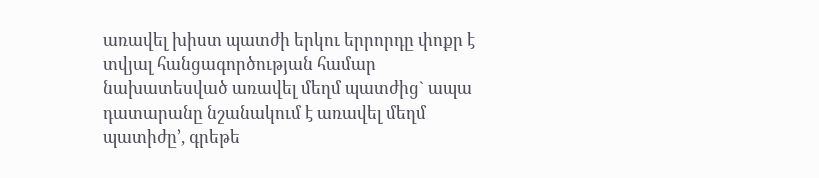առավել խիստ պատժի երկու երրորդը փոքր է տվյալ հանցագործության համար նախատեսված առավել մեղմ պատժից` ապա դատարանը նշանակում է առավել մեղմ պատիժը՚, գրեթե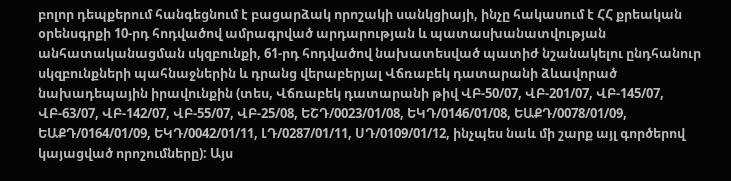բոլոր դեպքերում հանգեցնում է բացարձակ որոշակի սանկցիայի, ինչը հակասում է ՀՀ քրեական օրենսգրքի 10-րդ հոդվածով ամրագրված արդարության և պատասխանատվության անհատականացման սկզբունքի, 61-րդ հոդվածով նախատեսված պատիժ նշանակելու ընդհանուր սկզբունքների պահնաջներին և դրանց վերաբերյալ Վճռաբեկ դատարանի ձևավորած նախադեպային իրավունքին (տես, Վճռաբեկ դատարանի թիվ ՎԲ-50/07, ՎԲ-201/07, ՎԲ-145/07, ՎԲ-63/07, ՎԲ-142/07, ՎԲ-55/07, ՎԲ-25/08, ԵՇԴ/0023/01/08, ԵԿԴ/0146/01/08, ԵԱՔԴ/0078/01/09, ԵԱՔԴ/0164/01/09, ԵԿԴ/0042/01/11, ԼԴ/0287/01/11, ՍԴ/0109/01/12, ինչպես նաև մի շարք այլ գործերով կայացված որոշումները): Այս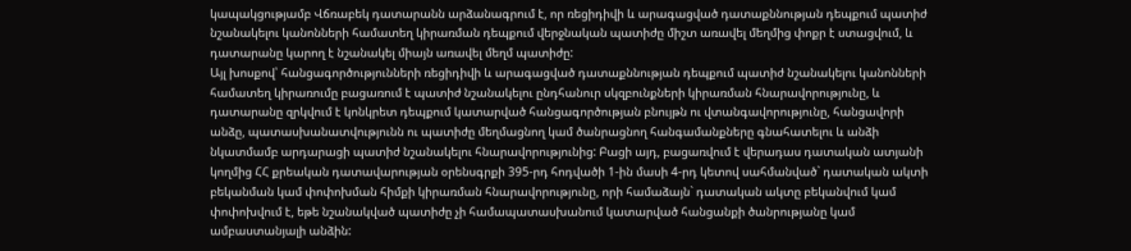կապակցությամբ Վճռաբեկ դատարանն արձանագրում է, որ ռեցիդիվի և արագացված դատաքննության դեպքում պատիժ նշանակելու կանոնների համատեղ կիրառման դեպքում վերջնական պատիժը միշտ առավել մեղմից փոքր է ստացվում, և դատարանը կարող է նշանակել միայն առավել մեղմ պատիժը:
Այլ խոսքով՝ հանցագործությունների ռեցիդիվի և արագացված դատաքննության դեպքում պատիժ նշանակելու կանոնների համատեղ կիրառումը բացառում է պատիժ նշանակելու ընդհանուր սկզբունքների կիրառման հնարավորությունը, և դատարանը զրկվում է կոնկրետ դեպքում կատարված հանցագործության բնույթն ու վտանգավորությունը, հանցավորի անձը, պատասխանատվությունն ու պատիժը մեղմացնող կամ ծանրացնող հանգամանքները գնահատելու և անձի նկատմամբ արդարացի պատիժ նշանակելու հնարավորությունից: Բացի այդ, բացառվում է վերադաս դատական ատյանի կողմից ՀՀ քրեական դատավարության օրենսգրքի 395-րդ հոդվածի 1-ին մասի 4-րդ կետով սահմանված` դատական ակտի բեկանման կամ փոփոխման հիմքի կիրառման հնարավորությունը, որի համաձայն` դատական ակտը բեկանվում կամ փոփոխվում է, եթե նշանակված պատիժը չի համապատասխանում կատարված հանցանքի ծանրությանը կամ ամբաստանյալի անձին: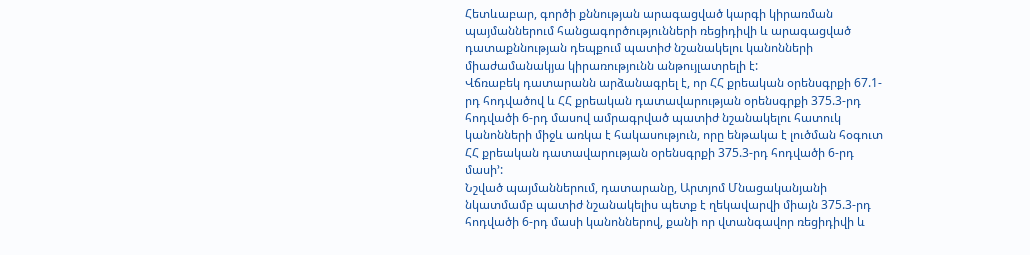Հետևաբար, գործի քննության արագացված կարգի կիրառման պայմաններում հանցագործությունների ռեցիդիվի և արագացված դատաքննության դեպքում պատիժ նշանակելու կանոնների միաժամանակյա կիրառությունն անթույլատրելի է:
Վճռաբեկ դատարանն արձանագրել է, որ ՀՀ քրեական օրենսգրքի 67.1-րդ հոդվածով և ՀՀ քրեական դատավարության օրենսգրքի 375.3-րդ հոդվածի 6-րդ մասով ամրագրված պատիժ նշանակելու հատուկ կանոնների միջև առկա է հակասություն, որը ենթակա է լուծման հօգուտ ՀՀ քրեական դատավարության օրենսգրքի 375.3-րդ հոդվածի 6-րդ մասի՚:
Նշված պայմաններում, դատարանը, Արտյոմ Մնացականյանի նկատմամբ պատիժ նշանակելիս պետք է ղեկավարվի միայն 375.3-րդ հոդվածի 6-րդ մասի կանոններով, քանի որ վտանգավոր ռեցիդիվի և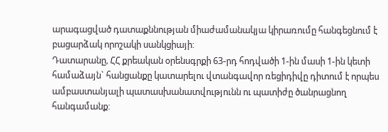արագացված դատաքննության միաժամանակյա կիրառումը հանգեցնում է բացարձակ որոշակի սանկցիայի:
Դատարանը, ՀՀ քրեական օրենսգրքի 63-րդ հոդվածի 1-ին մասի 1-ին կետի համաձայն` հանցանքը կատարելու վտանգավոր ռեցիդիվը դիտում է որպես ամբաստանյալի պատասխանատվությունն ու պատիժը ծանրացնող հանգամանք: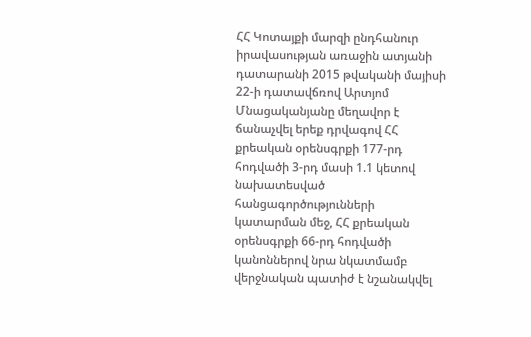ՀՀ Կոտայքի մարզի ընդհանուր իրավասության առաջին ատյանի դատարանի 2015 թվականի մայիսի 22-ի դատավճռով Արտյոմ Մնացականյանը մեղավոր է ճանաչվել երեք դրվագով ՀՀ քրեական օրենսգրքի 177-րդ հոդվածի 3-րդ մասի 1.1 կետով նախատեսված հանցագործությունների կատարման մեջ, ՀՀ քրեական օրենսգրքի 66-րդ հոդվածի կանոններով նրա նկատմամբ վերջնական պատիժ է նշանակվել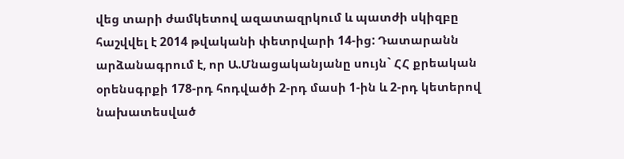վեց տարի ժամկետով ազատազրկում և պատժի սկիզբը հաշվվել է 2014 թվականի փետրվարի 14-ից: Դատարանն արձանագրում է, որ Ա.Մնացականյանը սույն` ՀՀ քրեական օրենսգրքի 178-րդ հոդվածի 2-րդ մասի 1-ին և 2-րդ կետերով նախատեսված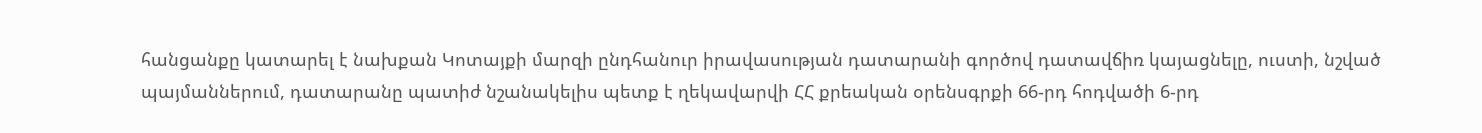հանցանքը կատարել է նախքան Կոտայքի մարզի ընդհանուր իրավասության դատարանի գործով դատավճիռ կայացնելը, ուստի, նշված պայմաններում, դատարանը պատիժ նշանակելիս պետք է ղեկավարվի ՀՀ քրեական օրենսգրքի 66-րդ հոդվածի 6-րդ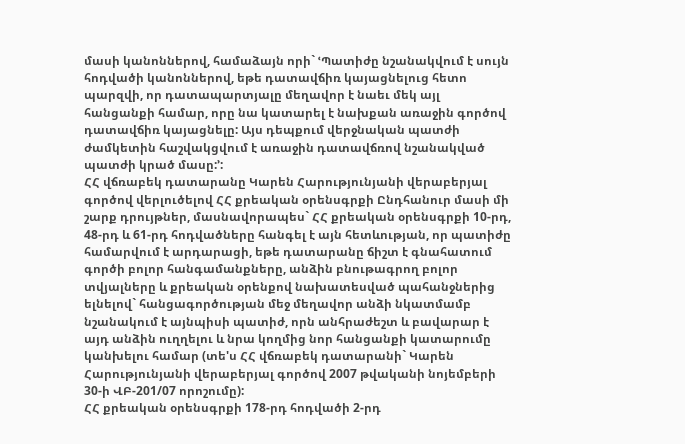մասի կանոններով, համաձայն որի` ՙՊատիժը նշանակվում է սույն հոդվածի կանոններով, եթե դատավճիռ կայացնելուց հետո պարզվի, որ դատապարտյալը մեղավոր է նաեւ մեկ այլ հանցանքի համար, որը նա կատարել է նախքան առաջին գործով դատավճիռ կայացնելը: Այս դեպքում վերջնական պատժի ժամկետին հաշվակցվում է առաջին դատավճռով նշանակված պատժի կրած մասը:՚:
ՀՀ վճռաբեկ դատարանը Կարեն Հարությունյանի վերաբերյալ գործով վերլուծելով ՀՀ քրեական օրենսգրքի Ընդհանուր մասի մի շարք դրույթներ, մասնավորապես` ՀՀ քրեական օրենսգրքի 10-րդ, 48-րդ և 61-րդ հոդվածները հանգել է այն հետևության, որ պատիժը համարվում է արդարացի, եթե դատարանը ճիշտ է գնահատում գործի բոլոր հանգամանքները, անձին բնութագրող բոլոր տվյալները և քրեական օրենքով նախատեսված պահանջներից ելնելով` հանցագործության մեջ մեղավոր անձի նկատմամբ նշանակում է այնպիսի պատիժ, որն անհրաժեշտ և բավարար է այդ անձին ուղղելու և նրա կողմից նոր հանցանքի կատարումը կանխելու համար (տե'ս ՀՀ վճռաբեկ դատարանի` Կարեն Հարությունյանի վերաբերյալ գործով 2007 թվականի նոյեմբերի 30-ի ՎԲ-201/07 որոշումը):
ՀՀ քրեական օրենսգրքի 178-րդ հոդվածի 2-րդ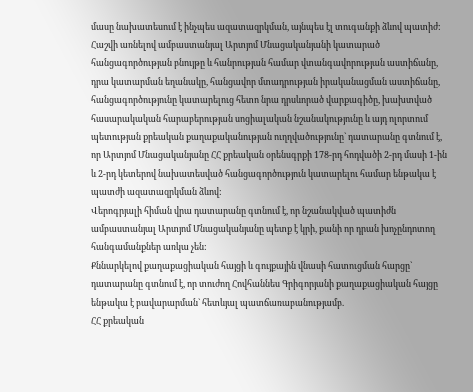մասը նախատեսում է ինչպես ազատազրկման, այնպես էլ տուգանքի ձևով պատիժ: Հաշվի առնելով ամբաստանյալ Արտյոմ Մնացականյանի կատարած հանցագործության բնույթը և հանրության համար վտանգավորության աստիճանը, դրա կատարման եղանակը, հանցավոր մտադրության իրականացման աստիճանը, հանցագործությունը կատարելուց հետո նրա դրսևորած վարքագիծը, խախտված հասարակական հարաբերության սոցիալական նշանակությունը և այդ ոլորտում պետության քրեական քաղաքականության ուղղվածությունը` դատարանը գտնում է, որ Արտյոմ Մնացականյանը ՀՀ քրեական օրենսգրքի 178-րդ հոդվածի 2-րդ մասի 1-ին և 2-րդ կետերով նախատեսված հանցագործություն կատարելու համար ենթակա է պատժի ազատազրկման ձևով:
Վերոգրյալի հիման վրա դատարանը գտնում է, որ նշանակված պատիժն ամբաստանյալ Արտյոմ Մնացականյանը պետք է կրի, քանի որ դրան խոչընդոտող հանգամանքներ առկա չեն:
Քննարկելով քաղաքացիական հայցի և գույքային վնասի հատուցման հարցը` դատարանը գտնում է, որ տուժող Հովհաննես Գրիգորյանի քաղաքացիական հայցը ենթակա է բավարարման` հետևյալ պատճառաբանությամբ.
ՀՀ քրեական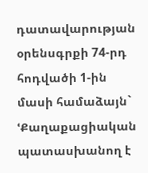դատավարության օրենսգրքի 74-րդ հոդվածի 1-ին մասի համաձայն` ՙՔաղաքացիական պատասխանող է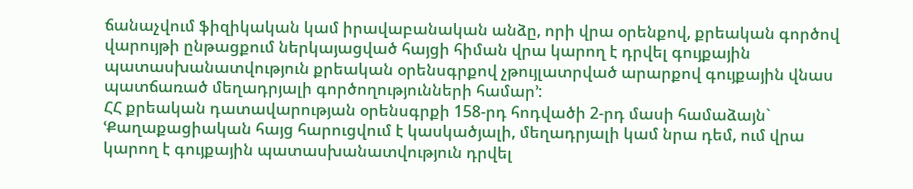ճանաչվում ֆիզիկական կամ իրավաբանական անձը, որի վրա օրենքով, քրեական գործով վարույթի ընթացքում ներկայացված հայցի հիման վրա կարող է դրվել գույքային պատասխանատվություն քրեական օրենսգրքով չթույլատրված արարքով գույքային վնաս պատճառած մեղադրյալի գործողությունների համար՚:
ՀՀ քրեական դատավարության օրենսգրքի 158-րդ հոդվածի 2-րդ մասի համաձայն` ՙՔաղաքացիական հայց հարուցվում է կասկածյալի, մեղադրյալի կամ նրա դեմ, ում վրա կարող է գույքային պատասխանատվություն դրվել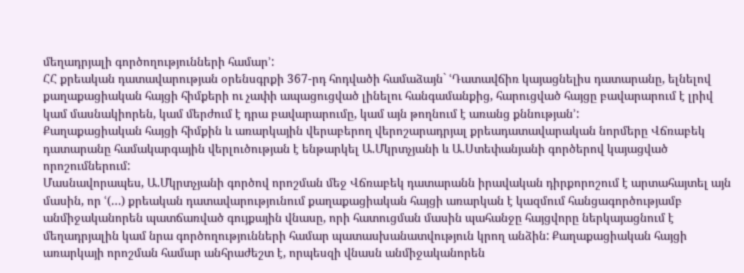մեղադրյալի գործողությունների համար՚:
ՀՀ քրեական դատավարության օրենսգրքի 367-րդ հոդվածի համաձայն` ՙԴատավճիռ կայացնելիս դատարանը, ելնելով քաղաքացիական հայցի հիմքերի ու չափի ապացուցված լինելու հանգամանքից, հարուցված հայցը բավարարում է լրիվ կամ մասնակիորեն, կամ մերժում է դրա բավարարումը, կամ այն թողնում է առանց քննության՚:
Քաղաքացիական հայցի հիմքին և առարկային վերաբերող վերոշարադրյալ քրեադատավարական նորմերը Վճռաբեկ դատարանը համակարգային վերլուծության է ենթարկել Ա.Մկրտչյանի և Ա.Ստեփանյանի գործերով կայացված որոշումներում:
Մասնավորապես, Ա.Մկրտչյանի գործով որոշման մեջ Վճռաբեկ դատարանն իրավական դիրքորոշում է արտահայտել այն մասին, որ ՙ(…) քրեական դատավարությունում քաղաքացիական հայցի առարկան է կազմում հանցագործությամբ անմիջականորեն պատճառված գույքային վնասը, որի հատուցման մասին պահանջը հայցվորը ներկայացնում է մեղադրյալին կամ նրա գործողությունների համար պատասխանատվություն կրող անձին: Քաղաքացիական հայցի առարկայի որոշման համար անհրաժեշտ է, որպեսզի վնասն անմիջականորեն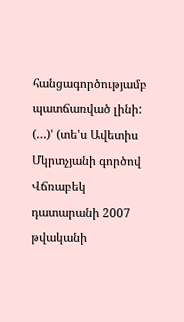հանցագործությամբ պատճառված լինի: (…)՚ (տե'ս Ավետիս Մկրտչյանի գործով Վճռաբեկ դատարանի 2007 թվականի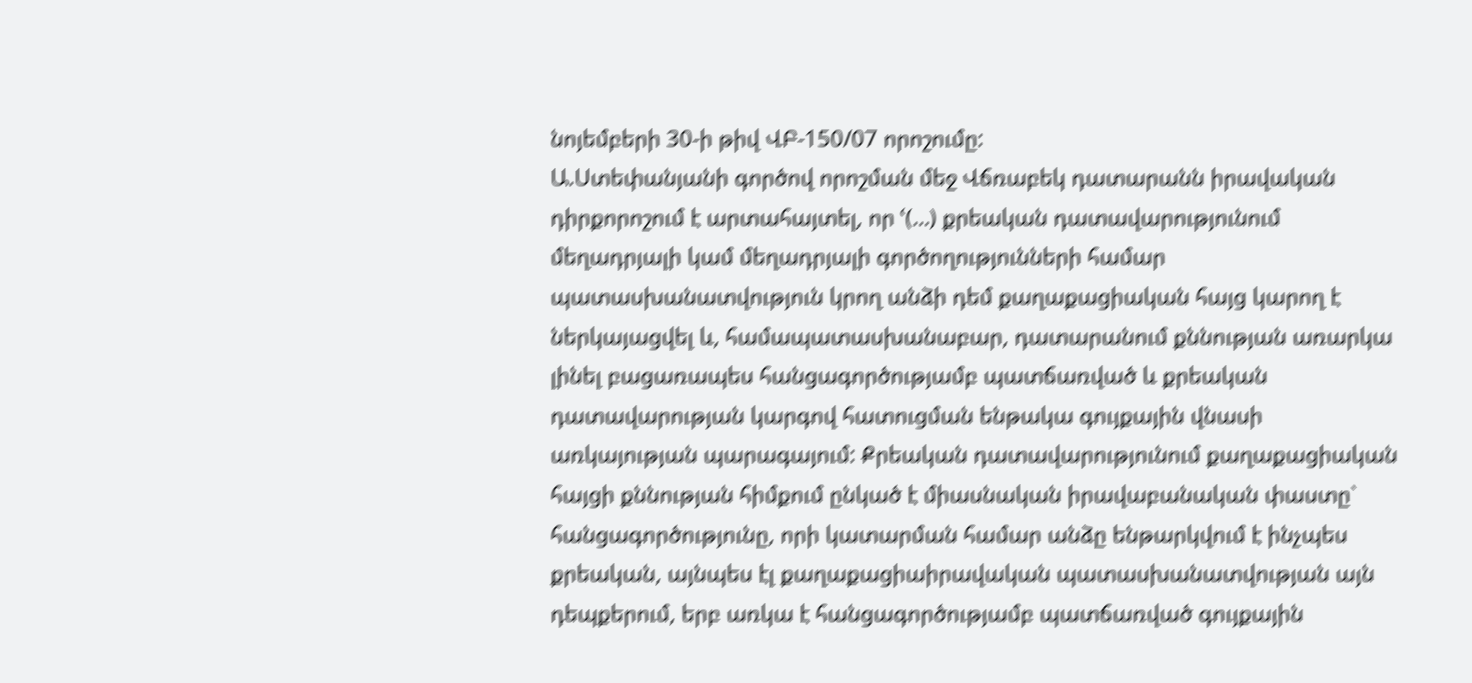նոյեմբերի 30-ի թիվ ՎԲ-150/07 որոշումը:
Ա.Ստեփանյանի գործով որոշման մեջ Վճռաբեկ դատարանն իրավական դիրքորոշում է արտահայտել, որ ՙ(…) քրեական դատավարությունում մեղադրյալի կամ մեղադրյալի գործողությունների համար պատասխանատվություն կրող անձի դեմ քաղաքացիական հայց կարող է ներկայացվել և, համապատասխանաբար, դատարանում քննության առարկա լինել բացառապես հանցագործությամբ պատճառված և քրեական դատավարության կարգով հատուցման ենթակա գույքային վնասի առկայության պարագայում: Քրեական դատավարությունում քաղաքացիական հայցի քննության հիմքում ընկած է միասնական իրավաբանական փաստը` հանցագործությունը, որի կատարման համար անձը ենթարկվում է ինչպես քրեական, այնպես էլ քաղաքացիաիրավական պատասխանատվության այն դեպքերում, երբ առկա է հանցագործությամբ պատճառված գույքային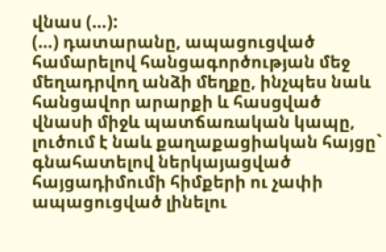վնաս (…):
(…) դատարանը, ապացուցված համարելով հանցագործության մեջ մեղադրվող անձի մեղքը, ինչպես նաև հանցավոր արարքի և հասցված վնասի միջև պատճառական կապը, լուծում է նաև քաղաքացիական հայցը` գնահատելով ներկայացված հայցադիմումի հիմքերի ու չափի ապացուցված լինելու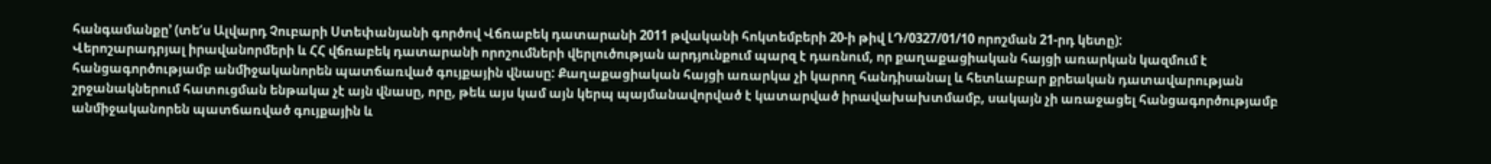հանգամանքը՚ (տե‘ս Ալվարդ Չուբարի Ստեփանյանի գործով Վճռաբեկ դատարանի 2011 թվականի հոկտեմբերի 20-ի թիվ ԼԴ/0327/01/10 որոշման 21-րդ կետը):
Վերոշարադրյալ իրավանորմերի և ՀՀ վճռաբեկ դատարանի որոշումների վերլուծության արդյունքում պարզ է դառնում, որ քաղաքացիական հայցի առարկան կազմում է հանցագործությամբ անմիջականորեն պատճառված գույքային վնասը: Քաղաքացիական հայցի առարկա չի կարող հանդիսանալ և հետևաբար քրեական դատավարության շրջանակներում հատուցման ենթակա չէ այն վնասը, որը, թեև այս կամ այն կերպ պայմանավորված է կատարված իրավախախտմամբ, սակայն չի առաջացել հանցագործությամբ անմիջականորեն պատճառված գույքային և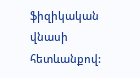ֆիզիկական վնասի հետևանքով: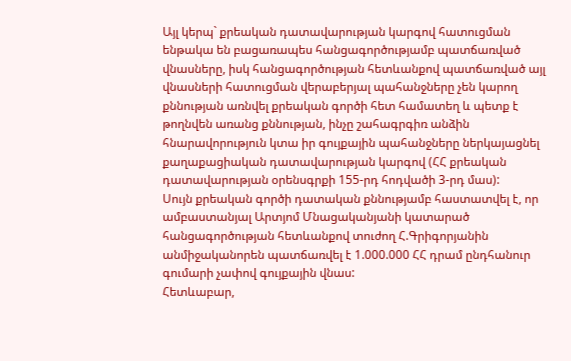Այլ կերպ` քրեական դատավարության կարգով հատուցման ենթակա են բացառապես հանցագործությամբ պատճառված վնասները, իսկ հանցագործության հետևանքով պատճառված այլ վնասների հատուցման վերաբերյալ պահանջները չեն կարող քննության առնվել քրեական գործի հետ համատեղ և պետք է թողնվեն առանց քննության, ինչը շահագրգիռ անձին հնարավորություն կտա իր գույքային պահանջները ներկայացնել քաղաքացիական դատավարության կարգով (ՀՀ քրեական դատավարության օրենսգրքի 155-րդ հոդվածի 3-րդ մաս):
Սույն քրեական գործի դատական քննությամբ հաստատվել է, որ ամբաստանյալ Արտյոմ Մնացականյանի կատարած հանցագործության հետևանքով տուժող Հ.Գրիգորյանին անմիջականորեն պատճառվել է 1.000.000 ՀՀ դրամ ընդհանուր գումարի չափով գույքային վնաս:
Հետևաբար,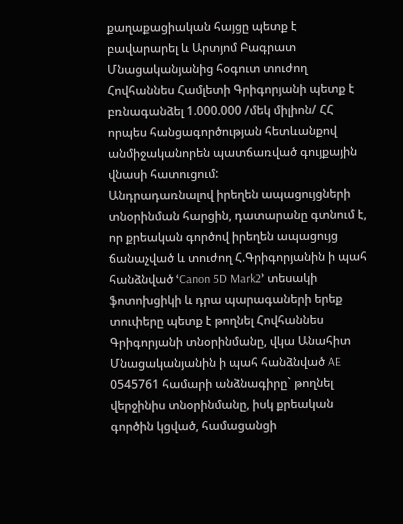քաղաքացիական հայցը պետք է բավարարել և Արտյոմ Բագրատ Մնացականյանից հօգուտ տուժող Հովհաննես Համլետի Գրիգորյանի պետք է բռնագանձել 1.000.000 /մեկ միլիոն/ ՀՀ որպես հանցագործության հետևանքով անմիջականորեն պատճառված գույքային վնասի հատուցում:
Անդրադառնալով իրեղեն ապացույցների տնօրինման հարցին, դատարանը գտնում է, որ քրեական գործով իրեղեն ապացույց ճանաչված և տուժող Հ.Գրիգորյանին ի պահ հանձնված ՙCanon 5D Mark2՚ տեսակի ֆոտոխցիկի և դրա պարագաների երեք տուփերը պետք է թողնել Հովհաննես Գրիգորյանի տնօրինմանը, վկա Անահիտ Մնացականյանին ի պահ հանձնված AE 0545761 համարի անձնագիրը` թողնել վերջինիս տնօրինմանը, իսկ քրեական գործին կցված, համացանցի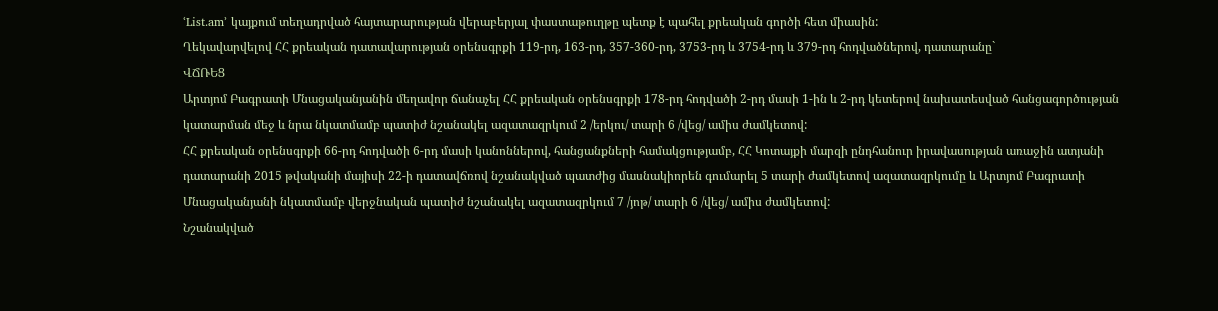ՙList.am՚ կայքում տեղադրված հայտարարության վերաբերյալ փաստաթուղթը պետք է պահել քրեական գործի հետ միասին:
Ղեկավարվելով ՀՀ քրեական դատավարության օրենսգրքի 119-րդ, 163-րդ, 357-360-րդ, 3753-րդ և 3754-րդ և 379-րդ հոդվածներով, դատարանը`
ՎՃՌԵՑ
Արտյոմ Բագրատի Մնացականյանին մեղավոր ճանաչել ՀՀ քրեական օրենսգրքի 178-րդ հոդվածի 2-րդ մասի 1-ին և 2-րդ կետերով նախատեսված հանցագործության կատարման մեջ և նրա նկատմամբ պատիժ նշանակել ազատազրկում 2 /երկու/ տարի 6 /վեց/ ամիս ժամկետով:
ՀՀ քրեական օրենսգրքի 66-րդ հոդվածի 6-րդ մասի կանոններով, հանցանքների համակցությամբ, ՀՀ Կոտայքի մարզի ընդհանուր իրավասության առաջին ատյանի դատարանի 2015 թվականի մայիսի 22-ի դատավճռով նշանակված պատժից մասնակիորեն գումարել 5 տարի ժամկետով ազատազրկումը և Արտյոմ Բագրատի Մնացականյանի նկատմամբ վերջնական պատիժ նշանակել ազատազրկում 7 /յոթ/ տարի 6 /վեց/ ամիս ժամկետով:
Նշանակված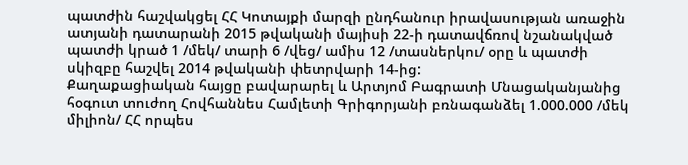պատժին հաշվակցել ՀՀ Կոտայքի մարզի ընդհանուր իրավասության առաջին ատյանի դատարանի 2015 թվականի մայիսի 22-ի դատավճռով նշանակված պատժի կրած 1 /մեկ/ տարի 6 /վեց/ ամիս 12 /տասներկու/ օրը և պատժի սկիզբը հաշվել 2014 թվականի փետրվարի 14-ից:
Քաղաքացիական հայցը բավարարել և Արտյոմ Բագրատի Մնացականյանից հօգուտ տուժող Հովհաննես Համլետի Գրիգորյանի բռնագանձել 1.000.000 /մեկ միլիոն/ ՀՀ որպես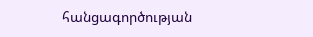հանցագործության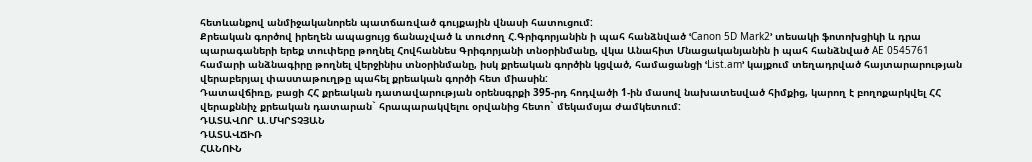հետևանքով անմիջականորեն պատճառված գույքային վնասի հատուցում:
Քրեական գործով իրեղեն ապացույց ճանաչված և տուժող Հ.Գրիգորյանին ի պահ հանձնված ՙCanon 5D Mark2՚ տեսակի ֆոտոխցիկի և դրա պարագաների երեք տուփերը թողնել Հովհաննես Գրիգորյանի տնօրինմանը, վկա Անահիտ Մնացականյանին ի պահ հանձնված AE 0545761 համարի անձնագիրը թողնել վերջինիս տնօրինմանը, իսկ քրեական գործին կցված, համացանցի ՙList.am՚ կայքում տեղադրված հայտարարության վերաբերյալ փաստաթուղթը պահել քրեական գործի հետ միասին:
Դատավճիռը, բացի ՀՀ քրեական դատավարության օրենսգրքի 395-րդ հոդվածի 1-ին մասով նախատեսված հիմքից, կարող է բողոքարկվել ՀՀ վերաքննիչ քրեական դատարան` հրապարակվելու օրվանից հետո` մեկամսյա ժամկետում:
ԴԱՏԱՎՈՐ Ա.ՄԿՐՏՉՅԱՆ
ԴԱՏԱՎՃԻՌ
ՀԱՆՈՒՆ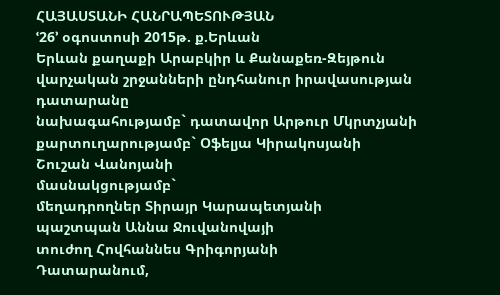ՀԱՅԱՍՏԱՆԻ ՀԱՆՐԱՊԵՏՈՒԹՅԱՆ
ՙ26՚ օգոստոսի 2015թ. ք.Երևան
Երևան քաղաքի Արաբկիր և Քանաքեռ-Զեյթուն վարչական շրջանների ընդհանուր իրավասության դատարանը
նախագահությամբ` դատավոր Արթուր Մկրտչյանի
քարտուղարությամբ` Օֆելյա Կիրակոսյանի
Շուշան Վանոյանի
մասնակցությամբ`
մեղադրողներ Տիրայր Կարապետյանի
պաշտպան Աննա Ջուվանովայի
տուժող Հովհաննես Գրիգորյանի
Դատարանում,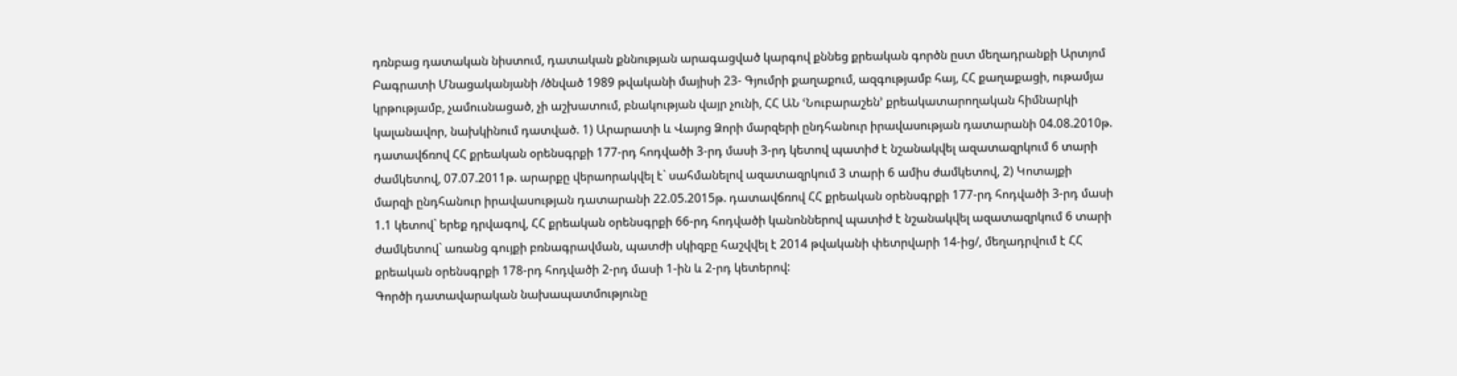դռնբաց դատական նիստում, դատական քննության արագացված կարգով քննեց քրեական գործն ըստ մեղադրանքի Արտյոմ Բագրատի Մնացականյանի /ծնված 1989 թվականի մայիսի 23- Գյումրի քաղաքում, ազգությամբ հայ, ՀՀ քաղաքացի, ութամյա կրթությամբ, չամուսնացած, չի աշխատում, բնակության վայր չունի, ՀՀ ԱՆ ՙՆուբարաշեն՚ քրեակատարողական հիմնարկի կալանավոր, նախկինում դատված. 1) Արարատի և Վայոց Ձորի մարզերի ընդհանուր իրավասության դատարանի 04.08.2010թ. դատավճռով ՀՀ քրեական օրենսգրքի 177-րդ հոդվածի 3-րդ մասի 3-րդ կետով պատիժ է նշանակվել ազատազրկում 6 տարի ժամկետով, 07.07.2011թ. արարքը վերաորակվել է` սահմանելով ազատազրկում 3 տարի 6 ամիս ժամկետով, 2) Կոտայքի մարզի ընդհանուր իրավասության դատարանի 22.05.2015թ. դատավճռով ՀՀ քրեական օրենսգրքի 177-րդ հոդվածի 3-րդ մասի 1.1 կետով` երեք դրվագով, ՀՀ քրեական օրենսգրքի 66-րդ հոդվածի կանոններով պատիժ է նշանակվել ազատազրկում 6 տարի ժամկետով` առանց գույքի բռնագրավման, պատժի սկիզբը հաշվվել է 2014 թվականի փետրվարի 14-ից/, մեղադրվում է ՀՀ քրեական օրենսգրքի 178-րդ հոդվածի 2-րդ մասի 1-ին և 2-րդ կետերով:
Գործի դատավարական նախապատմությունը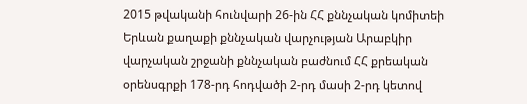2015 թվականի հունվարի 26-ին ՀՀ քննչական կոմիտեի Երևան քաղաքի քննչական վարչության Արաբկիր վարչական շրջանի քննչական բաժնում ՀՀ քրեական օրենսգրքի 178-րդ հոդվածի 2-րդ մասի 2-րդ կետով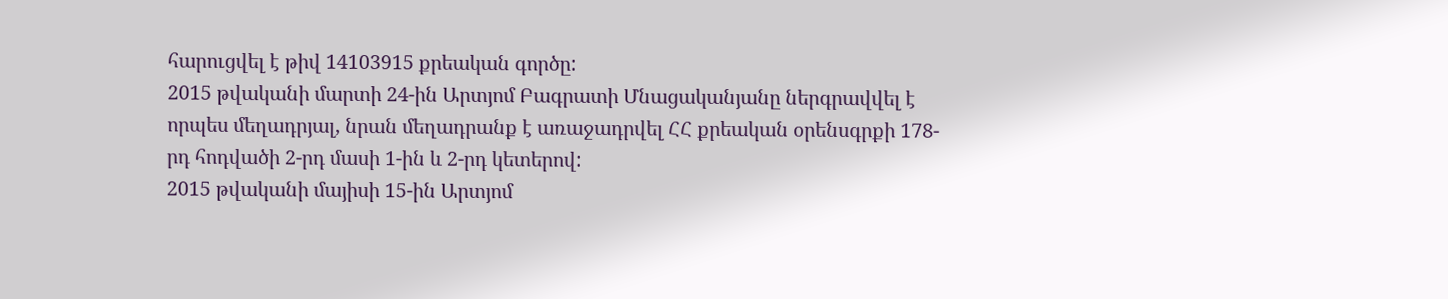հարուցվել է թիվ 14103915 քրեական գործը:
2015 թվականի մարտի 24-ին Արտյոմ Բագրատի Մնացականյանը ներգրավվել է որպես մեղադրյալ, նրան մեղադրանք է առաջադրվել ՀՀ քրեական օրենսգրքի 178-րդ հոդվածի 2-րդ մասի 1-ին և 2-րդ կետերով:
2015 թվականի մայիսի 15-ին Արտյոմ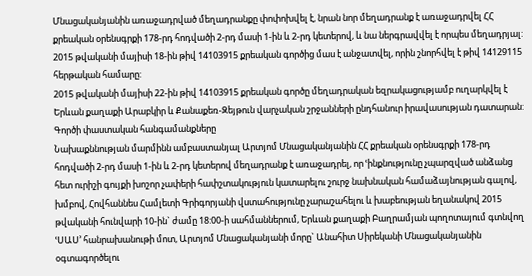Մնացականյանին առաջադրված մեղադրանքը փոփոխվել է, նրան նոր մեղադրանք է առաջադրվել ՀՀ քրեական օրենսգրքի 178-րդ հոդվածի 2-րդ մասի 1-ին և 2-րդ կետերով, և նա ներգրավվել է որպես մեղադրյալ:
2015 թվականի մայիսի 18-ին թիվ 14103915 քրեական գործից մաս է անջատվել, որին շնորհվել է թիվ 14129115 հերթական համարը:
2015 թվականի մայիսի 22-ին թիվ 14103915 քրեական գործը մեղադրական եզրակացությամբ ուղարկվել է Երևան քաղաքի Արաբկիր և Քանաքեռ-Զեյթուն վարչական շրջանների ընդհանուր իրավասության դատարան:
Գործի փաստական հանգամանքները
Նախաքննության մարմինն ամբաստանյալ Արտյոմ Մնացականյանին ՀՀ քրեական օրենսգրքի 178-րդ հոդվածի 2-րդ մասի 1-ին և 2-րդ կետերով մեղադրանք է առաջադրել, որ ՙինքնությունը չպարզված անձանց հետ ուրիշի գույքի խոշոր չափերի հափշտակություն կատարելու շուրջ նախնական համաձայնության գալով, խմբով, Հովհաննես Համլետի Գրիգորյանի վստահությունը չարաշահելու և խաբեության եղանակով 2015 թվականի հունվարի 10-ին` ժամը 18:00-ի սահմաններում, Երևան քաղաքի Բաղրամյան պողոտայում գտնվող ՙՍԱՍ՚ հանրախանութի մոտ, Արտյոմ Մնացականյանի մորը` Անահիտ Սիրեկանի Մնացականյանին օգտագործելու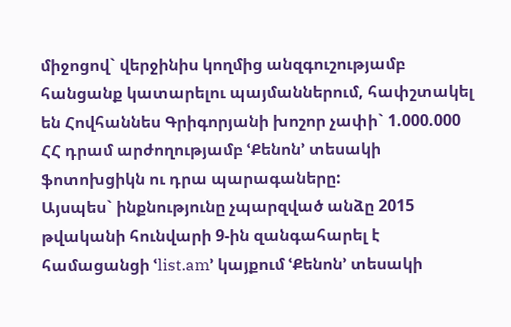միջոցով` վերջինիս կողմից անզգուշությամբ հանցանք կատարելու պայմաններում, հափշտակել են Հովհաննես Գրիգորյանի խոշոր չափի` 1.000.000 ՀՀ դրամ արժողությամբ ՙՔենոն՚ տեսակի ֆոտոխցիկն ու դրա պարագաները:
Այսպես` ինքնությունը չպարզված անձը 2015 թվականի հունվարի 9-ին զանգահարել է համացանցի ՙlist.am՚ կայքում ՙՔենոն՚ տեսակի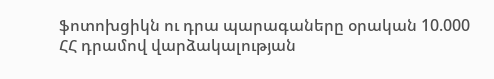ֆոտոխցիկն ու դրա պարագաները օրական 10.000 ՀՀ դրամով վարձակալության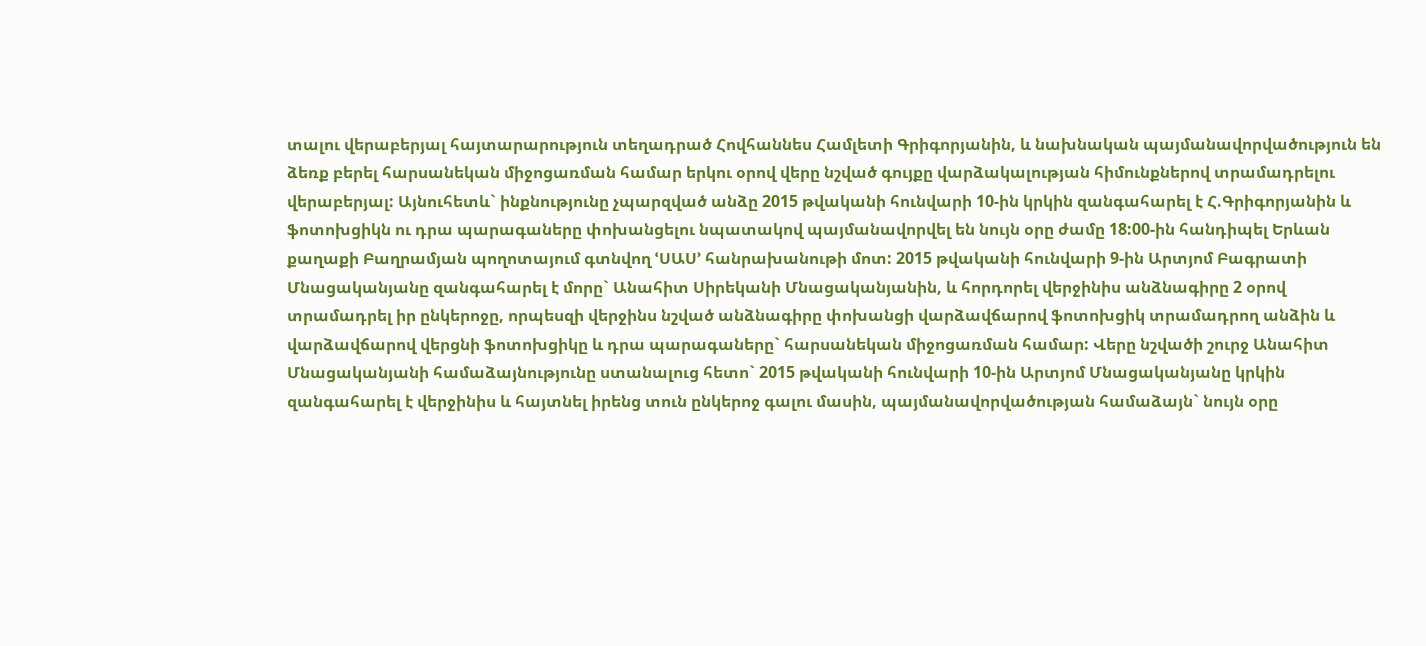տալու վերաբերյալ հայտարարություն տեղադրած Հովհաննես Համլետի Գրիգորյանին, և նախնական պայմանավորվածություն են ձեռք բերել հարսանեկան միջոցառման համար երկու օրով վերը նշված գույքը վարձակալության հիմունքներով տրամադրելու վերաբերյալ: Այնուհետև` ինքնությունը չպարզված անձը 2015 թվականի հունվարի 10-ին կրկին զանգահարել է Հ.Գրիգորյանին և ֆոտոխցիկն ու դրա պարագաները փոխանցելու նպատակով պայմանավորվել են նույն օրը ժամը 18:00-ին հանդիպել Երևան քաղաքի Բաղրամյան պողոտայում գտնվող ՙՍԱՍ՚ հանրախանութի մոտ: 2015 թվականի հունվարի 9-ին Արտյոմ Բագրատի Մնացականյանը զանգահարել է մորը` Անահիտ Սիրեկանի Մնացականյանին, և հորդորել վերջինիս անձնագիրը 2 օրով տրամադրել իր ընկերոջը, որպեսզի վերջինս նշված անձնագիրը փոխանցի վարձավճարով ֆոտոխցիկ տրամադրող անձին և վարձավճարով վերցնի ֆոտոխցիկը և դրա պարագաները` հարսանեկան միջոցառման համար: Վերը նշվածի շուրջ Անահիտ Մնացականյանի համաձայնությունը ստանալուց հետո` 2015 թվականի հունվարի 10-ին Արտյոմ Մնացականյանը կրկին զանգահարել է վերջինիս և հայտնել իրենց տուն ընկերոջ գալու մասին, պայմանավորվածության համաձայն` նույն օրը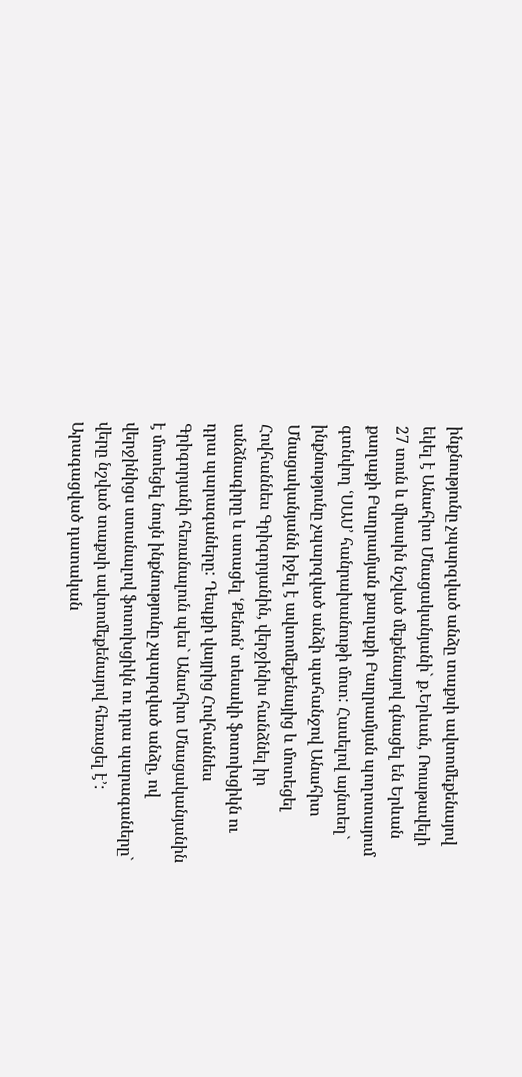ինքնությունը չպարզված անձը տաքսի ավտոմեքենայով եկել է Անահիտ Մնացականյանի` ք.Երևան, Ռուսթավելի 27 տուն և միասին նշված մեքենայով գնացել են Երևան քաղաքի Բաղրամյան քաղաքի Բաղրամյան պողոտայում գտնվող ՙՍԱՍ՚ հանրախանութի մոտ: Հասելով այնտեղ` ինքնությունը չպարզված անձի պահանջով Անահիտ Մնացականյանն իջել է ավտոմեքենայից և մոտեցել Հովհաննես Գրիգորյանին, վերջինիս հանձնել իր անձնագիրը և ստացել ՙՔենոն՚ տեսակի ֆոտոխցիկն ու դրա պարագաները: Դեպքի վայրից Հովհաննես Գրիգորյանի հեռանալուն պես` Անահիտ Մնացականյանին է մոտեցել նույն ինքնությունը չպարզված անձը, ով վերջինիցս ստանալով ֆոտոխցիկն ու դրա պարագաները` վերը նշված տաքսի ավտոմեքենայով հեռացել է՚:
Արագացված դատական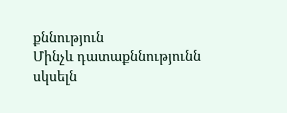քննություն
Մինչև դատաքննությունն սկսելն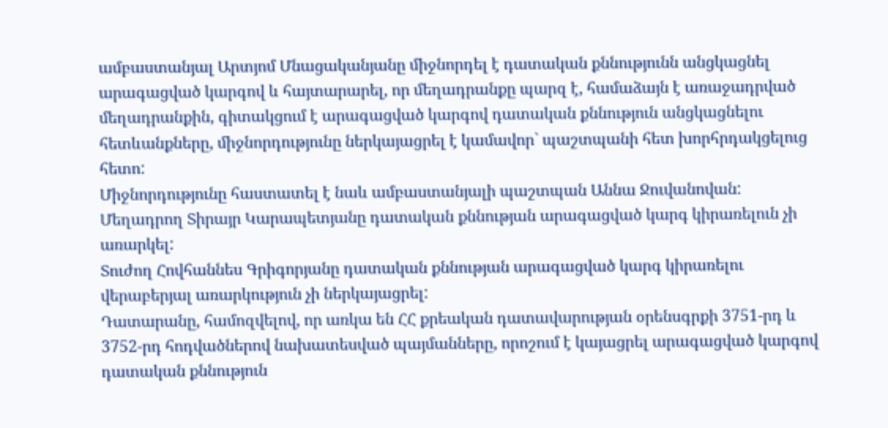ամբաստանյալ Արտյոմ Մնացականյանը միջնորդել է դատական քննությունն անցկացնել արագացված կարգով և հայտարարել, որ մեղադրանքը պարզ է, համաձայն է առաջադրված մեղադրանքին, գիտակցում է արագացված կարգով դատական քննություն անցկացնելու հետևանքները, միջնորդությունը ներկայացրել է կամավոր` պաշտպանի հետ խորհրդակցելուց հետո:
Միջնորդությունը հաստատել է նաև ամբաստանյալի պաշտպան Աննա Ջուվանովան:
Մեղադրող Տիրայր Կարապետյանը դատական քննության արագացված կարգ կիրառելուն չի առարկել:
Տուժող Հովհաննես Գրիգորյանը դատական քննության արագացված կարգ կիրառելու վերաբերյալ առարկություն չի ներկայացրել:
Դատարանը, համոզվելով, որ առկա են ՀՀ քրեական դատավարության օրենսգրքի 3751-րդ և 3752-րդ հոդվածներով նախատեսված պայմանները, որոշում է կայացրել արագացված կարգով դատական քննություն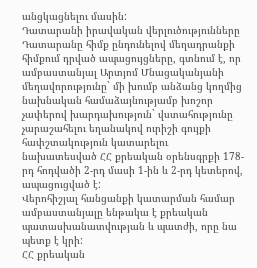անցկացնելու մասին:
Դատարանի իրավական վերլուծությունները
Դատարանը հիմք ընդունելով մեղադրանքի հիմքում դրված ապացույցները, գտնում է, որ ամբաստանյալ Արտյոմ Մնացականյանի մեղավորությունը` մի խումբ անձանց կողմից նախնական համաձայնությամբ խոշոր չափերով խարդախություն` վստահությունը չարաշահելու եղանակով ուրիշի գույքի հափշտակություն կատարելու նախատեսված ՀՀ քրեական օրենսգրքի 178-րդ հոդվածի 2-րդ մասի 1-ին և 2-րդ կետերով, ապացուցված է:
Վերոհիշյալ հանցանքի կատարման համար ամբաստանյալը ենթակա է քրեական պատասխանատվության և պատժի, որը նա պետք է կրի:
ՀՀ քրեական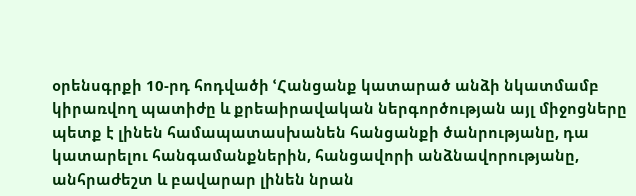օրենսգրքի 10-րդ հոդվածի ՙՀանցանք կատարած անձի նկատմամբ կիրառվող պատիժը և քրեաիրավական ներգործության այլ միջոցները պետք է լինեն համապատասխանեն հանցանքի ծանրությանը, դա կատարելու հանգամանքներին, հանցավորի անձնավորությանը, անհրաժեշտ և բավարար լինեն նրան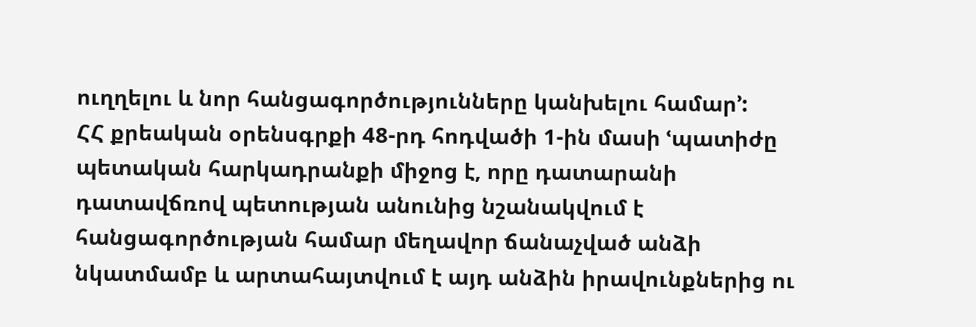ուղղելու և նոր հանցագործությունները կանխելու համար՚:
ՀՀ քրեական օրենսգրքի 48-րդ հոդվածի 1-ին մասի ՙպատիժը պետական հարկադրանքի միջոց է, որը դատարանի դատավճռով պետության անունից նշանակվում է հանցագործության համար մեղավոր ճանաչված անձի նկատմամբ և արտահայտվում է այդ անձին իրավունքներից ու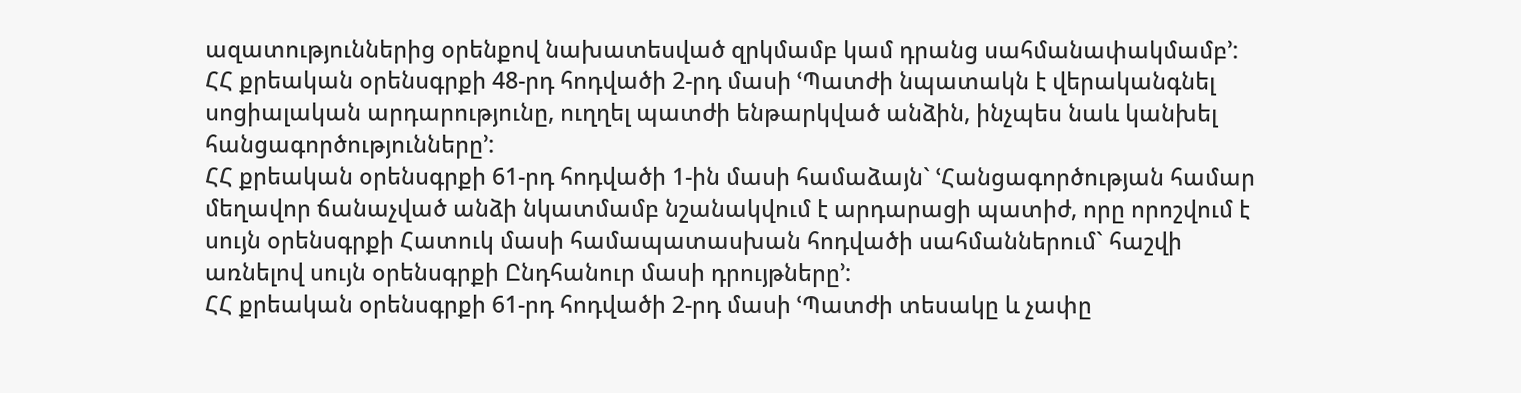ազատություններից օրենքով նախատեսված զրկմամբ կամ դրանց սահմանափակմամբ՚:
ՀՀ քրեական օրենսգրքի 48-րդ հոդվածի 2-րդ մասի ՙՊատժի նպատակն է վերականգնել սոցիալական արդարությունը, ուղղել պատժի ենթարկված անձին, ինչպես նաև կանխել հանցագործությունները՚:
ՀՀ քրեական օրենսգրքի 61-րդ հոդվածի 1-ին մասի համաձայն` ՙՀանցագործության համար մեղավոր ճանաչված անձի նկատմամբ նշանակվում է արդարացի պատիժ, որը որոշվում է սույն օրենսգրքի Հատուկ մասի համապատասխան հոդվածի սահմաններում` հաշվի առնելով սույն օրենսգրքի Ընդհանուր մասի դրույթները՚:
ՀՀ քրեական օրենսգրքի 61-րդ հոդվածի 2-րդ մասի ՙՊատժի տեսակը և չափը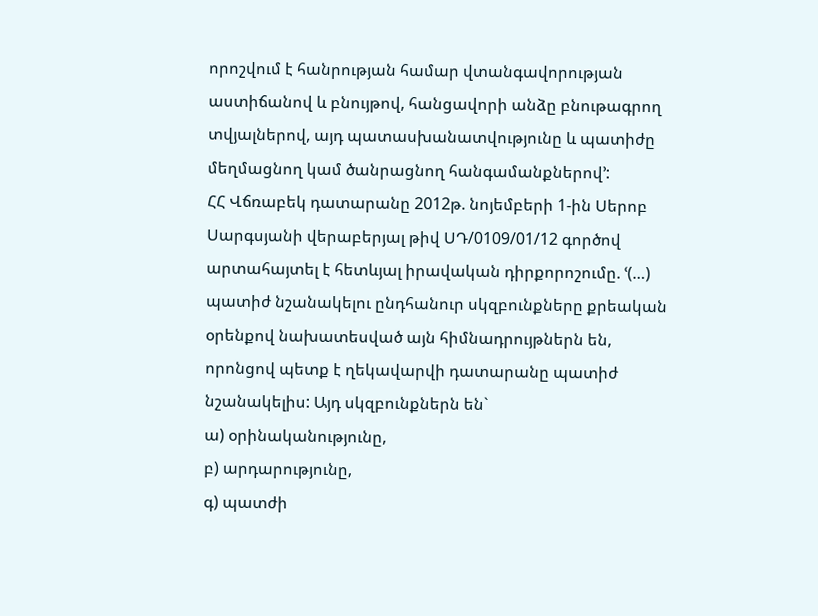որոշվում է հանրության համար վտանգավորության աստիճանով և բնույթով, հանցավորի անձը բնութագրող տվյալներով, այդ պատասխանատվությունը և պատիժը մեղմացնող կամ ծանրացնող հանգամանքներով՚:
ՀՀ Վճռաբեկ դատարանը 2012թ. նոյեմբերի 1-ին Սերոբ Սարգսյանի վերաբերյալ թիվ ՍԴ/0109/01/12 գործով արտահայտել է հետևյալ իրավական դիրքորոշումը. ՙ(…) պատիժ նշանակելու ընդհանուր սկզբունքները քրեական օրենքով նախատեսված այն հիմնադրույթներն են, որոնցով պետք է ղեկավարվի դատարանը պատիժ նշանակելիս: Այդ սկզբունքներն են`
ա) օրինականությունը,
բ) արդարությունը,
գ) պատժի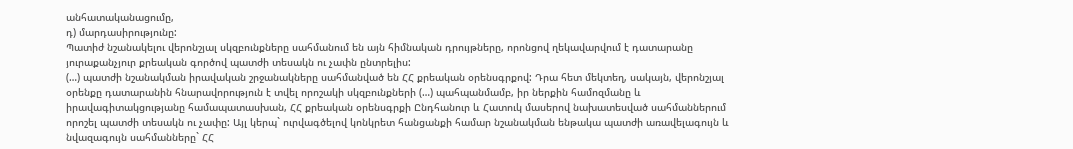անհատականացումը,
դ) մարդասիրությունը:
Պատիժ նշանակելու վերոնշյալ սկզբունքները սահմանում են այն հիմնական դրույթները, որոնցով ղեկավարվում է դատարանը յուրաքանչյուր քրեական գործով պատժի տեսակն ու չափն ընտրելիս:
(…) պատժի նշանակման իրավական շրջանակները սահմանված են ՀՀ քրեական օրենսգրքով: Դրա հետ մեկտեղ, սակայն, վերոնշյալ օրենքը դատարանին հնարավորություն է տվել որոշակի սկզբունքների (…) պահպանմամբ, իր ներքին համոզմանը և իրավագիտակցությանը համապատասխան, ՀՀ քրեական օրենսգրքի Ընդհանուր և Հատուկ մասերով նախատեսված սահմաններում որոշել պատժի տեսակն ու չափը: Այլ կերպ` ուրվագծելով կոնկրետ հանցանքի համար նշանակման ենթակա պատժի առավելագույն և նվազագույն սահմանները` ՀՀ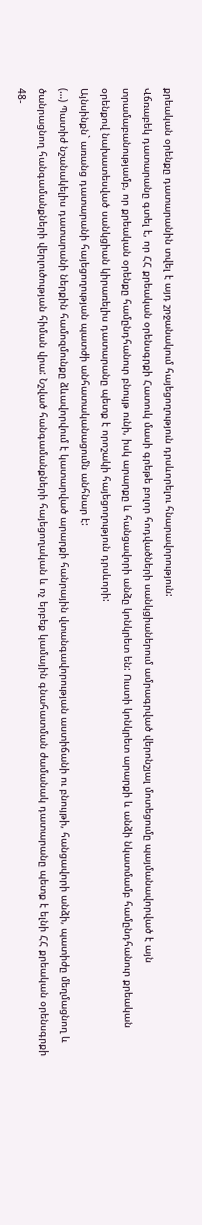քրեական օրենքը դատարանին տվել է այդ շրջանակում հայեցողություն դրսևորելու հնարավորություն:
Վճռաբեկ դատարանը գտել է, որ ՀՀ քրեական օրենսգրքի Հատուկ մասի գրեթե բոլոր հոդվածների սանկցիաներում ամրագրված վերոնշյալ մոտեցումը պայմանավորված է այն տրամաբանությամբ, որ քրեական օրենքը համընդհանուր բնույթ ունի, իսկ արարքը և հանցավորի անձը կոնկրետ են: Ուստի կոնկրետ արարքի և անձի նկատմամբ համընդհանուր քրեական օրենքով նախատեսված սանկցիան կիրառելիս դատարանը պետք է որոշակի հայեցողություն դրսևորի:
Այնսինքն` առանց դատարանի հայեցողության պատժի անհատականացումն անհնար է:
(…) Պատիժ նշանակելիս դատարանի ներքին համոզմունքը ձևավորվում է կատարված արարքի հանրային վտանգավորության աստիճանի ու բնույթի, հանցավորի անձի, պատիժը մեղմացնող և ծանրացնող հանգամանքների վերլուծության հիման վրա: Նշված հանգամանքների հայեցողական և ոչ երբեք կամային գնահատման ժամանակ դատարանը պետք է ելնի ՀՀ քրեական օրենսգրքի 48-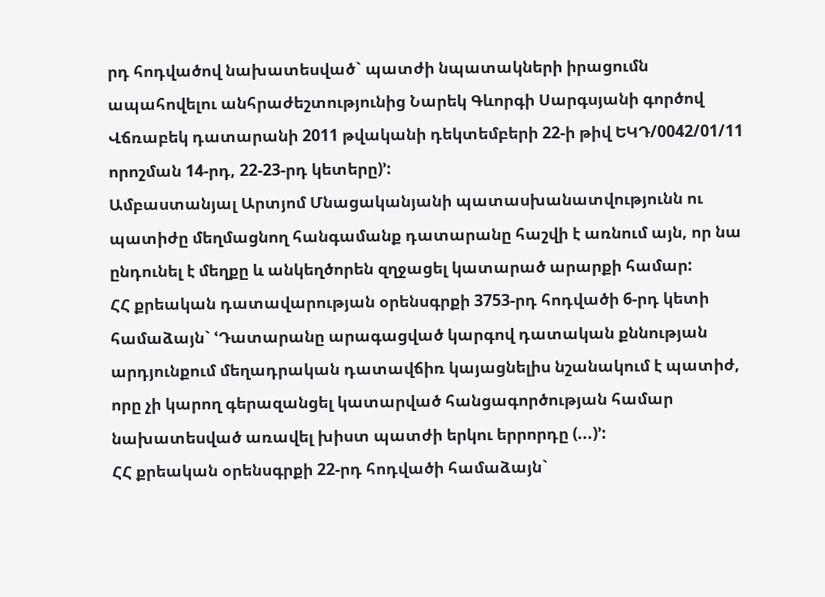րդ հոդվածով նախատեսված` պատժի նպատակների իրացումն ապահովելու անհրաժեշտությունից Նարեկ Գևորգի Սարգսյանի գործով Վճռաբեկ դատարանի 2011 թվականի դեկտեմբերի 22-ի թիվ ԵԿԴ/0042/01/11 որոշման 14-րդ, 22-23-րդ կետերը)՚:
Ամբաստանյալ Արտյոմ Մնացականյանի պատասխանատվությունն ու պատիժը մեղմացնող հանգամանք դատարանը հաշվի է առնում այն, որ նա ընդունել է մեղքը և անկեղծորեն զղջացել կատարած արարքի համար:
ՀՀ քրեական դատավարության օրենսգրքի 3753-րդ հոդվածի 6-րդ կետի համաձայն` ՙԴատարանը արագացված կարգով դատական քննության արդյունքում մեղադրական դատավճիռ կայացնելիս նշանակում է պատիժ, որը չի կարող գերազանցել կատարված հանցագործության համար նախատեսված առավել խիստ պատժի երկու երրորդը (...)՚:
ՀՀ քրեական օրենսգրքի 22-րդ հոդվածի համաձայն`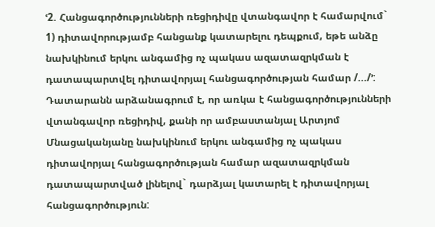ՙ2. Հանցագործությունների ռեցիդիվը վտանգավոր է համարվում`
1) դիտավորությամբ հանցանք կատարելու դեպքում, եթե անձը նախկինում երկու անգամից ոչ պակաս ազատազրկման է դատապարտվել դիտավորյալ հանցագործության համար /.../՚:
Դատարանն արձանագրում է, որ առկա է հանցագործությունների վտանգավոր ռեցիդիվ, քանի որ ամբաստանյալ Արտյոմ Մնացականյանը նախկինում երկու անգամից ոչ պակաս դիտավորյալ հանցագործության համար ազատազրկման դատապարտված լինելով` դարձյալ կատարել է դիտավորյալ հանցագործություն: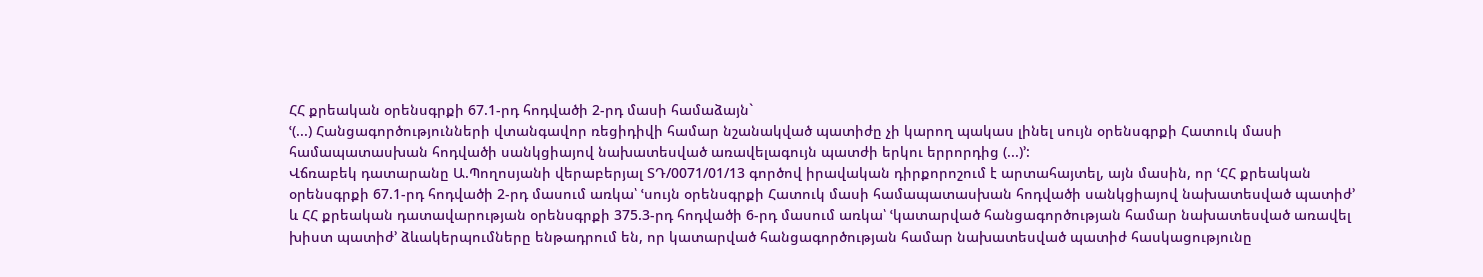ՀՀ քրեական օրենսգրքի 67.1-րդ հոդվածի 2-րդ մասի համաձայն`
ՙ(...) Հանցագործությունների վտանգավոր ռեցիդիվի համար նշանակված պատիժը չի կարող պակաս լինել սույն օրենսգրքի Հատուկ մասի համապատասխան հոդվածի սանկցիայով նախատեսված առավելագույն պատժի երկու երրորդից (...)՚:
Վճռաբեկ դատարանը Ա.Պողոսյանի վերաբերյալ ՏԴ/0071/01/13 գործով իրավական դիրքորոշում է արտահայտել, այն մասին, որ ՙՀՀ քրեական օրենսգրքի 67.1-րդ հոդվածի 2-րդ մասում առկա՝ ՙսույն օրենսգրքի Հատուկ մասի համապատասխան հոդվածի սանկցիայով նախատեսված պատիժ՚ և ՀՀ քրեական դատավարության օրենսգրքի 375.3-րդ հոդվածի 6-րդ մասում առկա՝ ՙկատարված հանցագործության համար նախատեսված առավել խիստ պատիժ՚ ձևակերպումները ենթադրում են, որ կատարված հանցագործության համար նախատեսված պատիժ հասկացությունը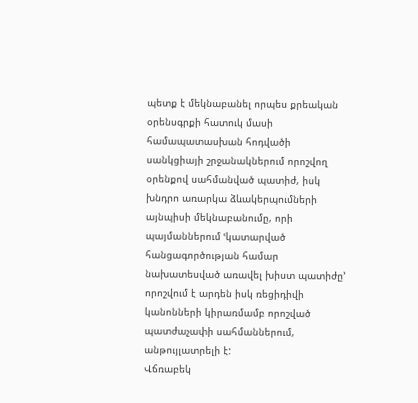պետք է մեկնաբանել որպես քրեական օրենսգրքի հատուկ մասի համապատասխան հոդվածի սանկցիայի շրջանակներում որոշվող օրենքով սահմանված պատիժ, իսկ խնդրո առարկա ձևակերպումների այնպիսի մեկնաբանումը, որի պայմաններում ՙկատարված հանցագործության համար նախատեսված առավել խիստ պատիժը՚ որոշվում է արդեն իսկ ռեցիդիվի կանոնների կիրառմամբ որոշված պատժաչափի սահմաններում, անթույլատրելի է:
Վճռաբեկ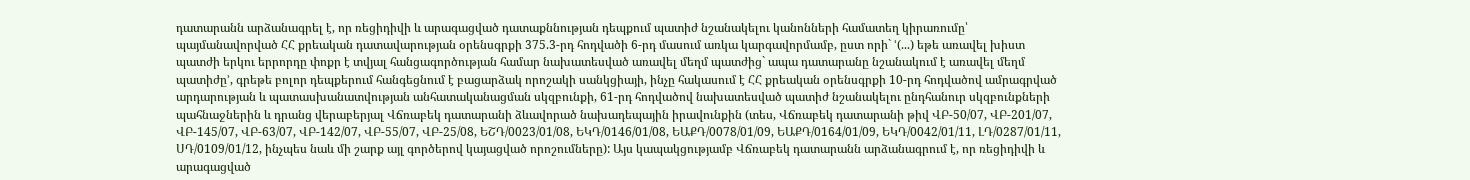դատարանն արձանագրել է, որ ռեցիդիվի և արագացված դատաքննության դեպքում պատիժ նշանակելու կանոնների համատեղ կիրառումը՝ պայմանավորված ՀՀ քրեական դատավարության օրենսգրքի 375.3-րդ հոդվածի 6-րդ մասում առկա կարգավորմամբ, ըստ որի` ՙ(...) եթե առավել խիստ պատժի երկու երրորդը փոքր է տվյալ հանցագործության համար նախատեսված առավել մեղմ պատժից` ապա դատարանը նշանակում է առավել մեղմ պատիժը՚, գրեթե բոլոր դեպքերում հանգեցնում է բացարձակ որոշակի սանկցիայի, ինչը հակասում է ՀՀ քրեական օրենսգրքի 10-րդ հոդվածով ամրագրված արդարության և պատասխանատվության անհատականացման սկզբունքի, 61-րդ հոդվածով նախատեսված պատիժ նշանակելու ընդհանուր սկզբունքների պահնաջներին և դրանց վերաբերյալ Վճռաբեկ դատարանի ձևավորած նախադեպային իրավունքին (տես, Վճռաբեկ դատարանի թիվ ՎԲ-50/07, ՎԲ-201/07, ՎԲ-145/07, ՎԲ-63/07, ՎԲ-142/07, ՎԲ-55/07, ՎԲ-25/08, ԵՇԴ/0023/01/08, ԵԿԴ/0146/01/08, ԵԱՔԴ/0078/01/09, ԵԱՔԴ/0164/01/09, ԵԿԴ/0042/01/11, ԼԴ/0287/01/11, ՍԴ/0109/01/12, ինչպես նաև մի շարք այլ գործերով կայացված որոշումները): Այս կապակցությամբ Վճռաբեկ դատարանն արձանագրում է, որ ռեցիդիվի և արագացված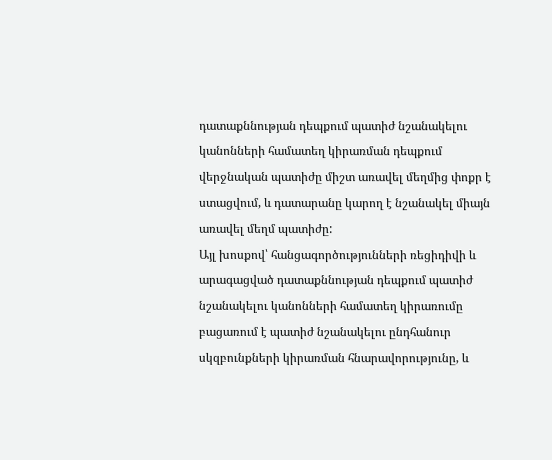դատաքննության դեպքում պատիժ նշանակելու կանոնների համատեղ կիրառման դեպքում վերջնական պատիժը միշտ առավել մեղմից փոքր է ստացվում, և դատարանը կարող է նշանակել միայն առավել մեղմ պատիժը:
Այլ խոսքով՝ հանցագործությունների ռեցիդիվի և արագացված դատաքննության դեպքում պատիժ նշանակելու կանոնների համատեղ կիրառումը բացառում է պատիժ նշանակելու ընդհանուր սկզբունքների կիրառման հնարավորությունը, և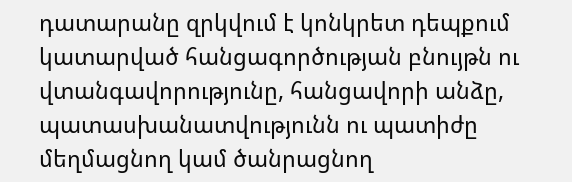դատարանը զրկվում է կոնկրետ դեպքում կատարված հանցագործության բնույթն ու վտանգավորությունը, հանցավորի անձը, պատասխանատվությունն ու պատիժը մեղմացնող կամ ծանրացնող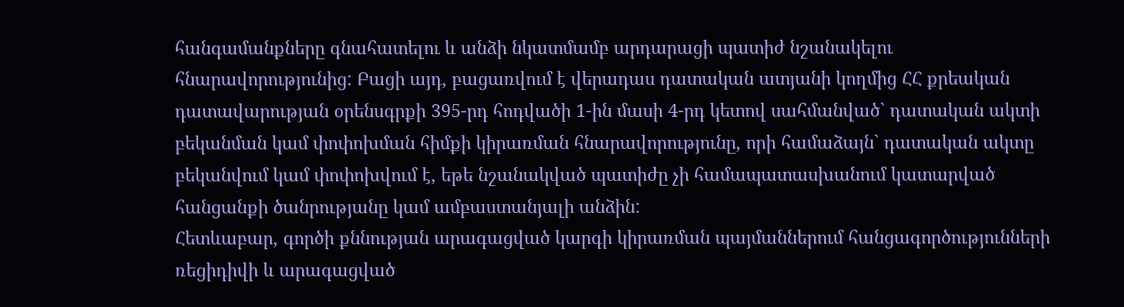հանգամանքները գնահատելու և անձի նկատմամբ արդարացի պատիժ նշանակելու հնարավորությունից: Բացի այդ, բացառվում է վերադաս դատական ատյանի կողմից ՀՀ քրեական դատավարության օրենսգրքի 395-րդ հոդվածի 1-ին մասի 4-րդ կետով սահմանված` դատական ակտի բեկանման կամ փոփոխման հիմքի կիրառման հնարավորությունը, որի համաձայն` դատական ակտը բեկանվում կամ փոփոխվում է, եթե նշանակված պատիժը չի համապատասխանում կատարված հանցանքի ծանրությանը կամ ամբաստանյալի անձին:
Հետևաբար, գործի քննության արագացված կարգի կիրառման պայմաններում հանցագործությունների ռեցիդիվի և արագացված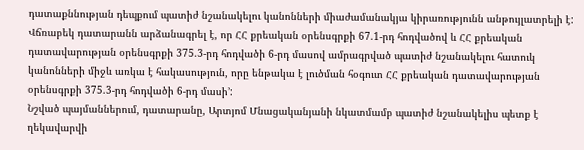դատաքննության դեպքում պատիժ նշանակելու կանոնների միաժամանակյա կիրառությունն անթույլատրելի է:
Վճռաբեկ դատարանն արձանագրել է, որ ՀՀ քրեական օրենսգրքի 67.1-րդ հոդվածով և ՀՀ քրեական դատավարության օրենսգրքի 375.3-րդ հոդվածի 6-րդ մասով ամրագրված պատիժ նշանակելու հատուկ կանոնների միջև առկա է հակասություն, որը ենթակա է լուծման հօգուտ ՀՀ քրեական դատավարության օրենսգրքի 375.3-րդ հոդվածի 6-րդ մասի՚:
Նշված պայմաններում, դատարանը, Արտյոմ Մնացականյանի նկատմամբ պատիժ նշանակելիս պետք է ղեկավարվի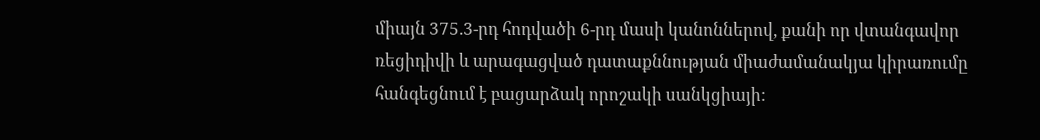միայն 375.3-րդ հոդվածի 6-րդ մասի կանոններով, քանի որ վտանգավոր ռեցիդիվի և արագացված դատաքննության միաժամանակյա կիրառումը հանգեցնում է բացարձակ որոշակի սանկցիայի: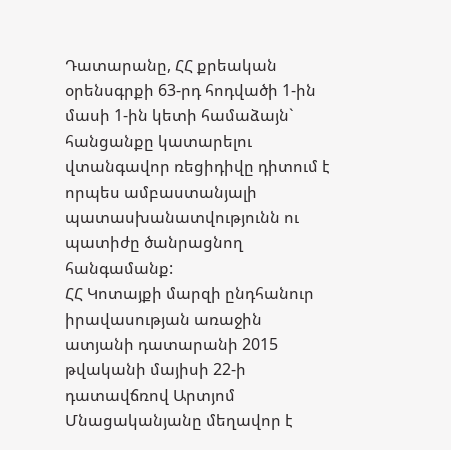Դատարանը, ՀՀ քրեական օրենսգրքի 63-րդ հոդվածի 1-ին մասի 1-ին կետի համաձայն` հանցանքը կատարելու վտանգավոր ռեցիդիվը դիտում է որպես ամբաստանյալի պատասխանատվությունն ու պատիժը ծանրացնող հանգամանք:
ՀՀ Կոտայքի մարզի ընդհանուր իրավասության առաջին ատյանի դատարանի 2015 թվականի մայիսի 22-ի դատավճռով Արտյոմ Մնացականյանը մեղավոր է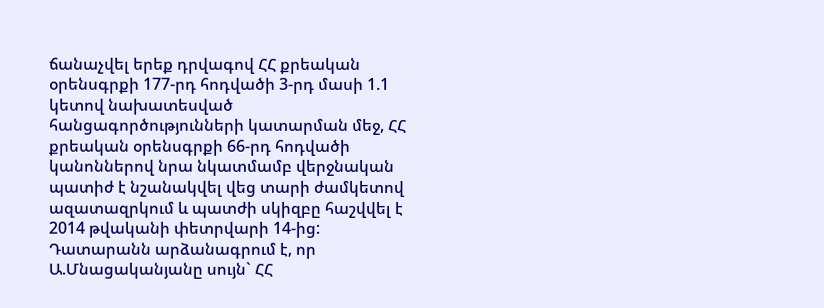ճանաչվել երեք դրվագով ՀՀ քրեական օրենսգրքի 177-րդ հոդվածի 3-րդ մասի 1.1 կետով նախատեսված հանցագործությունների կատարման մեջ, ՀՀ քրեական օրենսգրքի 66-րդ հոդվածի կանոններով նրա նկատմամբ վերջնական պատիժ է նշանակվել վեց տարի ժամկետով ազատազրկում և պատժի սկիզբը հաշվվել է 2014 թվականի փետրվարի 14-ից: Դատարանն արձանագրում է, որ Ա.Մնացականյանը սույն` ՀՀ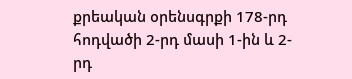քրեական օրենսգրքի 178-րդ հոդվածի 2-րդ մասի 1-ին և 2-րդ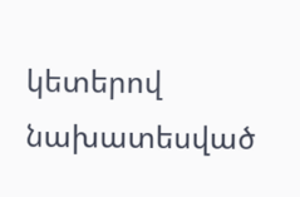կետերով նախատեսված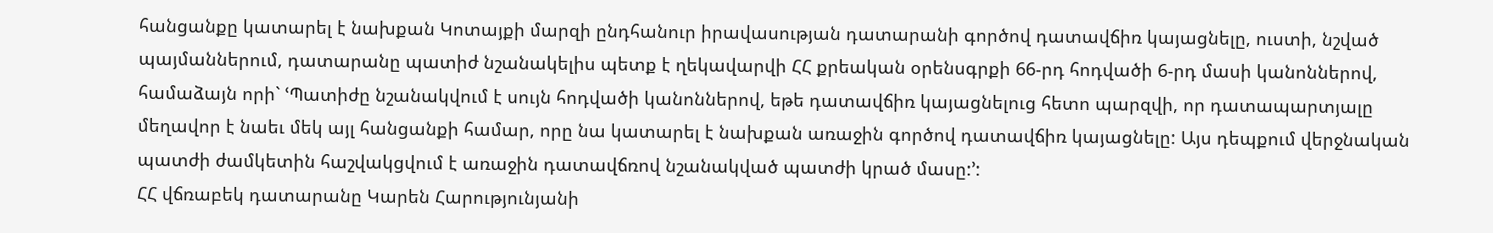հանցանքը կատարել է նախքան Կոտայքի մարզի ընդհանուր իրավասության դատարանի գործով դատավճիռ կայացնելը, ուստի, նշված պայմաններում, դատարանը պատիժ նշանակելիս պետք է ղեկավարվի ՀՀ քրեական օրենսգրքի 66-րդ հոդվածի 6-րդ մասի կանոններով, համաձայն որի` ՙՊատիժը նշանակվում է սույն հոդվածի կանոններով, եթե դատավճիռ կայացնելուց հետո պարզվի, որ դատապարտյալը մեղավոր է նաեւ մեկ այլ հանցանքի համար, որը նա կատարել է նախքան առաջին գործով դատավճիռ կայացնելը: Այս դեպքում վերջնական պատժի ժամկետին հաշվակցվում է առաջին դատավճռով նշանակված պատժի կրած մասը:՚:
ՀՀ վճռաբեկ դատարանը Կարեն Հարությունյանի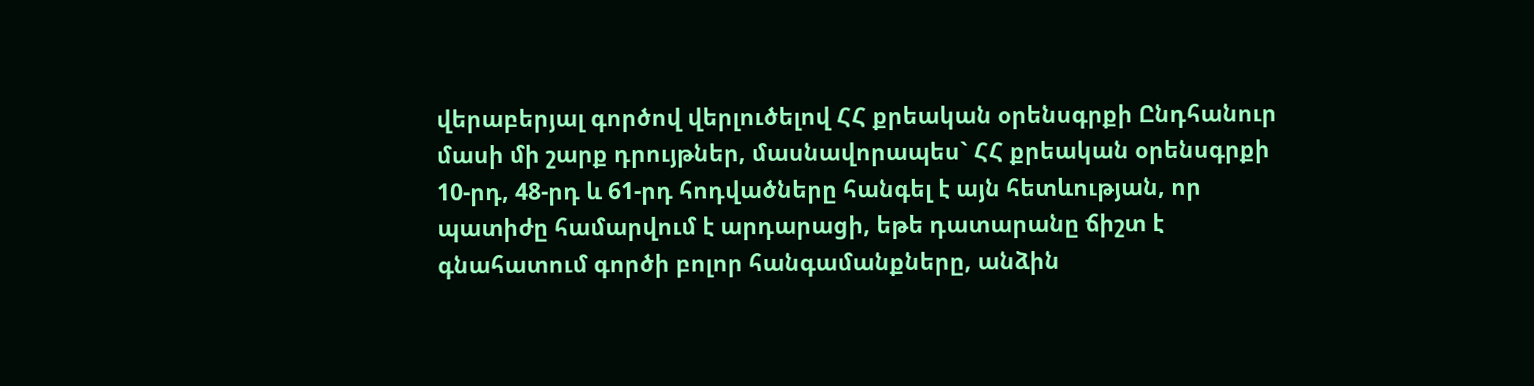վերաբերյալ գործով վերլուծելով ՀՀ քրեական օրենսգրքի Ընդհանուր մասի մի շարք դրույթներ, մասնավորապես` ՀՀ քրեական օրենսգրքի 10-րդ, 48-րդ և 61-րդ հոդվածները հանգել է այն հետևության, որ պատիժը համարվում է արդարացի, եթե դատարանը ճիշտ է գնահատում գործի բոլոր հանգամանքները, անձին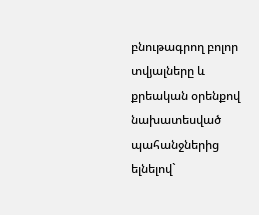բնութագրող բոլոր տվյալները և քրեական օրենքով նախատեսված պահանջներից ելնելով`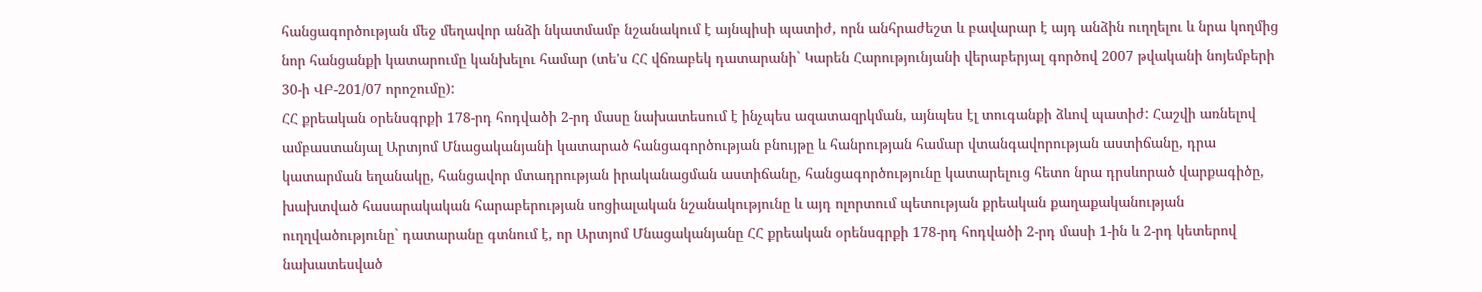հանցագործության մեջ մեղավոր անձի նկատմամբ նշանակում է այնպիսի պատիժ, որն անհրաժեշտ և բավարար է այդ անձին ուղղելու և նրա կողմից նոր հանցանքի կատարումը կանխելու համար (տե'ս ՀՀ վճռաբեկ դատարանի` Կարեն Հարությունյանի վերաբերյալ գործով 2007 թվականի նոյեմբերի 30-ի ՎԲ-201/07 որոշումը):
ՀՀ քրեական օրենսգրքի 178-րդ հոդվածի 2-րդ մասը նախատեսում է ինչպես ազատազրկման, այնպես էլ տուգանքի ձևով պատիժ: Հաշվի առնելով ամբաստանյալ Արտյոմ Մնացականյանի կատարած հանցագործության բնույթը և հանրության համար վտանգավորության աստիճանը, դրա կատարման եղանակը, հանցավոր մտադրության իրականացման աստիճանը, հանցագործությունը կատարելուց հետո նրա դրսևորած վարքագիծը, խախտված հասարակական հարաբերության սոցիալական նշանակությունը և այդ ոլորտում պետության քրեական քաղաքականության ուղղվածությունը` դատարանը գտնում է, որ Արտյոմ Մնացականյանը ՀՀ քրեական օրենսգրքի 178-րդ հոդվածի 2-րդ մասի 1-ին և 2-րդ կետերով նախատեսված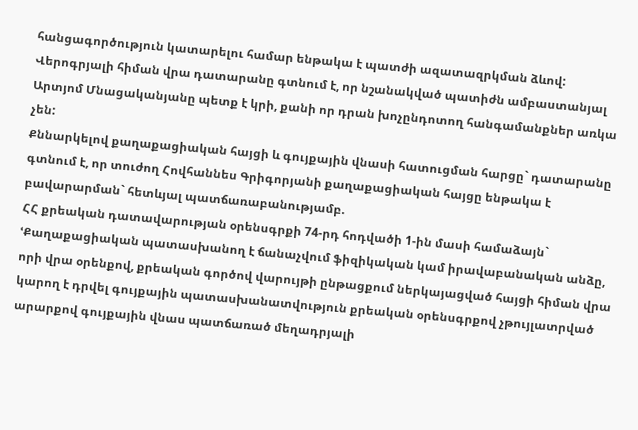հանցագործություն կատարելու համար ենթակա է պատժի ազատազրկման ձևով:
Վերոգրյալի հիման վրա դատարանը գտնում է, որ նշանակված պատիժն ամբաստանյալ Արտյոմ Մնացականյանը պետք է կրի, քանի որ դրան խոչընդոտող հանգամանքներ առկա չեն:
Քննարկելով քաղաքացիական հայցի և գույքային վնասի հատուցման հարցը` դատարանը գտնում է, որ տուժող Հովհաննես Գրիգորյանի քաղաքացիական հայցը ենթակա է բավարարման` հետևյալ պատճառաբանությամբ.
ՀՀ քրեական դատավարության օրենսգրքի 74-րդ հոդվածի 1-ին մասի համաձայն` ՙՔաղաքացիական պատասխանող է ճանաչվում ֆիզիկական կամ իրավաբանական անձը, որի վրա օրենքով, քրեական գործով վարույթի ընթացքում ներկայացված հայցի հիման վրա կարող է դրվել գույքային պատասխանատվություն քրեական օրենսգրքով չթույլատրված արարքով գույքային վնաս պատճառած մեղադրյալի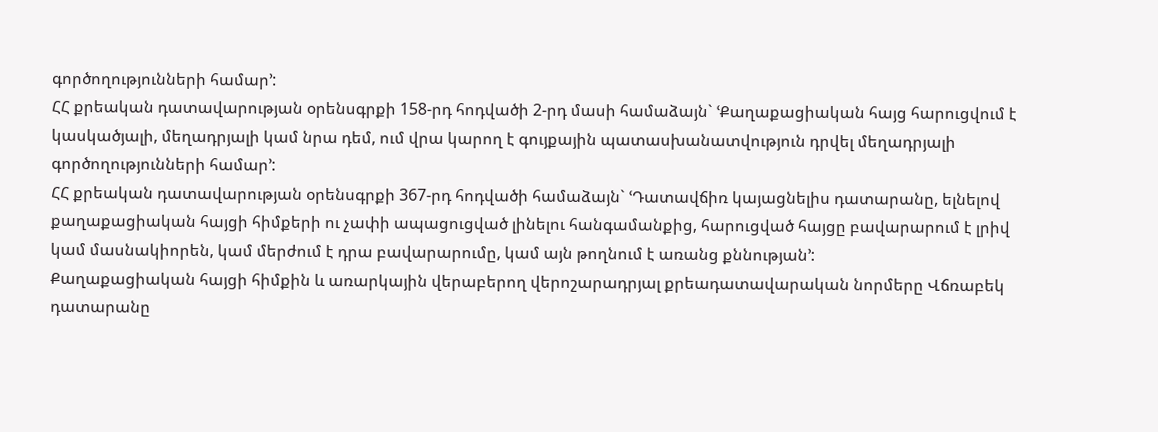գործողությունների համար՚:
ՀՀ քրեական դատավարության օրենսգրքի 158-րդ հոդվածի 2-րդ մասի համաձայն` ՙՔաղաքացիական հայց հարուցվում է կասկածյալի, մեղադրյալի կամ նրա դեմ, ում վրա կարող է գույքային պատասխանատվություն դրվել մեղադրյալի գործողությունների համար՚:
ՀՀ քրեական դատավարության օրենսգրքի 367-րդ հոդվածի համաձայն` ՙԴատավճիռ կայացնելիս դատարանը, ելնելով քաղաքացիական հայցի հիմքերի ու չափի ապացուցված լինելու հանգամանքից, հարուցված հայցը բավարարում է լրիվ կամ մասնակիորեն, կամ մերժում է դրա բավարարումը, կամ այն թողնում է առանց քննության՚:
Քաղաքացիական հայցի հիմքին և առարկային վերաբերող վերոշարադրյալ քրեադատավարական նորմերը Վճռաբեկ դատարանը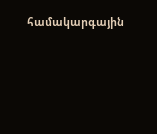համակարգային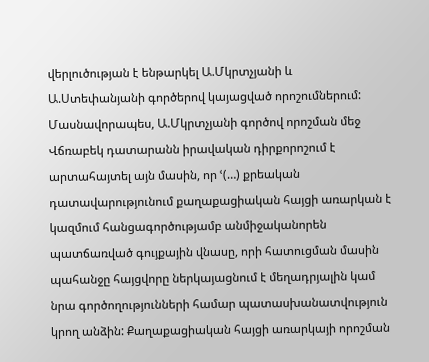վերլուծության է ենթարկել Ա.Մկրտչյանի և Ա.Ստեփանյանի գործերով կայացված որոշումներում:
Մասնավորապես, Ա.Մկրտչյանի գործով որոշման մեջ Վճռաբեկ դատարանն իրավական դիրքորոշում է արտահայտել այն մասին, որ ՙ(…) քրեական դատավարությունում քաղաքացիական հայցի առարկան է կազմում հանցագործությամբ անմիջականորեն պատճառված գույքային վնասը, որի հատուցման մասին պահանջը հայցվորը ներկայացնում է մեղադրյալին կամ նրա գործողությունների համար պատասխանատվություն կրող անձին: Քաղաքացիական հայցի առարկայի որոշման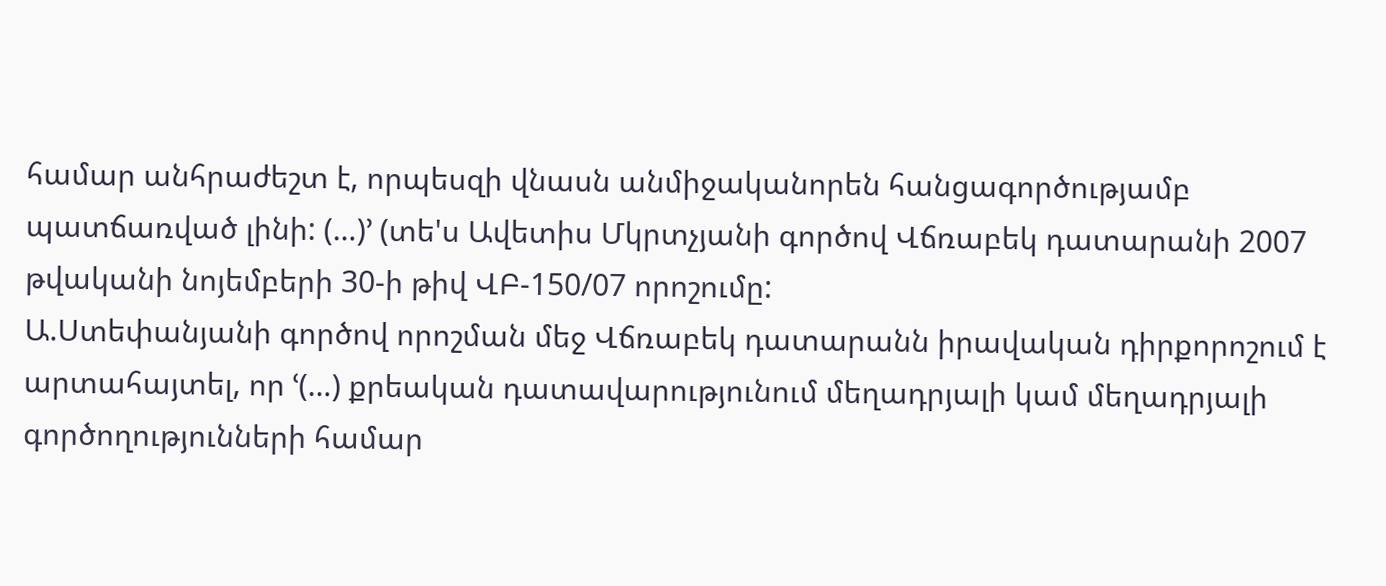համար անհրաժեշտ է, որպեսզի վնասն անմիջականորեն հանցագործությամբ պատճառված լինի: (…)՚ (տե'ս Ավետիս Մկրտչյանի գործով Վճռաբեկ դատարանի 2007 թվականի նոյեմբերի 30-ի թիվ ՎԲ-150/07 որոշումը:
Ա.Ստեփանյանի գործով որոշման մեջ Վճռաբեկ դատարանն իրավական դիրքորոշում է արտահայտել, որ ՙ(…) քրեական դատավարությունում մեղադրյալի կամ մեղադրյալի գործողությունների համար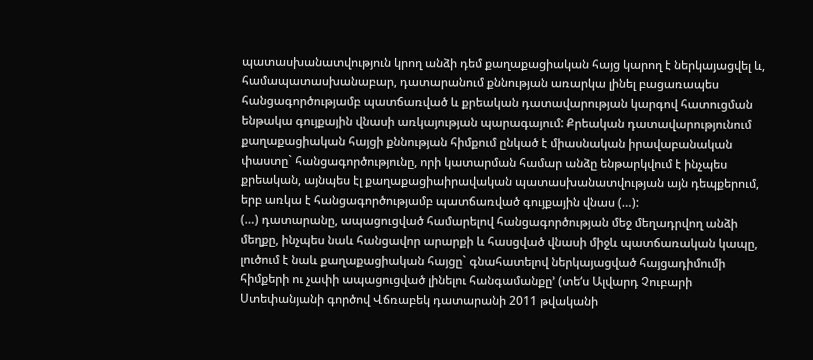պատասխանատվություն կրող անձի դեմ քաղաքացիական հայց կարող է ներկայացվել և, համապատասխանաբար, դատարանում քննության առարկա լինել բացառապես հանցագործությամբ պատճառված և քրեական դատավարության կարգով հատուցման ենթակա գույքային վնասի առկայության պարագայում: Քրեական դատավարությունում քաղաքացիական հայցի քննության հիմքում ընկած է միասնական իրավաբանական փաստը` հանցագործությունը, որի կատարման համար անձը ենթարկվում է ինչպես քրեական, այնպես էլ քաղաքացիաիրավական պատասխանատվության այն դեպքերում, երբ առկա է հանցագործությամբ պատճառված գույքային վնաս (…):
(…) դատարանը, ապացուցված համարելով հանցագործության մեջ մեղադրվող անձի մեղքը, ինչպես նաև հանցավոր արարքի և հասցված վնասի միջև պատճառական կապը, լուծում է նաև քաղաքացիական հայցը` գնահատելով ներկայացված հայցադիմումի հիմքերի ու չափի ապացուցված լինելու հանգամանքը՚ (տե‘ս Ալվարդ Չուբարի Ստեփանյանի գործով Վճռաբեկ դատարանի 2011 թվականի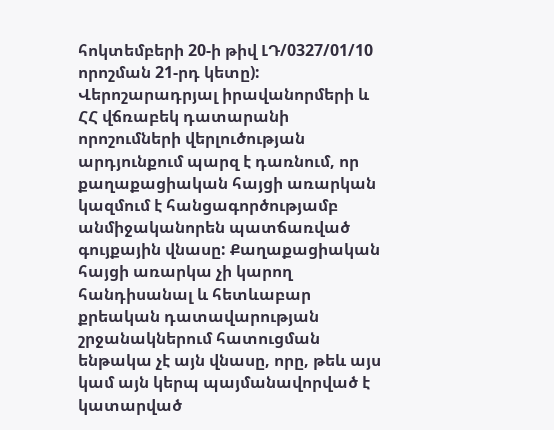հոկտեմբերի 20-ի թիվ ԼԴ/0327/01/10 որոշման 21-րդ կետը):
Վերոշարադրյալ իրավանորմերի և ՀՀ վճռաբեկ դատարանի որոշումների վերլուծության արդյունքում պարզ է դառնում, որ քաղաքացիական հայցի առարկան կազմում է հանցագործությամբ անմիջականորեն պատճառված գույքային վնասը: Քաղաքացիական հայցի առարկա չի կարող հանդիսանալ և հետևաբար քրեական դատավարության շրջանակներում հատուցման ենթակա չէ այն վնասը, որը, թեև այս կամ այն կերպ պայմանավորված է կատարված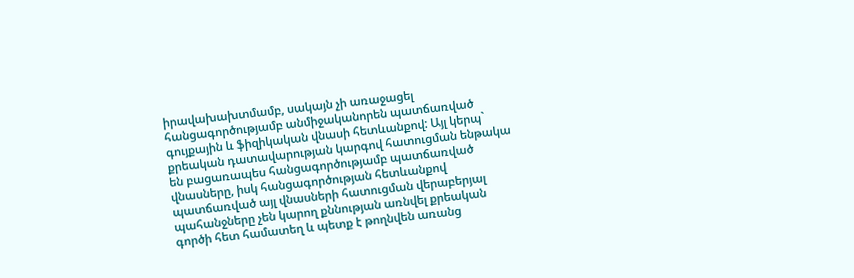իրավախախտմամբ, սակայն չի առաջացել հանցագործությամբ անմիջականորեն պատճառված գույքային և ֆիզիկական վնասի հետևանքով: Այլ կերպ` քրեական դատավարության կարգով հատուցման ենթակա են բացառապես հանցագործությամբ պատճառված վնասները, իսկ հանցագործության հետևանքով պատճառված այլ վնասների հատուցման վերաբերյալ պահանջները չեն կարող քննության առնվել քրեական գործի հետ համատեղ և պետք է թողնվեն առանց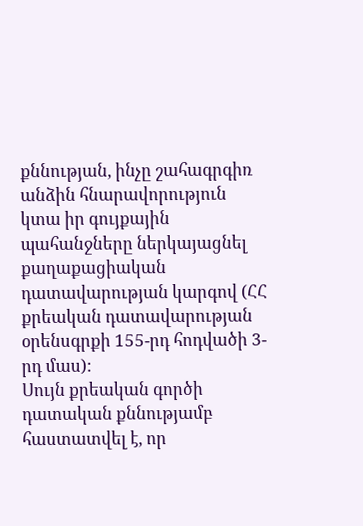քննության, ինչը շահագրգիռ անձին հնարավորություն կտա իր գույքային պահանջները ներկայացնել քաղաքացիական դատավարության կարգով (ՀՀ քրեական դատավարության օրենսգրքի 155-րդ հոդվածի 3-րդ մաս):
Սույն քրեական գործի դատական քննությամբ հաստատվել է, որ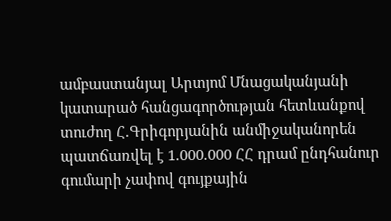ամբաստանյալ Արտյոմ Մնացականյանի կատարած հանցագործության հետևանքով տուժող Հ.Գրիգորյանին անմիջականորեն պատճառվել է 1.000.000 ՀՀ դրամ ընդհանուր գումարի չափով գույքային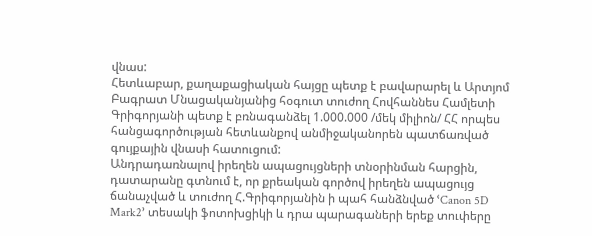վնաս:
Հետևաբար, քաղաքացիական հայցը պետք է բավարարել և Արտյոմ Բագրատ Մնացականյանից հօգուտ տուժող Հովհաննես Համլետի Գրիգորյանի պետք է բռնագանձել 1.000.000 /մեկ միլիոն/ ՀՀ որպես հանցագործության հետևանքով անմիջականորեն պատճառված գույքային վնասի հատուցում:
Անդրադառնալով իրեղեն ապացույցների տնօրինման հարցին, դատարանը գտնում է, որ քրեական գործով իրեղեն ապացույց ճանաչված և տուժող Հ.Գրիգորյանին ի պահ հանձնված ՙCanon 5D Mark2՚ տեսակի ֆոտոխցիկի և դրա պարագաների երեք տուփերը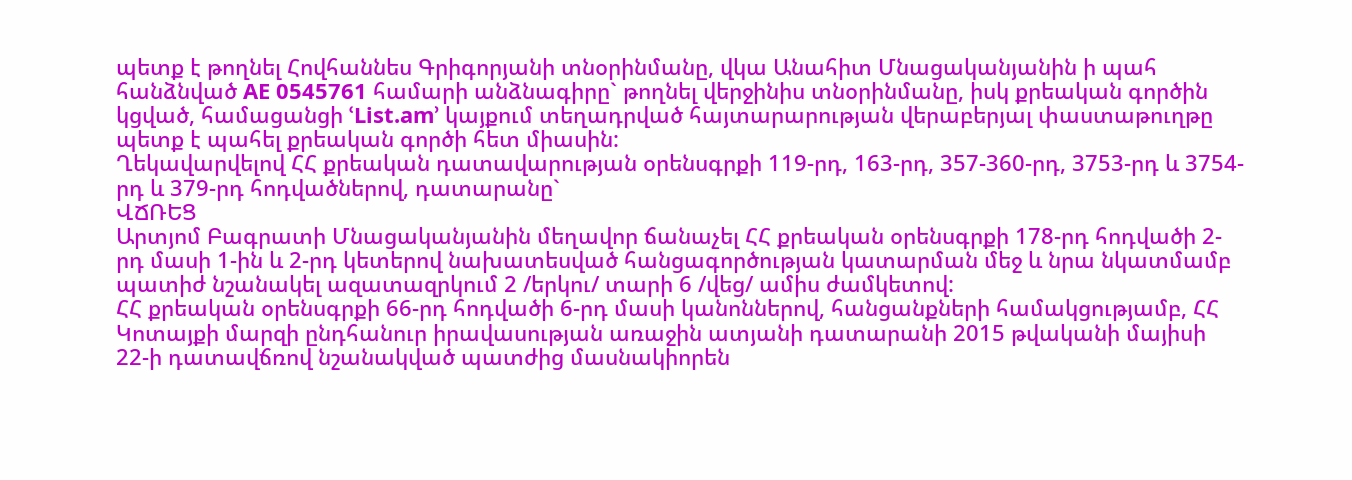պետք է թողնել Հովհաննես Գրիգորյանի տնօրինմանը, վկա Անահիտ Մնացականյանին ի պահ հանձնված AE 0545761 համարի անձնագիրը` թողնել վերջինիս տնօրինմանը, իսկ քրեական գործին կցված, համացանցի ՙList.am՚ կայքում տեղադրված հայտարարության վերաբերյալ փաստաթուղթը պետք է պահել քրեական գործի հետ միասին:
Ղեկավարվելով ՀՀ քրեական դատավարության օրենսգրքի 119-րդ, 163-րդ, 357-360-րդ, 3753-րդ և 3754-րդ և 379-րդ հոդվածներով, դատարանը`
ՎՃՌԵՑ
Արտյոմ Բագրատի Մնացականյանին մեղավոր ճանաչել ՀՀ քրեական օրենսգրքի 178-րդ հոդվածի 2-րդ մասի 1-ին և 2-րդ կետերով նախատեսված հանցագործության կատարման մեջ և նրա նկատմամբ պատիժ նշանակել ազատազրկում 2 /երկու/ տարի 6 /վեց/ ամիս ժամկետով:
ՀՀ քրեական օրենսգրքի 66-րդ հոդվածի 6-րդ մասի կանոններով, հանցանքների համակցությամբ, ՀՀ Կոտայքի մարզի ընդհանուր իրավասության առաջին ատյանի դատարանի 2015 թվականի մայիսի 22-ի դատավճռով նշանակված պատժից մասնակիորեն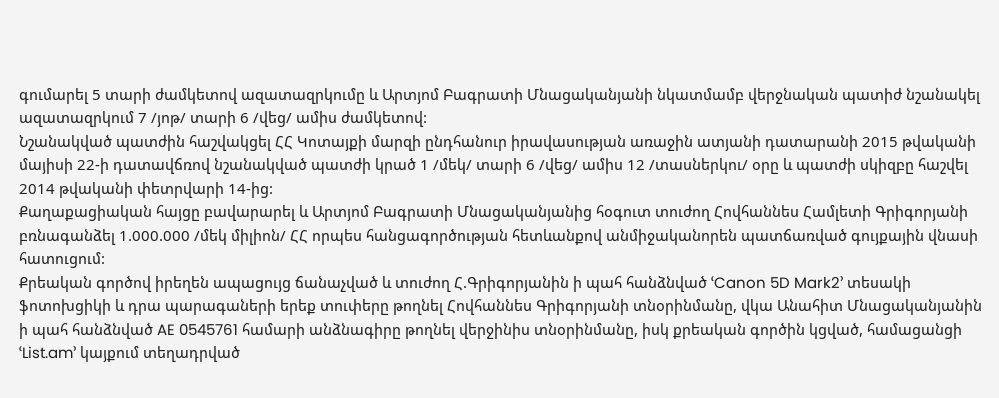գումարել 5 տարի ժամկետով ազատազրկումը և Արտյոմ Բագրատի Մնացականյանի նկատմամբ վերջնական պատիժ նշանակել ազատազրկում 7 /յոթ/ տարի 6 /վեց/ ամիս ժամկետով:
Նշանակված պատժին հաշվակցել ՀՀ Կոտայքի մարզի ընդհանուր իրավասության առաջին ատյանի դատարանի 2015 թվականի մայիսի 22-ի դատավճռով նշանակված պատժի կրած 1 /մեկ/ տարի 6 /վեց/ ամիս 12 /տասներկու/ օրը և պատժի սկիզբը հաշվել 2014 թվականի փետրվարի 14-ից:
Քաղաքացիական հայցը բավարարել և Արտյոմ Բագրատի Մնացականյանից հօգուտ տուժող Հովհաննես Համլետի Գրիգորյանի բռնագանձել 1.000.000 /մեկ միլիոն/ ՀՀ որպես հանցագործության հետևանքով անմիջականորեն պատճառված գույքային վնասի հատուցում:
Քրեական գործով իրեղեն ապացույց ճանաչված և տուժող Հ.Գրիգորյանին ի պահ հանձնված ՙCanon 5D Mark2՚ տեսակի ֆոտոխցիկի և դրա պարագաների երեք տուփերը թողնել Հովհաննես Գրիգորյանի տնօրինմանը, վկա Անահիտ Մնացականյանին ի պահ հանձնված AE 0545761 համարի անձնագիրը թողնել վերջինիս տնօրինմանը, իսկ քրեական գործին կցված, համացանցի ՙList.am՚ կայքում տեղադրված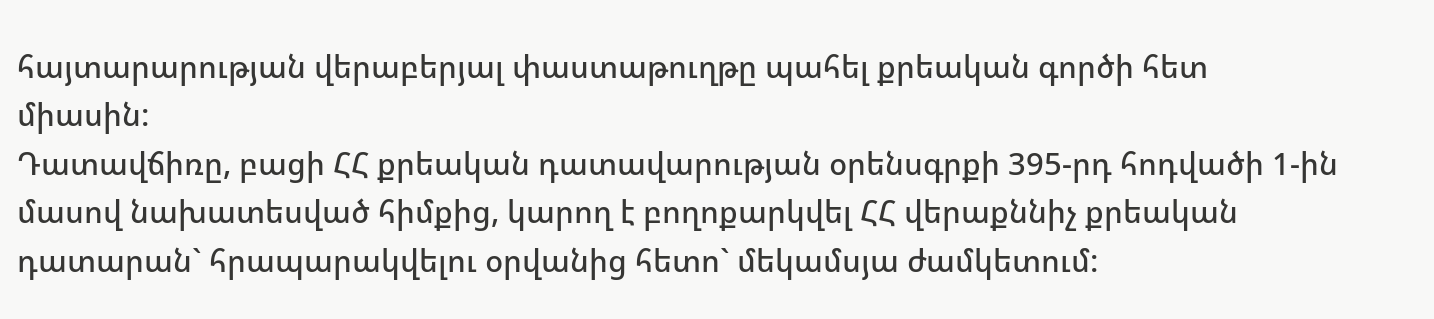հայտարարության վերաբերյալ փաստաթուղթը պահել քրեական գործի հետ միասին:
Դատավճիռը, բացի ՀՀ քրեական դատավարության օրենսգրքի 395-րդ հոդվածի 1-ին մասով նախատեսված հիմքից, կարող է բողոքարկվել ՀՀ վերաքննիչ քրեական դատարան` հրապարակվելու օրվանից հետո` մեկամսյա ժամկետում: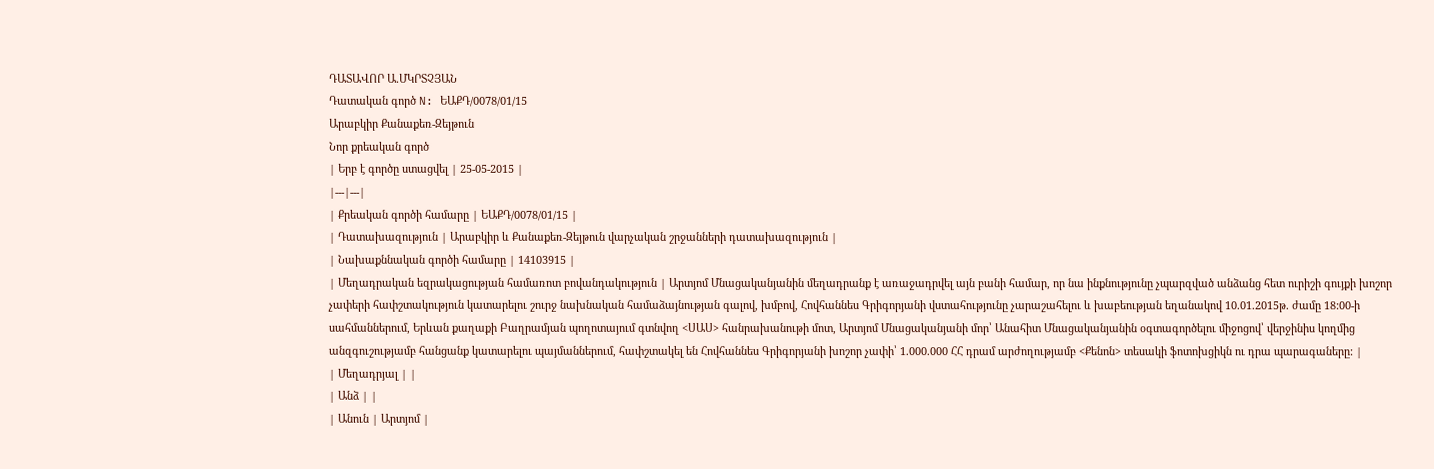ԴԱՏԱՎՈՐ Ա.ՄԿՐՏՉՅԱՆ
Դատական գործ N: ԵԱՔԴ/0078/01/15
Արաբկիր Քանաքեռ-Զեյթուն
Նոր քրեական գործ
| Երբ է գործը ստացվել | 25-05-2015 |
|---|---|
| Քրեական գործի համարը | ԵԱՔԴ/0078/01/15 |
| Դատախազություն | Արաբկիր և Քանաքեռ-Զեյթուն վարչական շրջանների դատախազություն |
| Նախաքննական գործի համարը | 14103915 |
| Մեղադրական եզրակացության համառոտ բովանդակություն | Արտյոմ Մնացականյանին մեղադրանք է առաջադրվել այն բանի համար, որ նա ինքնությունը չպարզված անձանց հետ ուրիշի գույքի խոշոր չափերի հափշտակություն կատարելու շուրջ նախնական համաձայնության գալով, խմբով, Հովհաննես Գրիգորյանի վստահությունը չարաշահելու և խաբեության եղանակով 10.01.2015թ. ժամը 18:00-ի սահմաններում, Երևան քաղաքի Բաղրամյան պողոտայում գտնվող <ՍԱՍ> հանրախանութի մոտ, Արտյոմ Մնացականյանի մոր՝ Անահիտ Մնացականյանին օգտագործելու միջոցով՝ վերջինիս կողմից անզգուշությամբ հանցանք կատարելու պայմաններում, հափշտակել են Հովհաննես Գրիգորյանի խոշոր չափի՝ 1.000.000 ՀՀ դրամ արժողությամբ <Քենոն> տեսակի ֆոտոխցիկն ու դրա պարագաները: |
| Մեղադրյալ | |
| Անձ | |
| Անուն | Արտյոմ |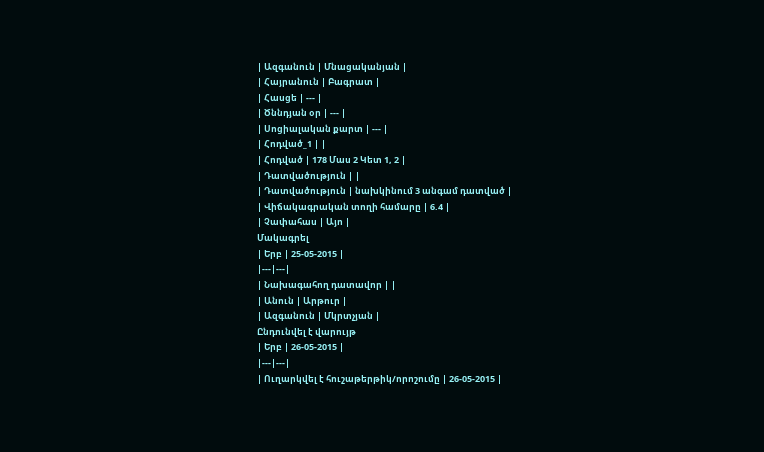| Ազգանուն | Մնացականյան |
| Հայրանուն | Բագրատ |
| Հասցե | --- |
| Ծննդյան օր | --- |
| Սոցիալական քարտ | --- |
| Հոդված_1 | |
| Հոդված | 178 Մաս 2 Կետ 1, 2 |
| Դատվածություն | |
| Դատվածություն | նախկինում 3 անգամ դատված |
| Վիճակագրական տողի համարը | 6.4 |
| Չափահաս | Այո |
Մակագրել
| Երբ | 25-05-2015 |
|---|---|
| Նախագահող դատավոր | |
| Անուն | Արթուր |
| Ազգանուն | Մկրտչյան |
Ընդունվել է վարույթ
| Երբ | 26-05-2015 |
|---|---|
| Ուղարկվել է հուշաթերթիկ/որոշումը | 26-05-2015 |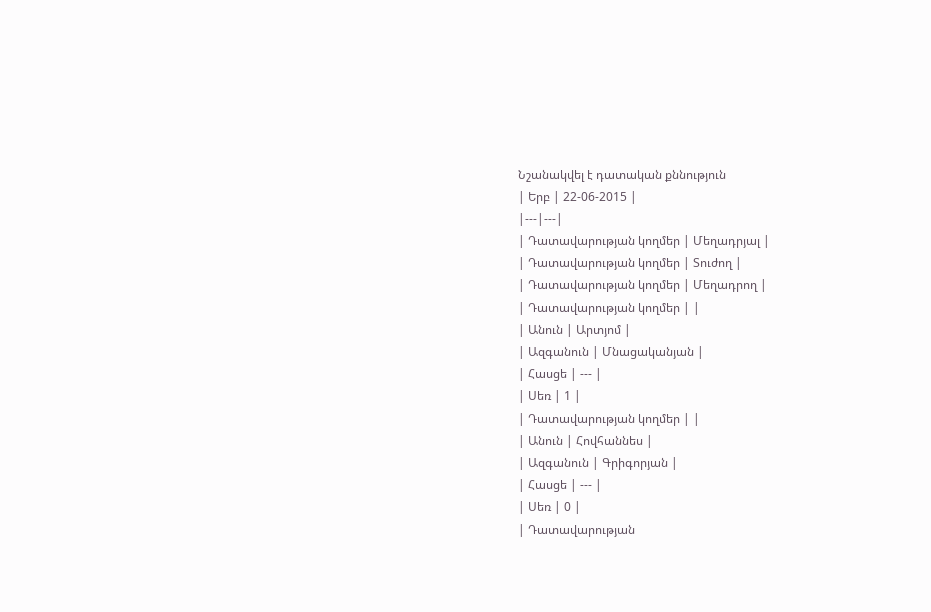Նշանակվել է դատական քննություն
| Երբ | 22-06-2015 |
|---|---|
| Դատավարության կողմեր | Մեղադրյալ |
| Դատավարության կողմեր | Տուժող |
| Դատավարության կողմեր | Մեղադրող |
| Դատավարության կողմեր | |
| Անուն | Արտյոմ |
| Ազգանուն | Մնացականյան |
| Հասցե | --- |
| Սեռ | 1 |
| Դատավարության կողմեր | |
| Անուն | Հովհաննես |
| Ազգանուն | Գրիգորյան |
| Հասցե | --- |
| Սեռ | 0 |
| Դատավարության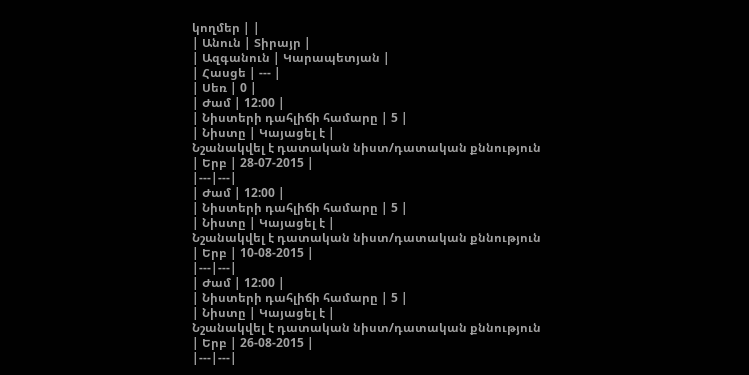կողմեր | |
| Անուն | Տիրայր |
| Ազգանուն | Կարապետյան |
| Հասցե | --- |
| Սեռ | 0 |
| Ժամ | 12:00 |
| Նիստերի դահլիճի համարը | 5 |
| Նիստը | Կայացել է |
Նշանակվել է դատական նիստ/դատական քննություն
| Երբ | 28-07-2015 |
|---|---|
| Ժամ | 12:00 |
| Նիստերի դահլիճի համարը | 5 |
| Նիստը | Կայացել է |
Նշանակվել է դատական նիստ/դատական քննություն
| Երբ | 10-08-2015 |
|---|---|
| Ժամ | 12:00 |
| Նիստերի դահլիճի համարը | 5 |
| Նիստը | Կայացել է |
Նշանակվել է դատական նիստ/դատական քննություն
| Երբ | 26-08-2015 |
|---|---|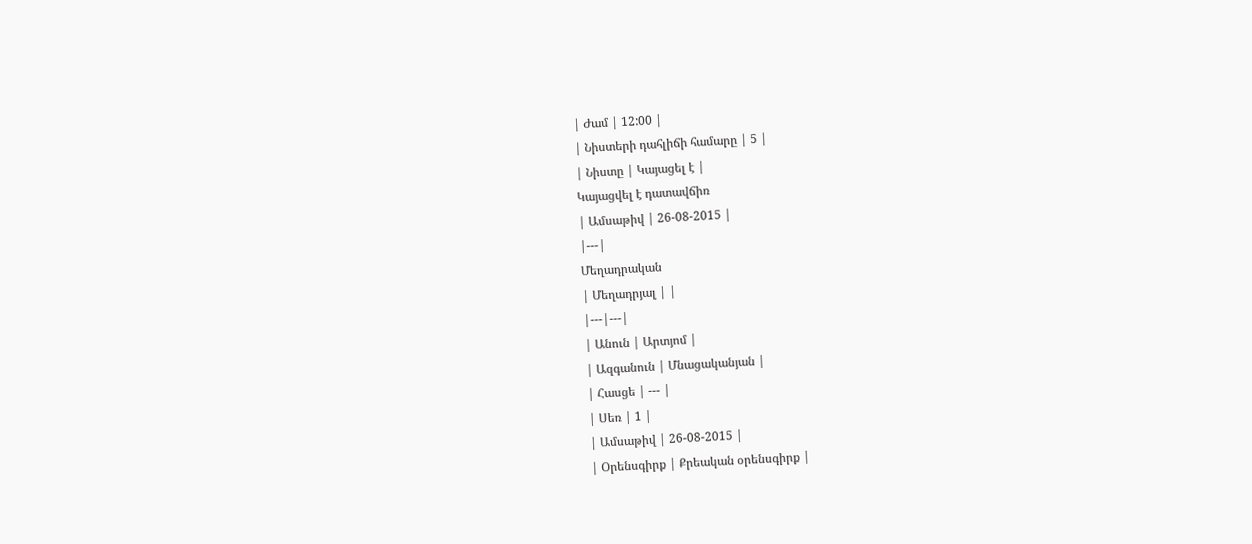| Ժամ | 12:00 |
| Նիստերի դահլիճի համարը | 5 |
| Նիստը | Կայացել է |
Կայացվել է դատավճիռ
| Ամսաթիվ | 26-08-2015 |
|---|
Մեղադրական
| Մեղադրյալ | |
|---|---|
| Անուն | Արտյոմ |
| Ազգանուն | Մնացականյան |
| Հասցե | --- |
| Սեռ | 1 |
| Ամսաթիվ | 26-08-2015 |
| Օրենսգիրք | Քրեական օրենսգիրք |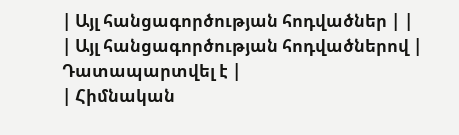| Այլ հանցագործության հոդվածներ | |
| Այլ հանցագործության հոդվածներով | Դատապարտվել է |
| Հիմնական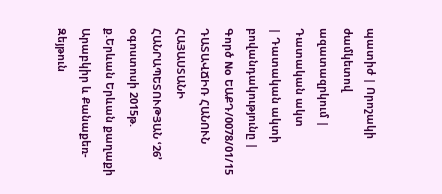պատիժ | Որոշակի ժամկետով ազատազրկում |
Դատական ակտ
| Դատական ակտի բովանդակությունը | Գործ No ԵԱՔԴ/0078/01/15 ԴԱՏԱՎՃԻՌ ՀԱՆՈՒՆ ՀԱՅԱՍՏԱՆԻ ՀԱՆՐԱՊԵՏՈՒԹՅԱՆ ՙ26՚ օգոստոսի 2015թ. ք.Երևան Երևան քաղաքի Արաբկիր և Քանաքեռ-Զեյթուն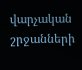վարչական շրջանների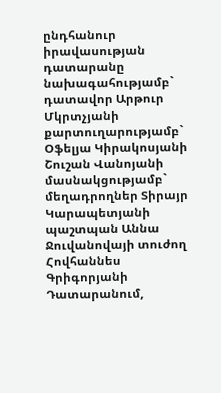ընդհանուր իրավասության դատարանը նախագահությամբ` դատավոր Արթուր Մկրտչյանի քարտուղարությամբ` Օֆելյա Կիրակոսյանի Շուշան Վանոյանի մասնակցությամբ` մեղադրողներ Տիրայր Կարապետյանի պաշտպան Աննա Ջուվանովայի տուժող Հովհաննես Գրիգորյանի Դատարանում,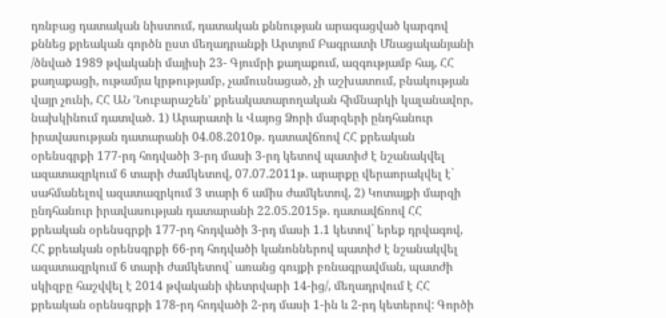դռնբաց դատական նիստում, դատական քննության արագացված կարգով քննեց քրեական գործն ըստ մեղադրանքի Արտյոմ Բագրատի Մնացականյանի /ծնված 1989 թվականի մայիսի 23- Գյումրի քաղաքում, ազգությամբ հայ, ՀՀ քաղաքացի, ութամյա կրթությամբ, չամուսնացած, չի աշխատում, բնակության վայր չունի, ՀՀ ԱՆ ՙՆուբարաշեն՚ քրեակատարողական հիմնարկի կալանավոր, նախկինում դատված. 1) Արարատի և Վայոց Ձորի մարզերի ընդհանուր իրավասության դատարանի 04.08.2010թ. դատավճռով ՀՀ քրեական օրենսգրքի 177-րդ հոդվածի 3-րդ մասի 3-րդ կետով պատիժ է նշանակվել ազատազրկում 6 տարի ժամկետով, 07.07.2011թ. արարքը վերաորակվել է` սահմանելով ազատազրկում 3 տարի 6 ամիս ժամկետով, 2) Կոտայքի մարզի ընդհանուր իրավասության դատարանի 22.05.2015թ. դատավճռով ՀՀ քրեական օրենսգրքի 177-րդ հոդվածի 3-րդ մասի 1.1 կետով` երեք դրվագով, ՀՀ քրեական օրենսգրքի 66-րդ հոդվածի կանոններով պատիժ է նշանակվել ազատազրկում 6 տարի ժամկետով` առանց գույքի բռնագրավման, պատժի սկիզբը հաշվվել է 2014 թվականի փետրվարի 14-ից/, մեղադրվում է ՀՀ քրեական օրենսգրքի 178-րդ հոդվածի 2-րդ մասի 1-ին և 2-րդ կետերով: Գործի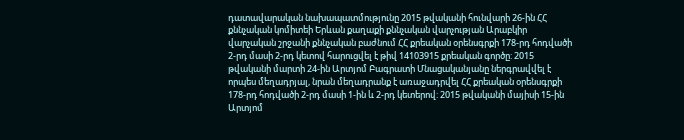դատավարական նախապատմությունը 2015 թվականի հունվարի 26-ին ՀՀ քննչական կոմիտեի Երևան քաղաքի քննչական վարչության Արաբկիր վարչական շրջանի քննչական բաժնում ՀՀ քրեական օրենսգրքի 178-րդ հոդվածի 2-րդ մասի 2-րդ կետով հարուցվել է թիվ 14103915 քրեական գործը: 2015 թվականի մարտի 24-ին Արտյոմ Բագրատի Մնացականյանը ներգրավվել է որպես մեղադրյալ, նրան մեղադրանք է առաջադրվել ՀՀ քրեական օրենսգրքի 178-րդ հոդվածի 2-րդ մասի 1-ին և 2-րդ կետերով: 2015 թվականի մայիսի 15-ին Արտյոմ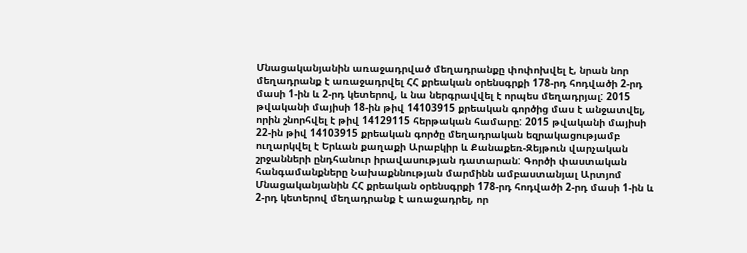Մնացականյանին առաջադրված մեղադրանքը փոփոխվել է, նրան նոր մեղադրանք է առաջադրվել ՀՀ քրեական օրենսգրքի 178-րդ հոդվածի 2-րդ մասի 1-ին և 2-րդ կետերով, և նա ներգրավվել է որպես մեղադրյալ: 2015 թվականի մայիսի 18-ին թիվ 14103915 քրեական գործից մաս է անջատվել, որին շնորհվել է թիվ 14129115 հերթական համարը: 2015 թվականի մայիսի 22-ին թիվ 14103915 քրեական գործը մեղադրական եզրակացությամբ ուղարկվել է Երևան քաղաքի Արաբկիր և Քանաքեռ-Զեյթուն վարչական շրջանների ընդհանուր իրավասության դատարան: Գործի փաստական հանգամանքները Նախաքննության մարմինն ամբաստանյալ Արտյոմ Մնացականյանին ՀՀ քրեական օրենսգրքի 178-րդ հոդվածի 2-րդ մասի 1-ին և 2-րդ կետերով մեղադրանք է առաջադրել, որ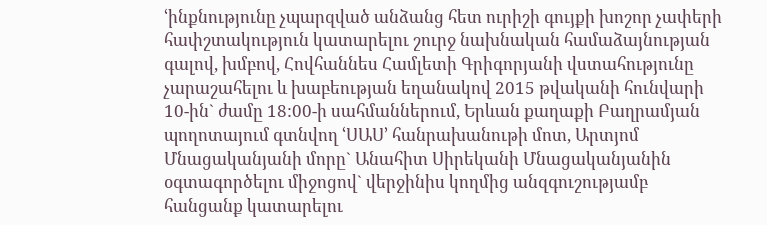ՙինքնությունը չպարզված անձանց հետ ուրիշի գույքի խոշոր չափերի հափշտակություն կատարելու շուրջ նախնական համաձայնության գալով, խմբով, Հովհաննես Համլետի Գրիգորյանի վստահությունը չարաշահելու և խաբեության եղանակով 2015 թվականի հունվարի 10-ին` ժամը 18:00-ի սահմաններում, Երևան քաղաքի Բաղրամյան պողոտայում գտնվող ՙՍԱՍ՚ հանրախանութի մոտ, Արտյոմ Մնացականյանի մորը` Անահիտ Սիրեկանի Մնացականյանին օգտագործելու միջոցով` վերջինիս կողմից անզգուշությամբ հանցանք կատարելու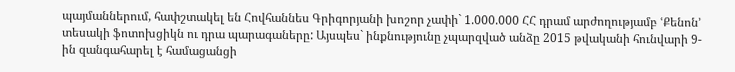պայմաններում, հափշտակել են Հովհաննես Գրիգորյանի խոշոր չափի` 1.000.000 ՀՀ դրամ արժողությամբ ՙՔենոն՚ տեսակի ֆոտոխցիկն ու դրա պարագաները: Այսպես` ինքնությունը չպարզված անձը 2015 թվականի հունվարի 9-ին զանգահարել է համացանցի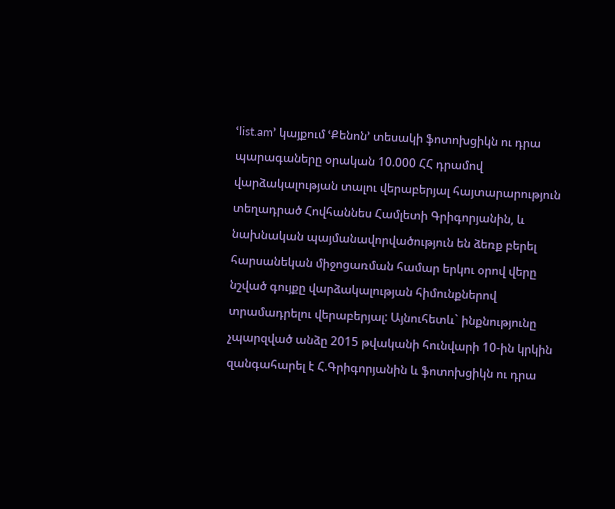ՙlist.am՚ կայքում ՙՔենոն՚ տեսակի ֆոտոխցիկն ու դրա պարագաները օրական 10.000 ՀՀ դրամով վարձակալության տալու վերաբերյալ հայտարարություն տեղադրած Հովհաննես Համլետի Գրիգորյանին, և նախնական պայմանավորվածություն են ձեռք բերել հարսանեկան միջոցառման համար երկու օրով վերը նշված գույքը վարձակալության հիմունքներով տրամադրելու վերաբերյալ: Այնուհետև` ինքնությունը չպարզված անձը 2015 թվականի հունվարի 10-ին կրկին զանգահարել է Հ.Գրիգորյանին և ֆոտոխցիկն ու դրա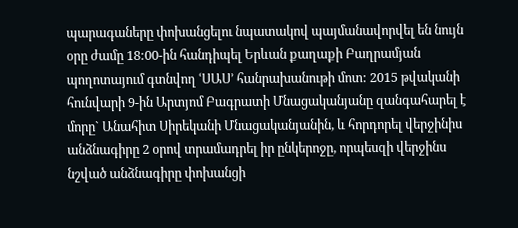պարագաները փոխանցելու նպատակով պայմանավորվել են նույն օրը ժամը 18:00-ին հանդիպել Երևան քաղաքի Բաղրամյան պողոտայում գտնվող ՙՍԱՍ՚ հանրախանութի մոտ: 2015 թվականի հունվարի 9-ին Արտյոմ Բագրատի Մնացականյանը զանգահարել է մորը` Անահիտ Սիրեկանի Մնացականյանին, և հորդորել վերջինիս անձնագիրը 2 օրով տրամադրել իր ընկերոջը, որպեսզի վերջինս նշված անձնագիրը փոխանցի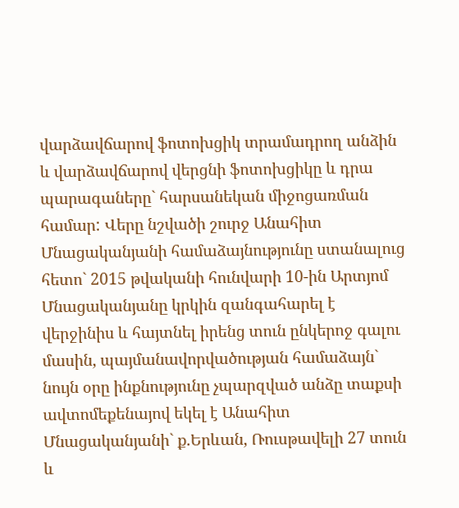վարձավճարով ֆոտոխցիկ տրամադրող անձին և վարձավճարով վերցնի ֆոտոխցիկը և դրա պարագաները` հարսանեկան միջոցառման համար: Վերը նշվածի շուրջ Անահիտ Մնացականյանի համաձայնությունը ստանալուց հետո` 2015 թվականի հունվարի 10-ին Արտյոմ Մնացականյանը կրկին զանգահարել է վերջինիս և հայտնել իրենց տուն ընկերոջ գալու մասին, պայմանավորվածության համաձայն` նույն օրը ինքնությունը չպարզված անձը տաքսի ավտոմեքենայով եկել է Անահիտ Մնացականյանի` ք.Երևան, Ռուսթավելի 27 տուն և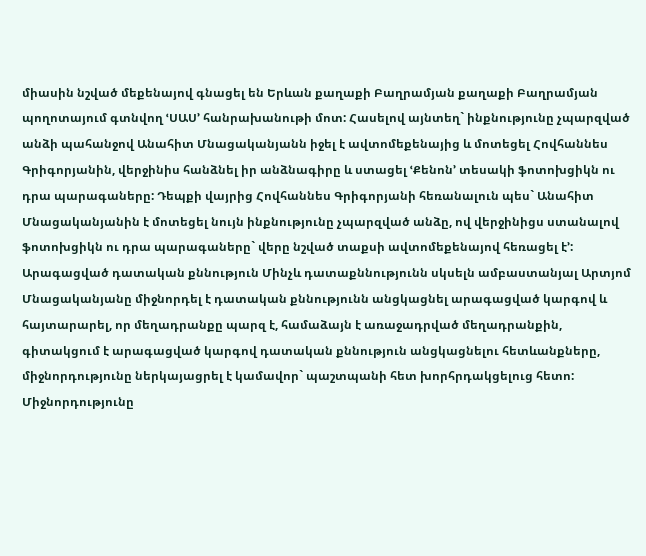միասին նշված մեքենայով գնացել են Երևան քաղաքի Բաղրամյան քաղաքի Բաղրամյան պողոտայում գտնվող ՙՍԱՍ՚ հանրախանութի մոտ: Հասելով այնտեղ` ինքնությունը չպարզված անձի պահանջով Անահիտ Մնացականյանն իջել է ավտոմեքենայից և մոտեցել Հովհաննես Գրիգորյանին, վերջինիս հանձնել իր անձնագիրը և ստացել ՙՔենոն՚ տեսակի ֆոտոխցիկն ու դրա պարագաները: Դեպքի վայրից Հովհաննես Գրիգորյանի հեռանալուն պես` Անահիտ Մնացականյանին է մոտեցել նույն ինքնությունը չպարզված անձը, ով վերջինիցս ստանալով ֆոտոխցիկն ու դրա պարագաները` վերը նշված տաքսի ավտոմեքենայով հեռացել է՚: Արագացված դատական քննություն Մինչև դատաքննությունն սկսելն ամբաստանյալ Արտյոմ Մնացականյանը միջնորդել է դատական քննությունն անցկացնել արագացված կարգով և հայտարարել, որ մեղադրանքը պարզ է, համաձայն է առաջադրված մեղադրանքին, գիտակցում է արագացված կարգով դատական քննություն անցկացնելու հետևանքները, միջնորդությունը ներկայացրել է կամավոր` պաշտպանի հետ խորհրդակցելուց հետո: Միջնորդությունը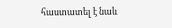հաստատել է նաև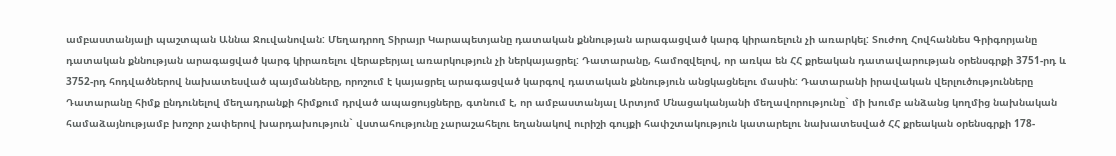ամբաստանյալի պաշտպան Աննա Ջուվանովան: Մեղադրող Տիրայր Կարապետյանը դատական քննության արագացված կարգ կիրառելուն չի առարկել: Տուժող Հովհաննես Գրիգորյանը դատական քննության արագացված կարգ կիրառելու վերաբերյալ առարկություն չի ներկայացրել: Դատարանը, համոզվելով, որ առկա են ՀՀ քրեական դատավարության օրենսգրքի 3751-րդ և 3752-րդ հոդվածներով նախատեսված պայմանները, որոշում է կայացրել արագացված կարգով դատական քննություն անցկացնելու մասին: Դատարանի իրավական վերլուծությունները Դատարանը հիմք ընդունելով մեղադրանքի հիմքում դրված ապացույցները, գտնում է, որ ամբաստանյալ Արտյոմ Մնացականյանի մեղավորությունը` մի խումբ անձանց կողմից նախնական համաձայնությամբ խոշոր չափերով խարդախություն` վստահությունը չարաշահելու եղանակով ուրիշի գույքի հափշտակություն կատարելու նախատեսված ՀՀ քրեական օրենսգրքի 178-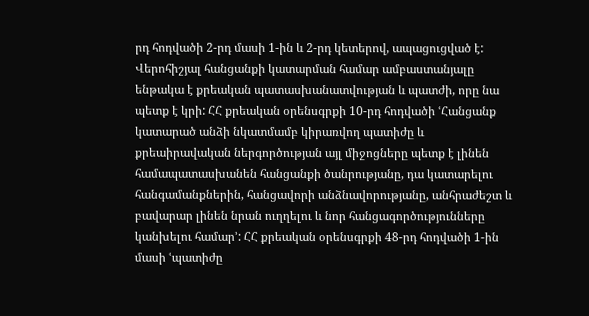րդ հոդվածի 2-րդ մասի 1-ին և 2-րդ կետերով, ապացուցված է: Վերոհիշյալ հանցանքի կատարման համար ամբաստանյալը ենթակա է քրեական պատասխանատվության և պատժի, որը նա պետք է կրի: ՀՀ քրեական օրենսգրքի 10-րդ հոդվածի ՙՀանցանք կատարած անձի նկատմամբ կիրառվող պատիժը և քրեաիրավական ներգործության այլ միջոցները պետք է լինեն համապատասխանեն հանցանքի ծանրությանը, դա կատարելու հանգամանքներին, հանցավորի անձնավորությանը, անհրաժեշտ և բավարար լինեն նրան ուղղելու և նոր հանցագործությունները կանխելու համար՚: ՀՀ քրեական օրենսգրքի 48-րդ հոդվածի 1-ին մասի ՙպատիժը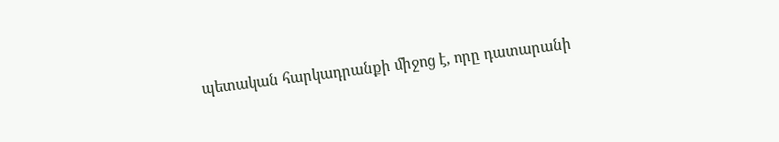պետական հարկադրանքի միջոց է, որը դատարանի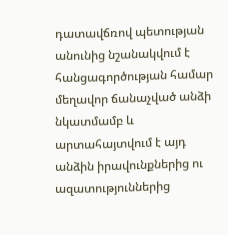դատավճռով պետության անունից նշանակվում է հանցագործության համար մեղավոր ճանաչված անձի նկատմամբ և արտահայտվում է այդ անձին իրավունքներից ու ազատություններից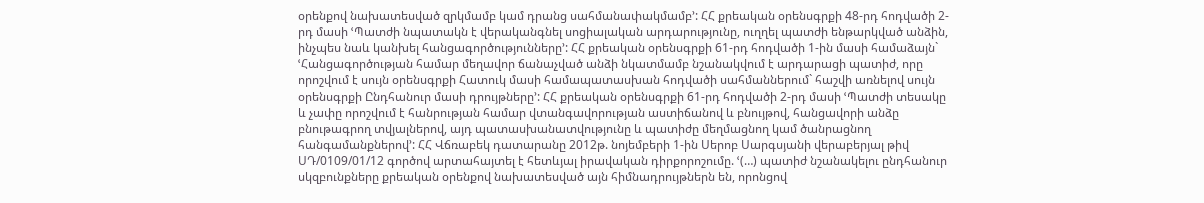օրենքով նախատեսված զրկմամբ կամ դրանց սահմանափակմամբ՚: ՀՀ քրեական օրենսգրքի 48-րդ հոդվածի 2-րդ մասի ՙՊատժի նպատակն է վերականգնել սոցիալական արդարությունը, ուղղել պատժի ենթարկված անձին, ինչպես նաև կանխել հանցագործությունները՚: ՀՀ քրեական օրենսգրքի 61-րդ հոդվածի 1-ին մասի համաձայն` ՙՀանցագործության համար մեղավոր ճանաչված անձի նկատմամբ նշանակվում է արդարացի պատիժ, որը որոշվում է սույն օրենսգրքի Հատուկ մասի համապատասխան հոդվածի սահմաններում` հաշվի առնելով սույն օրենսգրքի Ընդհանուր մասի դրույթները՚: ՀՀ քրեական օրենսգրքի 61-րդ հոդվածի 2-րդ մասի ՙՊատժի տեսակը և չափը որոշվում է հանրության համար վտանգավորության աստիճանով և բնույթով, հանցավորի անձը բնութագրող տվյալներով, այդ պատասխանատվությունը և պատիժը մեղմացնող կամ ծանրացնող հանգամանքներով՚: ՀՀ Վճռաբեկ դատարանը 2012թ. նոյեմբերի 1-ին Սերոբ Սարգսյանի վերաբերյալ թիվ ՍԴ/0109/01/12 գործով արտահայտել է հետևյալ իրավական դիրքորոշումը. ՙ(…) պատիժ նշանակելու ընդհանուր սկզբունքները քրեական օրենքով նախատեսված այն հիմնադրույթներն են, որոնցով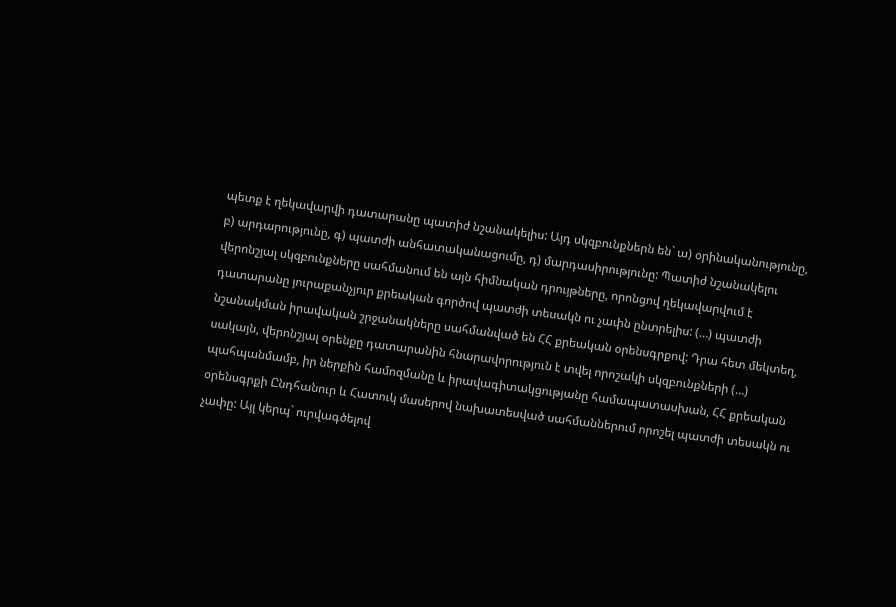պետք է ղեկավարվի դատարանը պատիժ նշանակելիս: Այդ սկզբունքներն են` ա) օրինականությունը, բ) արդարությունը, գ) պատժի անհատականացումը, դ) մարդասիրությունը: Պատիժ նշանակելու վերոնշյալ սկզբունքները սահմանում են այն հիմնական դրույթները, որոնցով ղեկավարվում է դատարանը յուրաքանչյուր քրեական գործով պատժի տեսակն ու չափն ընտրելիս: (…) պատժի նշանակման իրավական շրջանակները սահմանված են ՀՀ քրեական օրենսգրքով: Դրա հետ մեկտեղ, սակայն, վերոնշյալ օրենքը դատարանին հնարավորություն է տվել որոշակի սկզբունքների (…) պահպանմամբ, իր ներքին համոզմանը և իրավագիտակցությանը համապատասխան, ՀՀ քրեական օրենսգրքի Ընդհանուր և Հատուկ մասերով նախատեսված սահմաններում որոշել պատժի տեսակն ու չափը: Այլ կերպ` ուրվագծելով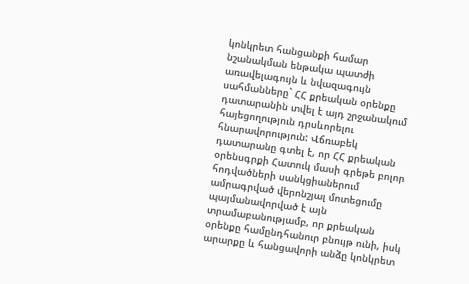կոնկրետ հանցանքի համար նշանակման ենթակա պատժի առավելագույն և նվազագույն սահմանները` ՀՀ քրեական օրենքը դատարանին տվել է այդ շրջանակում հայեցողություն դրսևորելու հնարավորություն: Վճռաբեկ դատարանը գտել է, որ ՀՀ քրեական օրենսգրքի Հատուկ մասի գրեթե բոլոր հոդվածների սանկցիաներում ամրագրված վերոնշյալ մոտեցումը պայմանավորված է այն տրամաբանությամբ, որ քրեական օրենքը համընդհանուր բնույթ ունի, իսկ արարքը և հանցավորի անձը կոնկրետ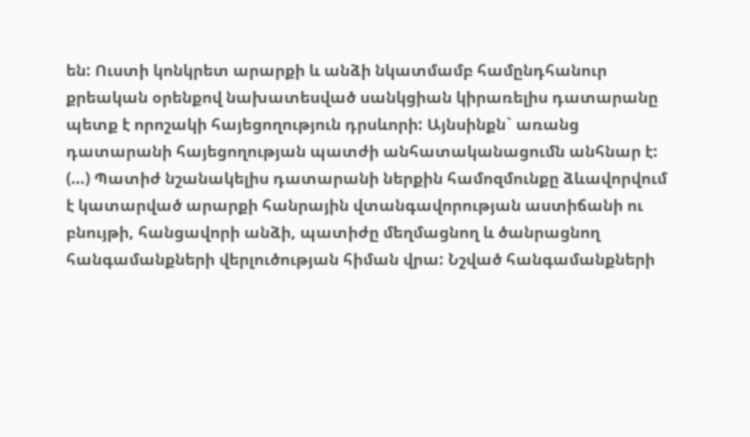են: Ուստի կոնկրետ արարքի և անձի նկատմամբ համընդհանուր քրեական օրենքով նախատեսված սանկցիան կիրառելիս դատարանը պետք է որոշակի հայեցողություն դրսևորի: Այնսինքն` առանց դատարանի հայեցողության պատժի անհատականացումն անհնար է: (…) Պատիժ նշանակելիս դատարանի ներքին համոզմունքը ձևավորվում է կատարված արարքի հանրային վտանգավորության աստիճանի ու բնույթի, հանցավորի անձի, պատիժը մեղմացնող և ծանրացնող հանգամանքների վերլուծության հիման վրա: Նշված հանգամանքների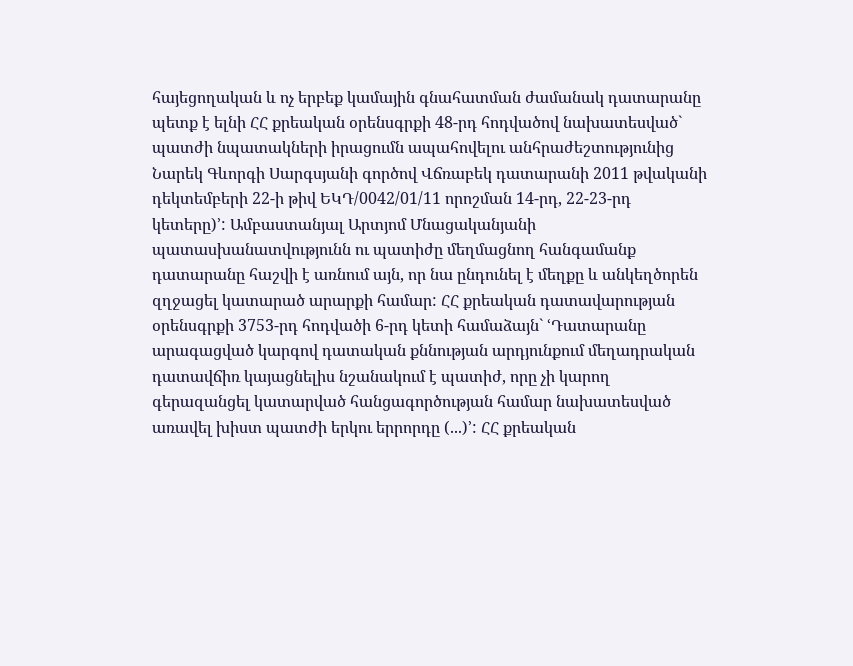հայեցողական և ոչ երբեք կամային գնահատման ժամանակ դատարանը պետք է ելնի ՀՀ քրեական օրենսգրքի 48-րդ հոդվածով նախատեսված` պատժի նպատակների իրացումն ապահովելու անհրաժեշտությունից Նարեկ Գևորգի Սարգսյանի գործով Վճռաբեկ դատարանի 2011 թվականի դեկտեմբերի 22-ի թիվ ԵԿԴ/0042/01/11 որոշման 14-րդ, 22-23-րդ կետերը)՚: Ամբաստանյալ Արտյոմ Մնացականյանի պատասխանատվությունն ու պատիժը մեղմացնող հանգամանք դատարանը հաշվի է առնում այն, որ նա ընդունել է մեղքը և անկեղծորեն զղջացել կատարած արարքի համար: ՀՀ քրեական դատավարության օրենսգրքի 3753-րդ հոդվածի 6-րդ կետի համաձայն` ՙԴատարանը արագացված կարգով դատական քննության արդյունքում մեղադրական դատավճիռ կայացնելիս նշանակում է պատիժ, որը չի կարող գերազանցել կատարված հանցագործության համար նախատեսված առավել խիստ պատժի երկու երրորդը (...)՚: ՀՀ քրեական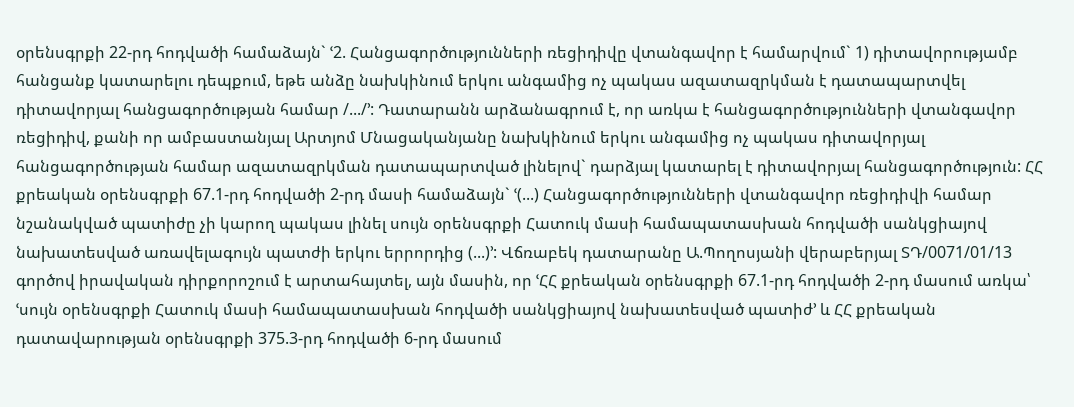օրենսգրքի 22-րդ հոդվածի համաձայն` ՙ2. Հանցագործությունների ռեցիդիվը վտանգավոր է համարվում` 1) դիտավորությամբ հանցանք կատարելու դեպքում, եթե անձը նախկինում երկու անգամից ոչ պակաս ազատազրկման է դատապարտվել դիտավորյալ հանցագործության համար /.../՚: Դատարանն արձանագրում է, որ առկա է հանցագործությունների վտանգավոր ռեցիդիվ, քանի որ ամբաստանյալ Արտյոմ Մնացականյանը նախկինում երկու անգամից ոչ պակաս դիտավորյալ հանցագործության համար ազատազրկման դատապարտված լինելով` դարձյալ կատարել է դիտավորյալ հանցագործություն: ՀՀ քրեական օրենսգրքի 67.1-րդ հոդվածի 2-րդ մասի համաձայն` ՙ(...) Հանցագործությունների վտանգավոր ռեցիդիվի համար նշանակված պատիժը չի կարող պակաս լինել սույն օրենսգրքի Հատուկ մասի համապատասխան հոդվածի սանկցիայով նախատեսված առավելագույն պատժի երկու երրորդից (...)՚: Վճռաբեկ դատարանը Ա.Պողոսյանի վերաբերյալ ՏԴ/0071/01/13 գործով իրավական դիրքորոշում է արտահայտել, այն մասին, որ ՙՀՀ քրեական օրենսգրքի 67.1-րդ հոդվածի 2-րդ մասում առկա՝ ՙսույն օրենսգրքի Հատուկ մասի համապատասխան հոդվածի սանկցիայով նախատեսված պատիժ՚ և ՀՀ քրեական դատավարության օրենսգրքի 375.3-րդ հոդվածի 6-րդ մասում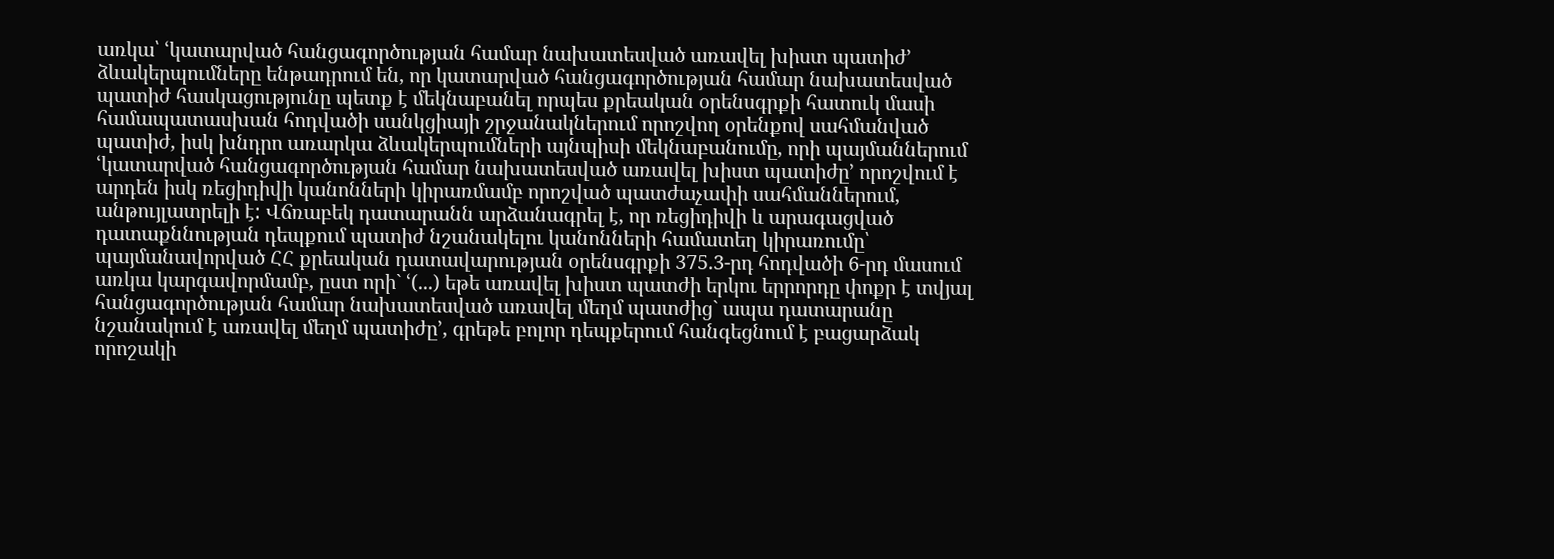առկա՝ ՙկատարված հանցագործության համար նախատեսված առավել խիստ պատիժ՚ ձևակերպումները ենթադրում են, որ կատարված հանցագործության համար նախատեսված պատիժ հասկացությունը պետք է մեկնաբանել որպես քրեական օրենսգրքի հատուկ մասի համապատասխան հոդվածի սանկցիայի շրջանակներում որոշվող օրենքով սահմանված պատիժ, իսկ խնդրո առարկա ձևակերպումների այնպիսի մեկնաբանումը, որի պայմաններում ՙկատարված հանցագործության համար նախատեսված առավել խիստ պատիժը՚ որոշվում է արդեն իսկ ռեցիդիվի կանոնների կիրառմամբ որոշված պատժաչափի սահմաններում, անթույլատրելի է: Վճռաբեկ դատարանն արձանագրել է, որ ռեցիդիվի և արագացված դատաքննության դեպքում պատիժ նշանակելու կանոնների համատեղ կիրառումը՝ պայմանավորված ՀՀ քրեական դատավարության օրենսգրքի 375.3-րդ հոդվածի 6-րդ մասում առկա կարգավորմամբ, ըստ որի` ՙ(...) եթե առավել խիստ պատժի երկու երրորդը փոքր է տվյալ հանցագործության համար նախատեսված առավել մեղմ պատժից` ապա դատարանը նշանակում է առավել մեղմ պատիժը՚, գրեթե բոլոր դեպքերում հանգեցնում է բացարձակ որոշակի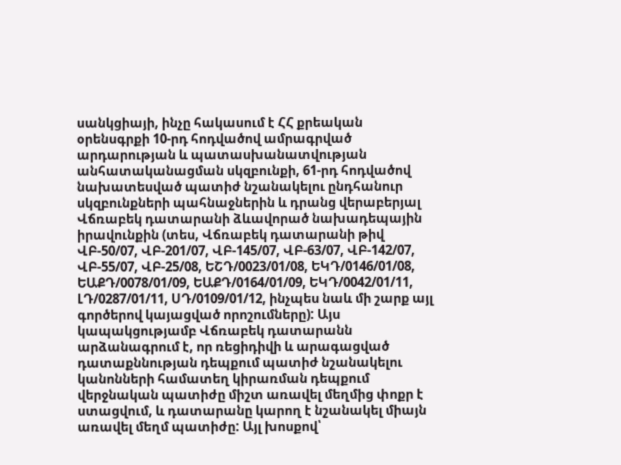սանկցիայի, ինչը հակասում է ՀՀ քրեական օրենսգրքի 10-րդ հոդվածով ամրագրված արդարության և պատասխանատվության անհատականացման սկզբունքի, 61-րդ հոդվածով նախատեսված պատիժ նշանակելու ընդհանուր սկզբունքների պահնաջներին և դրանց վերաբերյալ Վճռաբեկ դատարանի ձևավորած նախադեպային իրավունքին (տես, Վճռաբեկ դատարանի թիվ ՎԲ-50/07, ՎԲ-201/07, ՎԲ-145/07, ՎԲ-63/07, ՎԲ-142/07, ՎԲ-55/07, ՎԲ-25/08, ԵՇԴ/0023/01/08, ԵԿԴ/0146/01/08, ԵԱՔԴ/0078/01/09, ԵԱՔԴ/0164/01/09, ԵԿԴ/0042/01/11, ԼԴ/0287/01/11, ՍԴ/0109/01/12, ինչպես նաև մի շարք այլ գործերով կայացված որոշումները): Այս կապակցությամբ Վճռաբեկ դատարանն արձանագրում է, որ ռեցիդիվի և արագացված դատաքննության դեպքում պատիժ նշանակելու կանոնների համատեղ կիրառման դեպքում վերջնական պատիժը միշտ առավել մեղմից փոքր է ստացվում, և դատարանը կարող է նշանակել միայն առավել մեղմ պատիժը: Այլ խոսքով՝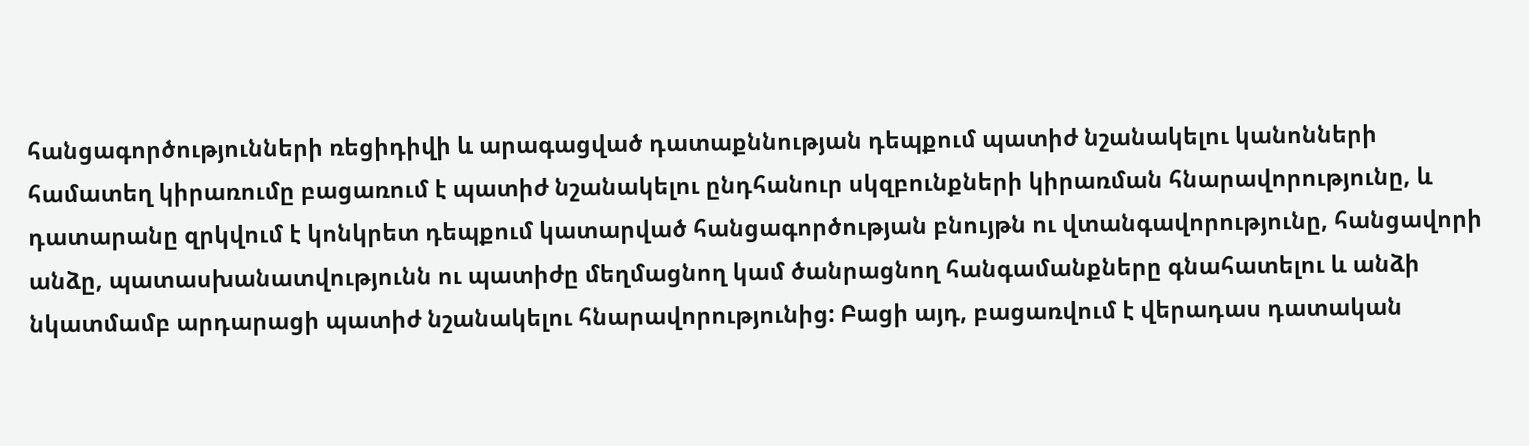հանցագործությունների ռեցիդիվի և արագացված դատաքննության դեպքում պատիժ նշանակելու կանոնների համատեղ կիրառումը բացառում է պատիժ նշանակելու ընդհանուր սկզբունքների կիրառման հնարավորությունը, և դատարանը զրկվում է կոնկրետ դեպքում կատարված հանցագործության բնույթն ու վտանգավորությունը, հանցավորի անձը, պատասխանատվությունն ու պատիժը մեղմացնող կամ ծանրացնող հանգամանքները գնահատելու և անձի նկատմամբ արդարացի պատիժ նշանակելու հնարավորությունից: Բացի այդ, բացառվում է վերադաս դատական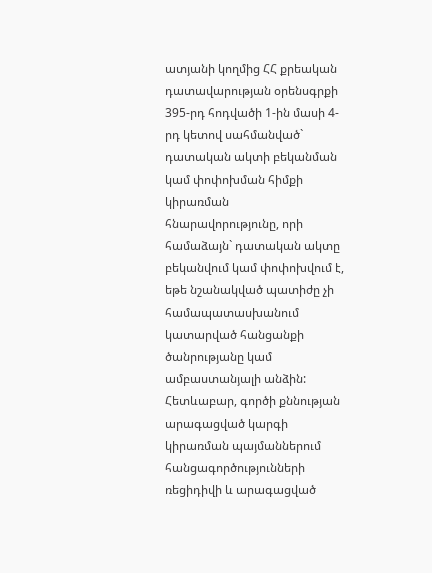ատյանի կողմից ՀՀ քրեական դատավարության օրենսգրքի 395-րդ հոդվածի 1-ին մասի 4-րդ կետով սահմանված` դատական ակտի բեկանման կամ փոփոխման հիմքի կիրառման հնարավորությունը, որի համաձայն` դատական ակտը բեկանվում կամ փոփոխվում է, եթե նշանակված պատիժը չի համապատասխանում կատարված հանցանքի ծանրությանը կամ ամբաստանյալի անձին: Հետևաբար, գործի քննության արագացված կարգի կիրառման պայմաններում հանցագործությունների ռեցիդիվի և արագացված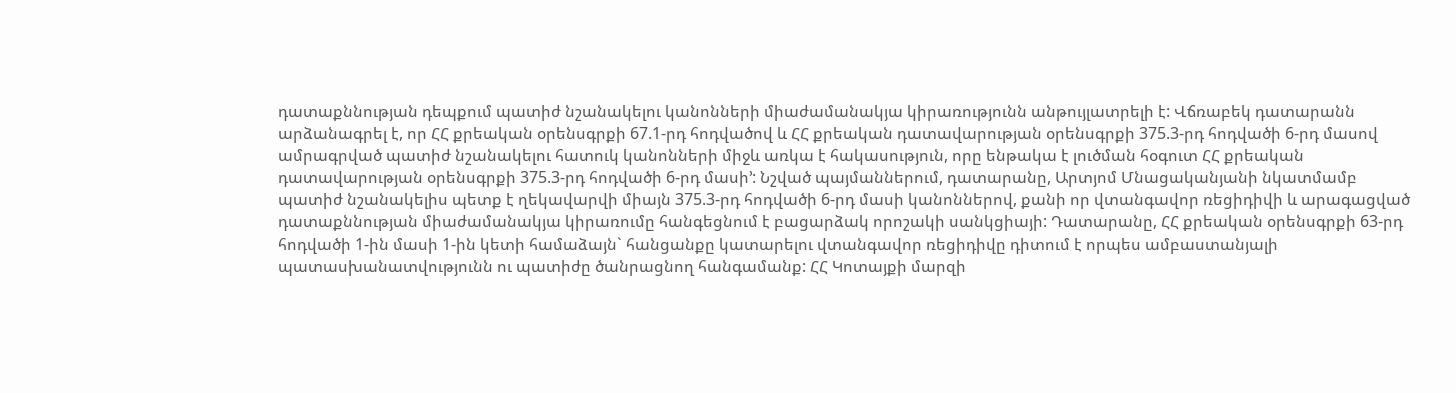դատաքննության դեպքում պատիժ նշանակելու կանոնների միաժամանակյա կիրառությունն անթույլատրելի է: Վճռաբեկ դատարանն արձանագրել է, որ ՀՀ քրեական օրենսգրքի 67.1-րդ հոդվածով և ՀՀ քրեական դատավարության օրենսգրքի 375.3-րդ հոդվածի 6-րդ մասով ամրագրված պատիժ նշանակելու հատուկ կանոնների միջև առկա է հակասություն, որը ենթակա է լուծման հօգուտ ՀՀ քրեական դատավարության օրենսգրքի 375.3-րդ հոդվածի 6-րդ մասի՚: Նշված պայմաններում, դատարանը, Արտյոմ Մնացականյանի նկատմամբ պատիժ նշանակելիս պետք է ղեկավարվի միայն 375.3-րդ հոդվածի 6-րդ մասի կանոններով, քանի որ վտանգավոր ռեցիդիվի և արագացված դատաքննության միաժամանակյա կիրառումը հանգեցնում է բացարձակ որոշակի սանկցիայի: Դատարանը, ՀՀ քրեական օրենսգրքի 63-րդ հոդվածի 1-ին մասի 1-ին կետի համաձայն` հանցանքը կատարելու վտանգավոր ռեցիդիվը դիտում է որպես ամբաստանյալի պատասխանատվությունն ու պատիժը ծանրացնող հանգամանք: ՀՀ Կոտայքի մարզի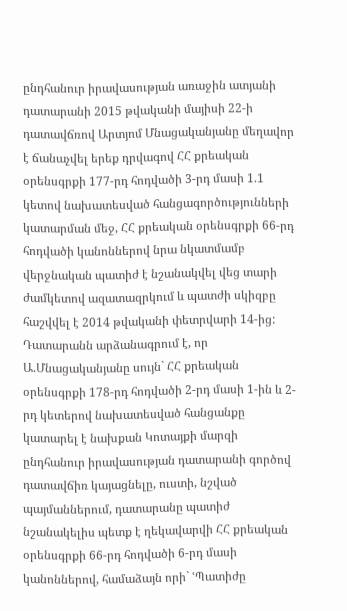ընդհանուր իրավասության առաջին ատյանի դատարանի 2015 թվականի մայիսի 22-ի դատավճռով Արտյոմ Մնացականյանը մեղավոր է ճանաչվել երեք դրվագով ՀՀ քրեական օրենսգրքի 177-րդ հոդվածի 3-րդ մասի 1.1 կետով նախատեսված հանցագործությունների կատարման մեջ, ՀՀ քրեական օրենսգրքի 66-րդ հոդվածի կանոններով նրա նկատմամբ վերջնական պատիժ է նշանակվել վեց տարի ժամկետով ազատազրկում և պատժի սկիզբը հաշվվել է 2014 թվականի փետրվարի 14-ից: Դատարանն արձանագրում է, որ Ա.Մնացականյանը սույն` ՀՀ քրեական օրենսգրքի 178-րդ հոդվածի 2-րդ մասի 1-ին և 2-րդ կետերով նախատեսված հանցանքը կատարել է նախքան Կոտայքի մարզի ընդհանուր իրավասության դատարանի գործով դատավճիռ կայացնելը, ուստի, նշված պայմաններում, դատարանը պատիժ նշանակելիս պետք է ղեկավարվի ՀՀ քրեական օրենսգրքի 66-րդ հոդվածի 6-րդ մասի կանոններով, համաձայն որի` ՙՊատիժը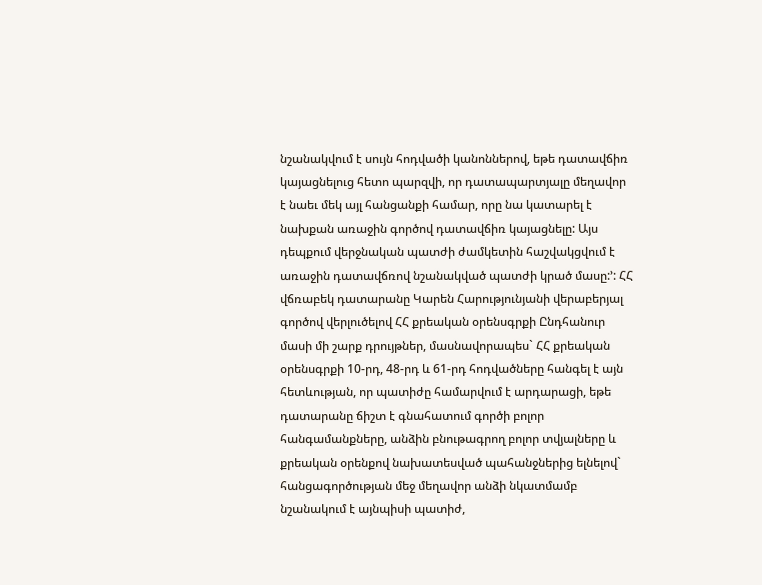նշանակվում է սույն հոդվածի կանոններով, եթե դատավճիռ կայացնելուց հետո պարզվի, որ դատապարտյալը մեղավոր է նաեւ մեկ այլ հանցանքի համար, որը նա կատարել է նախքան առաջին գործով դատավճիռ կայացնելը: Այս դեպքում վերջնական պատժի ժամկետին հաշվակցվում է առաջին դատավճռով նշանակված պատժի կրած մասը:՚: ՀՀ վճռաբեկ դատարանը Կարեն Հարությունյանի վերաբերյալ գործով վերլուծելով ՀՀ քրեական օրենսգրքի Ընդհանուր մասի մի շարք դրույթներ, մասնավորապես` ՀՀ քրեական օրենսգրքի 10-րդ, 48-րդ և 61-րդ հոդվածները հանգել է այն հետևության, որ պատիժը համարվում է արդարացի, եթե դատարանը ճիշտ է գնահատում գործի բոլոր հանգամանքները, անձին բնութագրող բոլոր տվյալները և քրեական օրենքով նախատեսված պահանջներից ելնելով` հանցագործության մեջ մեղավոր անձի նկատմամբ նշանակում է այնպիսի պատիժ,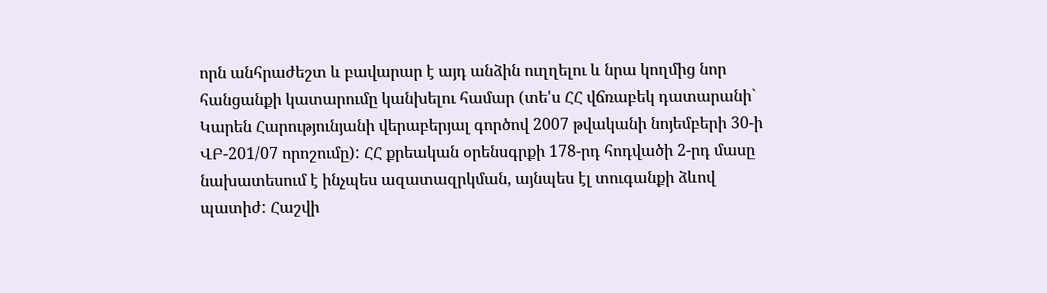որն անհրաժեշտ և բավարար է այդ անձին ուղղելու և նրա կողմից նոր հանցանքի կատարումը կանխելու համար (տե'ս ՀՀ վճռաբեկ դատարանի` Կարեն Հարությունյանի վերաբերյալ գործով 2007 թվականի նոյեմբերի 30-ի ՎԲ-201/07 որոշումը): ՀՀ քրեական օրենսգրքի 178-րդ հոդվածի 2-րդ մասը նախատեսում է ինչպես ազատազրկման, այնպես էլ տուգանքի ձևով պատիժ: Հաշվի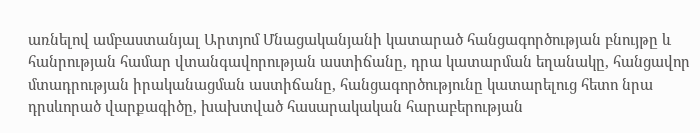առնելով ամբաստանյալ Արտյոմ Մնացականյանի կատարած հանցագործության բնույթը և հանրության համար վտանգավորության աստիճանը, դրա կատարման եղանակը, հանցավոր մտադրության իրականացման աստիճանը, հանցագործությունը կատարելուց հետո նրա դրսևորած վարքագիծը, խախտված հասարակական հարաբերության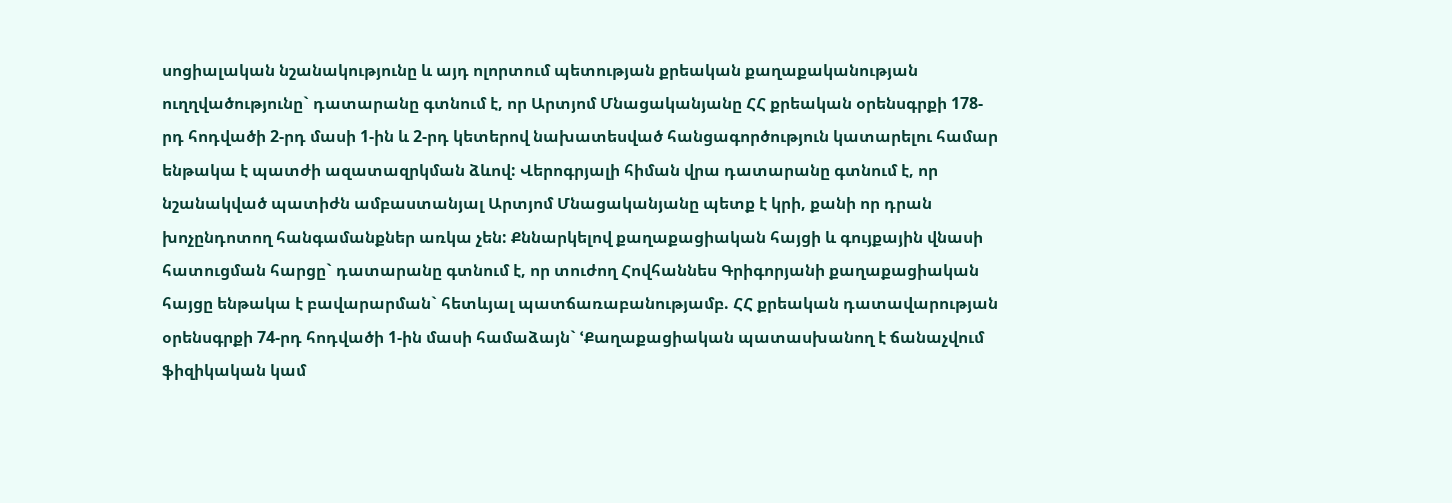սոցիալական նշանակությունը և այդ ոլորտում պետության քրեական քաղաքականության ուղղվածությունը` դատարանը գտնում է, որ Արտյոմ Մնացականյանը ՀՀ քրեական օրենսգրքի 178-րդ հոդվածի 2-րդ մասի 1-ին և 2-րդ կետերով նախատեսված հանցագործություն կատարելու համար ենթակա է պատժի ազատազրկման ձևով: Վերոգրյալի հիման վրա դատարանը գտնում է, որ նշանակված պատիժն ամբաստանյալ Արտյոմ Մնացականյանը պետք է կրի, քանի որ դրան խոչընդոտող հանգամանքներ առկա չեն: Քննարկելով քաղաքացիական հայցի և գույքային վնասի հատուցման հարցը` դատարանը գտնում է, որ տուժող Հովհաննես Գրիգորյանի քաղաքացիական հայցը ենթակա է բավարարման` հետևյալ պատճառաբանությամբ. ՀՀ քրեական դատավարության օրենսգրքի 74-րդ հոդվածի 1-ին մասի համաձայն` ՙՔաղաքացիական պատասխանող է ճանաչվում ֆիզիկական կամ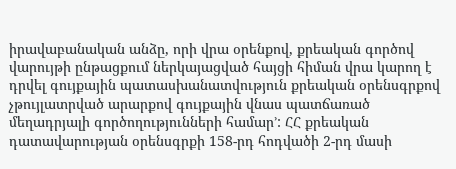իրավաբանական անձը, որի վրա օրենքով, քրեական գործով վարույթի ընթացքում ներկայացված հայցի հիման վրա կարող է դրվել գույքային պատասխանատվություն քրեական օրենսգրքով չթույլատրված արարքով գույքային վնաս պատճառած մեղադրյալի գործողությունների համար՚: ՀՀ քրեական դատավարության օրենսգրքի 158-րդ հոդվածի 2-րդ մասի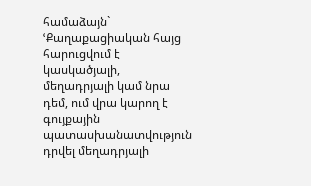համաձայն` ՙՔաղաքացիական հայց հարուցվում է կասկածյալի, մեղադրյալի կամ նրա դեմ, ում վրա կարող է գույքային պատասխանատվություն դրվել մեղադրյալի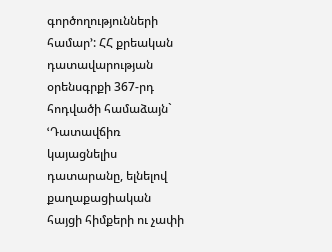գործողությունների համար՚: ՀՀ քրեական դատավարության օրենսգրքի 367-րդ հոդվածի համաձայն` ՙԴատավճիռ կայացնելիս դատարանը, ելնելով քաղաքացիական հայցի հիմքերի ու չափի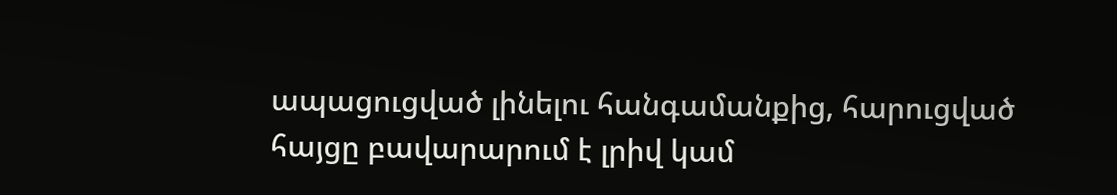ապացուցված լինելու հանգամանքից, հարուցված հայցը բավարարում է լրիվ կամ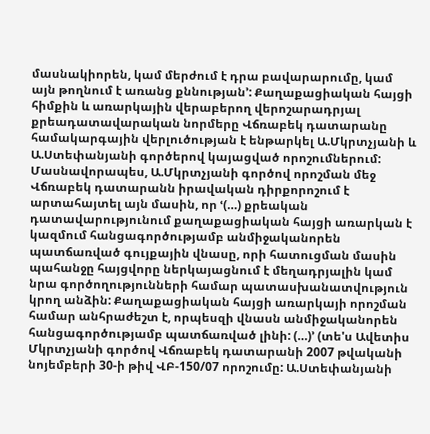մասնակիորեն, կամ մերժում է դրա բավարարումը, կամ այն թողնում է առանց քննության՚: Քաղաքացիական հայցի հիմքին և առարկային վերաբերող վերոշարադրյալ քրեադատավարական նորմերը Վճռաբեկ դատարանը համակարգային վերլուծության է ենթարկել Ա.Մկրտչյանի և Ա.Ստեփանյանի գործերով կայացված որոշումներում: Մասնավորապես, Ա.Մկրտչյանի գործով որոշման մեջ Վճռաբեկ դատարանն իրավական դիրքորոշում է արտահայտել այն մասին, որ ՙ(…) քրեական դատավարությունում քաղաքացիական հայցի առարկան է կազմում հանցագործությամբ անմիջականորեն պատճառված գույքային վնասը, որի հատուցման մասին պահանջը հայցվորը ներկայացնում է մեղադրյալին կամ նրա գործողությունների համար պատասխանատվություն կրող անձին: Քաղաքացիական հայցի առարկայի որոշման համար անհրաժեշտ է, որպեսզի վնասն անմիջականորեն հանցագործությամբ պատճառված լինի: (…)՚ (տե'ս Ավետիս Մկրտչյանի գործով Վճռաբեկ դատարանի 2007 թվականի նոյեմբերի 30-ի թիվ ՎԲ-150/07 որոշումը: Ա.Ստեփանյանի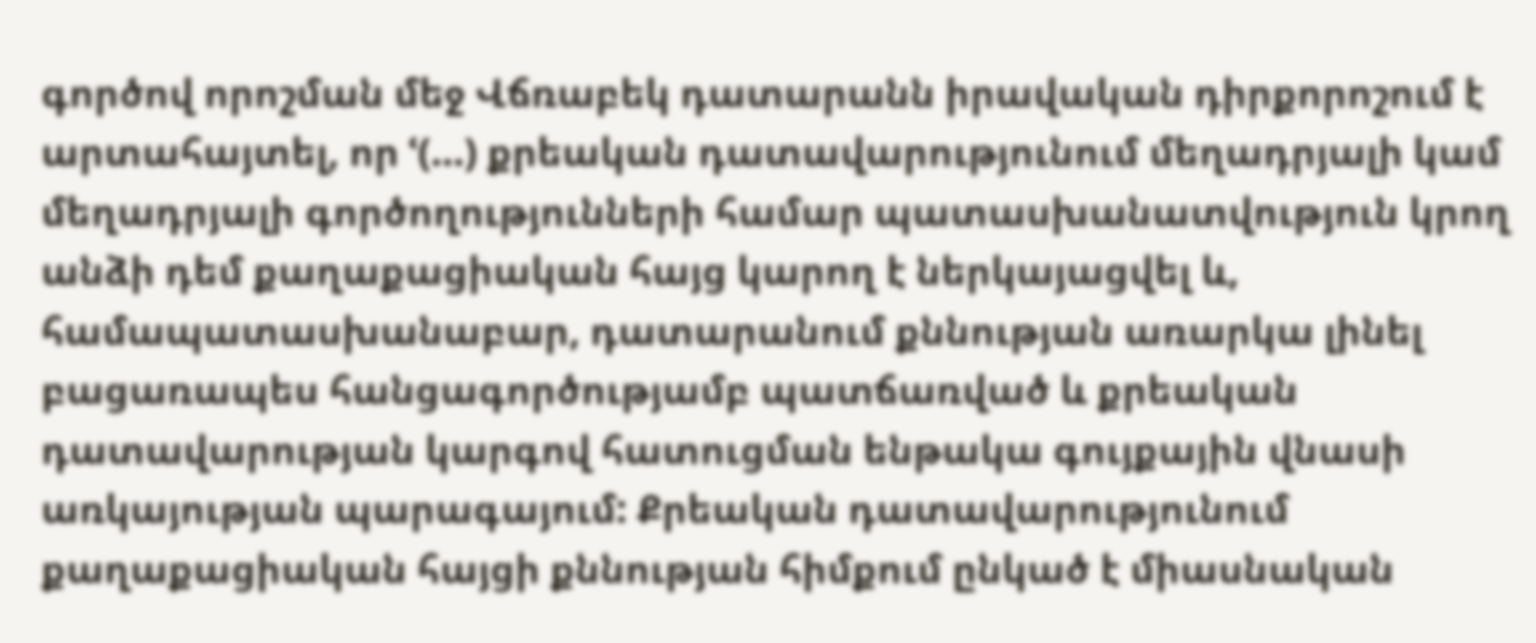գործով որոշման մեջ Վճռաբեկ դատարանն իրավական դիրքորոշում է արտահայտել, որ ՙ(…) քրեական դատավարությունում մեղադրյալի կամ մեղադրյալի գործողությունների համար պատասխանատվություն կրող անձի դեմ քաղաքացիական հայց կարող է ներկայացվել և, համապատասխանաբար, դատարանում քննության առարկա լինել բացառապես հանցագործությամբ պատճառված և քրեական դատավարության կարգով հատուցման ենթակա գույքային վնասի առկայության պարագայում: Քրեական դատավարությունում քաղաքացիական հայցի քննության հիմքում ընկած է միասնական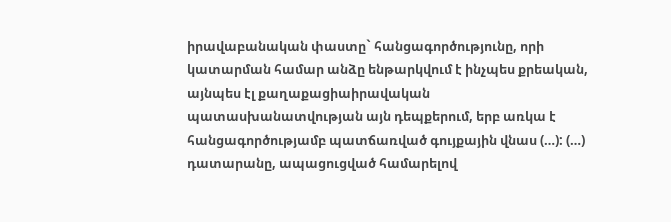իրավաբանական փաստը` հանցագործությունը, որի կատարման համար անձը ենթարկվում է ինչպես քրեական, այնպես էլ քաղաքացիաիրավական պատասխանատվության այն դեպքերում, երբ առկա է հանցագործությամբ պատճառված գույքային վնաս (…): (…) դատարանը, ապացուցված համարելով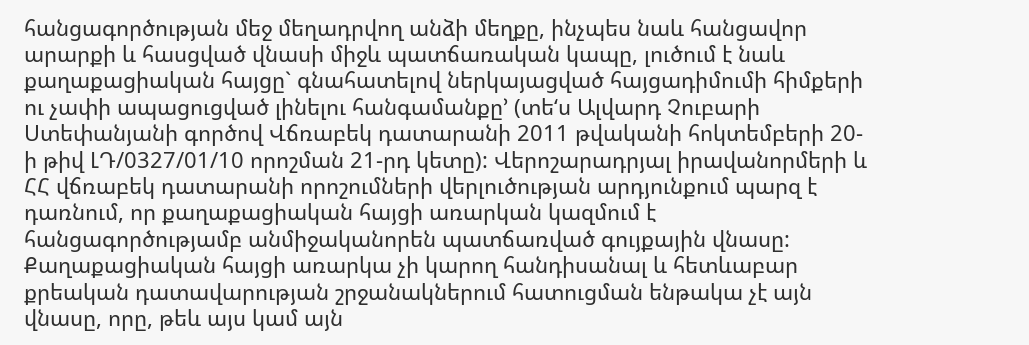հանցագործության մեջ մեղադրվող անձի մեղքը, ինչպես նաև հանցավոր արարքի և հասցված վնասի միջև պատճառական կապը, լուծում է նաև քաղաքացիական հայցը` գնահատելով ներկայացված հայցադիմումի հիմքերի ու չափի ապացուցված լինելու հանգամանքը՚ (տե‘ս Ալվարդ Չուբարի Ստեփանյանի գործով Վճռաբեկ դատարանի 2011 թվականի հոկտեմբերի 20-ի թիվ ԼԴ/0327/01/10 որոշման 21-րդ կետը): Վերոշարադրյալ իրավանորմերի և ՀՀ վճռաբեկ դատարանի որոշումների վերլուծության արդյունքում պարզ է դառնում, որ քաղաքացիական հայցի առարկան կազմում է հանցագործությամբ անմիջականորեն պատճառված գույքային վնասը: Քաղաքացիական հայցի առարկա չի կարող հանդիսանալ և հետևաբար քրեական դատավարության շրջանակներում հատուցման ենթակա չէ այն վնասը, որը, թեև այս կամ այն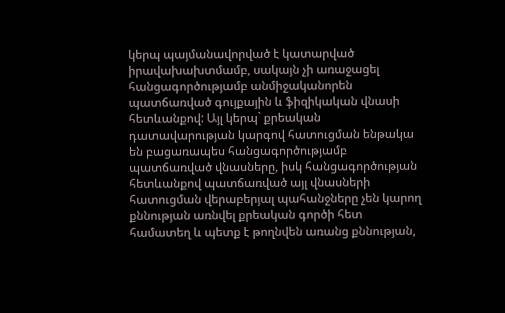կերպ պայմանավորված է կատարված իրավախախտմամբ, սակայն չի առաջացել հանցագործությամբ անմիջականորեն պատճառված գույքային և ֆիզիկական վնասի հետևանքով: Այլ կերպ` քրեական դատավարության կարգով հատուցման ենթակա են բացառապես հանցագործությամբ պատճառված վնասները, իսկ հանցագործության հետևանքով պատճառված այլ վնասների հատուցման վերաբերյալ պահանջները չեն կարող քննության առնվել քրեական գործի հետ համատեղ և պետք է թողնվեն առանց քննության,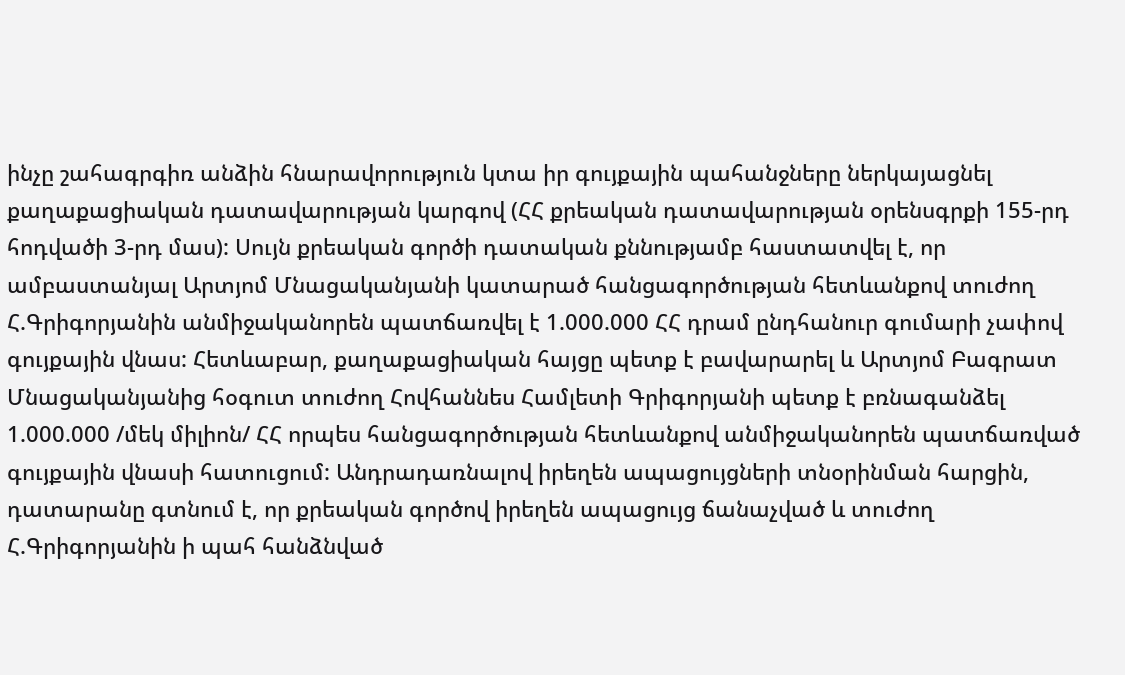ինչը շահագրգիռ անձին հնարավորություն կտա իր գույքային պահանջները ներկայացնել քաղաքացիական դատավարության կարգով (ՀՀ քրեական դատավարության օրենսգրքի 155-րդ հոդվածի 3-րդ մաս): Սույն քրեական գործի դատական քննությամբ հաստատվել է, որ ամբաստանյալ Արտյոմ Մնացականյանի կատարած հանցագործության հետևանքով տուժող Հ.Գրիգորյանին անմիջականորեն պատճառվել է 1.000.000 ՀՀ դրամ ընդհանուր գումարի չափով գույքային վնաս: Հետևաբար, քաղաքացիական հայցը պետք է բավարարել և Արտյոմ Բագրատ Մնացականյանից հօգուտ տուժող Հովհաննես Համլետի Գրիգորյանի պետք է բռնագանձել 1.000.000 /մեկ միլիոն/ ՀՀ որպես հանցագործության հետևանքով անմիջականորեն պատճառված գույքային վնասի հատուցում: Անդրադառնալով իրեղեն ապացույցների տնօրինման հարցին, դատարանը գտնում է, որ քրեական գործով իրեղեն ապացույց ճանաչված և տուժող Հ.Գրիգորյանին ի պահ հանձնված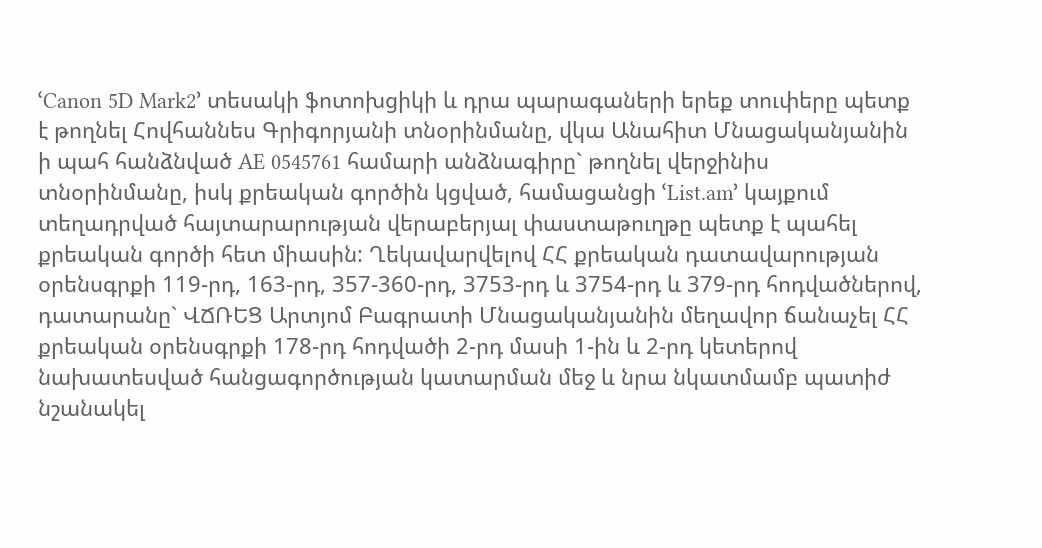ՙCanon 5D Mark2՚ տեսակի ֆոտոխցիկի և դրա պարագաների երեք տուփերը պետք է թողնել Հովհաննես Գրիգորյանի տնօրինմանը, վկա Անահիտ Մնացականյանին ի պահ հանձնված AE 0545761 համարի անձնագիրը` թողնել վերջինիս տնօրինմանը, իսկ քրեական գործին կցված, համացանցի ՙList.am՚ կայքում տեղադրված հայտարարության վերաբերյալ փաստաթուղթը պետք է պահել քրեական գործի հետ միասին: Ղեկավարվելով ՀՀ քրեական դատավարության օրենսգրքի 119-րդ, 163-րդ, 357-360-րդ, 3753-րդ և 3754-րդ և 379-րդ հոդվածներով, դատարանը` ՎՃՌԵՑ Արտյոմ Բագրատի Մնացականյանին մեղավոր ճանաչել ՀՀ քրեական օրենսգրքի 178-րդ հոդվածի 2-րդ մասի 1-ին և 2-րդ կետերով նախատեսված հանցագործության կատարման մեջ և նրա նկատմամբ պատիժ նշանակել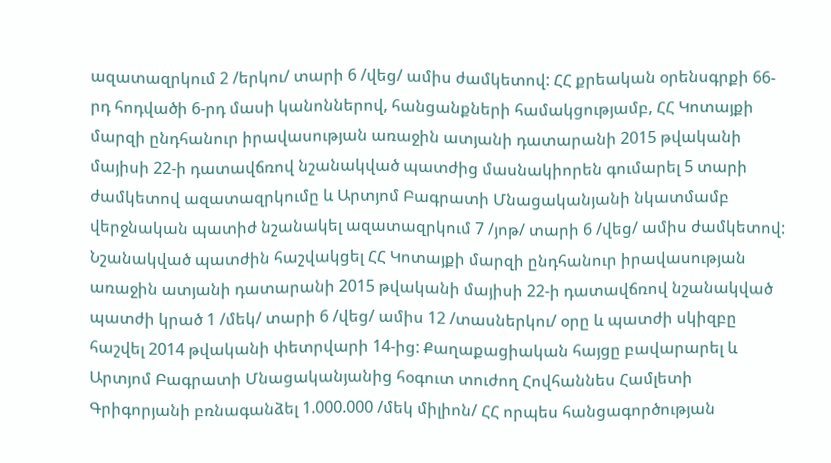ազատազրկում 2 /երկու/ տարի 6 /վեց/ ամիս ժամկետով: ՀՀ քրեական օրենսգրքի 66-րդ հոդվածի 6-րդ մասի կանոններով, հանցանքների համակցությամբ, ՀՀ Կոտայքի մարզի ընդհանուր իրավասության առաջին ատյանի դատարանի 2015 թվականի մայիսի 22-ի դատավճռով նշանակված պատժից մասնակիորեն գումարել 5 տարի ժամկետով ազատազրկումը և Արտյոմ Բագրատի Մնացականյանի նկատմամբ վերջնական պատիժ նշանակել ազատազրկում 7 /յոթ/ տարի 6 /վեց/ ամիս ժամկետով: Նշանակված պատժին հաշվակցել ՀՀ Կոտայքի մարզի ընդհանուր իրավասության առաջին ատյանի դատարանի 2015 թվականի մայիսի 22-ի դատավճռով նշանակված պատժի կրած 1 /մեկ/ տարի 6 /վեց/ ամիս 12 /տասներկու/ օրը և պատժի սկիզբը հաշվել 2014 թվականի փետրվարի 14-ից: Քաղաքացիական հայցը բավարարել և Արտյոմ Բագրատի Մնացականյանից հօգուտ տուժող Հովհաննես Համլետի Գրիգորյանի բռնագանձել 1.000.000 /մեկ միլիոն/ ՀՀ որպես հանցագործության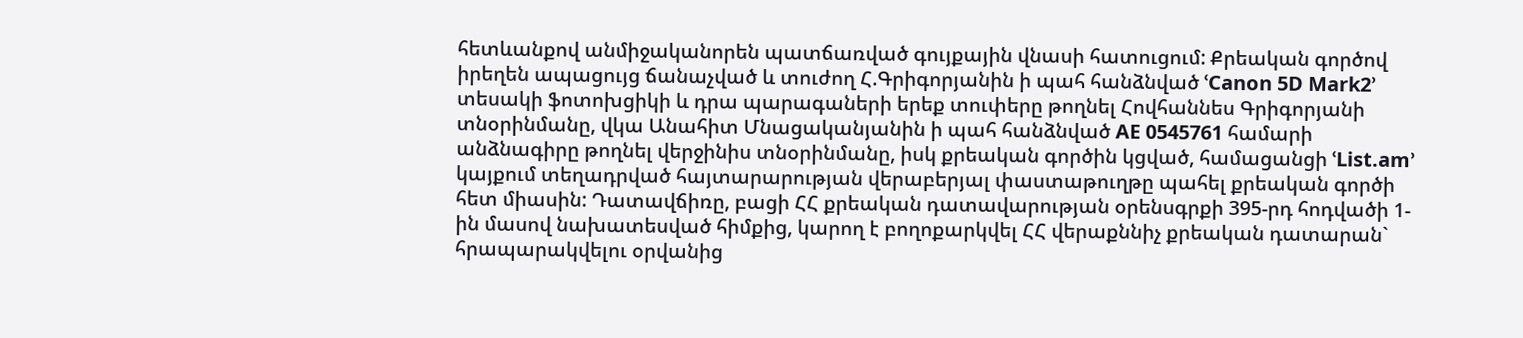հետևանքով անմիջականորեն պատճառված գույքային վնասի հատուցում: Քրեական գործով իրեղեն ապացույց ճանաչված և տուժող Հ.Գրիգորյանին ի պահ հանձնված ՙCanon 5D Mark2՚ տեսակի ֆոտոխցիկի և դրա պարագաների երեք տուփերը թողնել Հովհաննես Գրիգորյանի տնօրինմանը, վկա Անահիտ Մնացականյանին ի պահ հանձնված AE 0545761 համարի անձնագիրը թողնել վերջինիս տնօրինմանը, իսկ քրեական գործին կցված, համացանցի ՙList.am՚ կայքում տեղադրված հայտարարության վերաբերյալ փաստաթուղթը պահել քրեական գործի հետ միասին: Դատավճիռը, բացի ՀՀ քրեական դատավարության օրենսգրքի 395-րդ հոդվածի 1-ին մասով նախատեսված հիմքից, կարող է բողոքարկվել ՀՀ վերաքննիչ քրեական դատարան` հրապարակվելու օրվանից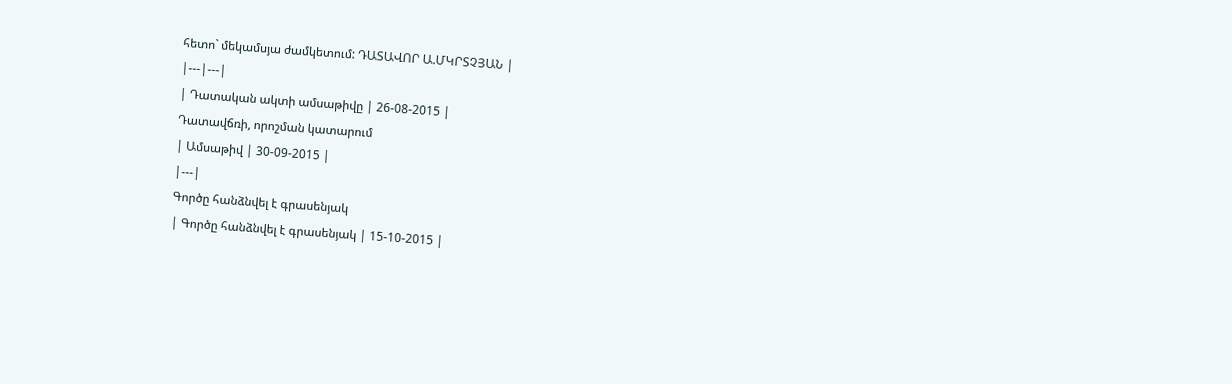հետո` մեկամսյա ժամկետում: ԴԱՏԱՎՈՐ Ա.ՄԿՐՏՉՅԱՆ |
|---|---|
| Դատական ակտի ամսաթիվը | 26-08-2015 |
Դատավճռի, որոշման կատարում
| Ամսաթիվ | 30-09-2015 |
|---|
Գործը հանձնվել է գրասենյակ
| Գործը հանձնվել է գրասենյակ | 15-10-2015 |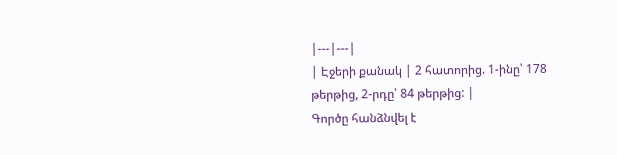|---|---|
| Էջերի քանակ | 2 հատորից. 1-ինը՝ 178 թերթից, 2-րդը՝ 84 թերթից: |
Գործը հանձնվել է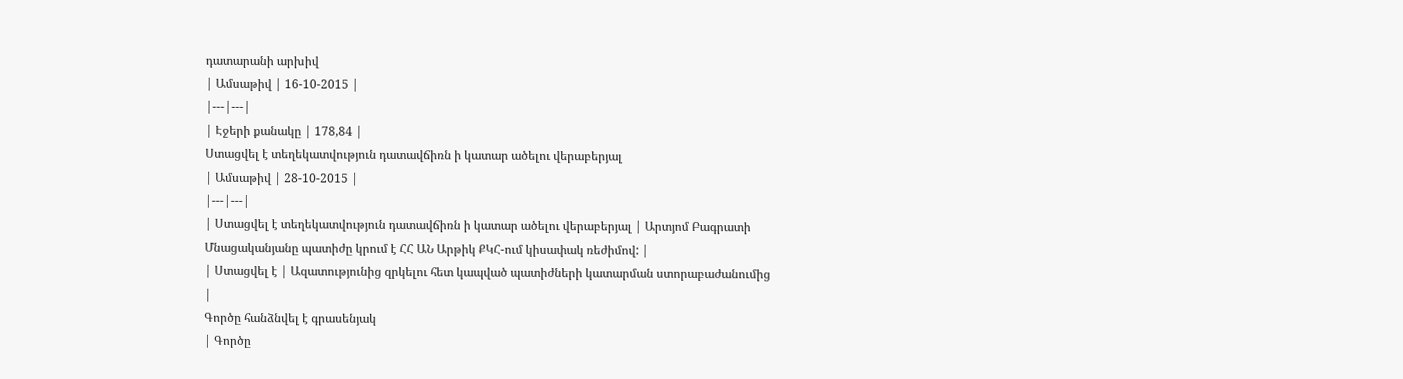դատարանի արխիվ
| Ամսաթիվ | 16-10-2015 |
|---|---|
| Էջերի քանակը | 178,84 |
Ստացվել է տեղեկատվություն դատավճիռն ի կատար ածելու վերաբերյալ
| Ամսաթիվ | 28-10-2015 |
|---|---|
| Ստացվել է տեղեկատվություն դատավճիռն ի կատար ածելու վերաբերյալ | Արտյոմ Բագրատի Մնացականյանը պատիժը կրում է ՀՀ ԱՆ Արթիկ ՔԿՀ-ում կիսափակ ռեժիմով: |
| Ստացվել է | Ազատությունից զրկելու հետ կապված պատիժների կատարման ստորաբաժանումից |
Գործը հանձնվել է գրասենյակ
| Գործը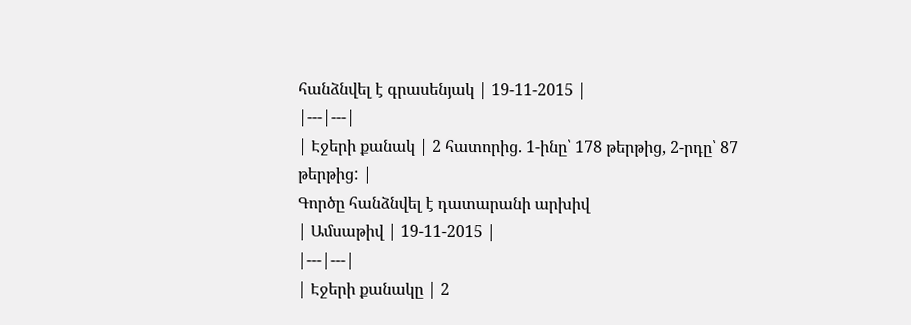հանձնվել է գրասենյակ | 19-11-2015 |
|---|---|
| Էջերի քանակ | 2 հատորից. 1-ինը՝ 178 թերթից, 2-րդը՝ 87 թերթից: |
Գործը հանձնվել է դատարանի արխիվ
| Ամսաթիվ | 19-11-2015 |
|---|---|
| Էջերի քանակը | 2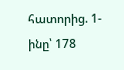հատորից. 1-ինը՝ 178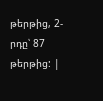թերթից, 2-րդը՝ 87 թերթից: |